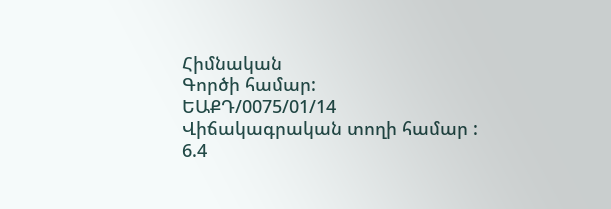Հիմնական
Գործի համար:
ԵԱՔԴ/0075/01/14
Վիճակագրական տողի համար :
6.4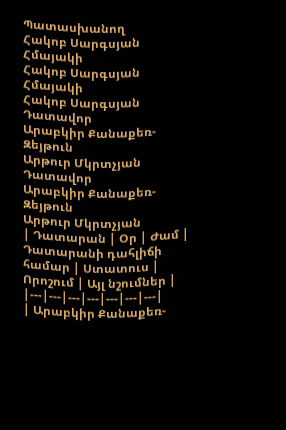Պատասխանող
Հակոբ Սարգսյան Հմայակի
Հակոբ Սարգսյան Հմայակի
Հակոբ Սարգսյան
Դատավոր
Արաբկիր Քանաքեռ-Զեյթուն
Արթուր Մկրտչյան
Դատավոր
Արաբկիր Քանաքեռ-Զեյթուն
Արթուր Մկրտչյան
| Դատարան | Օր | Ժամ | Դատարանի դահլիճի համար | Ստատուս | Որոշում | Այլ նշումներ |
|---|---|---|---|---|---|---|
| Արաբկիր Քանաքեռ-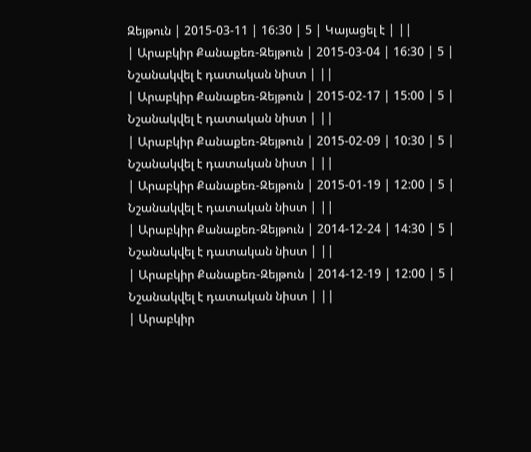Զեյթուն | 2015-03-11 | 16:30 | 5 | Կայացել է | ||
| Արաբկիր Քանաքեռ-Զեյթուն | 2015-03-04 | 16:30 | 5 | Նշանակվել է դատական նիստ | ||
| Արաբկիր Քանաքեռ-Զեյթուն | 2015-02-17 | 15:00 | 5 | Նշանակվել է դատական նիստ | ||
| Արաբկիր Քանաքեռ-Զեյթուն | 2015-02-09 | 10:30 | 5 | Նշանակվել է դատական նիստ | ||
| Արաբկիր Քանաքեռ-Զեյթուն | 2015-01-19 | 12:00 | 5 | Նշանակվել է դատական նիստ | ||
| Արաբկիր Քանաքեռ-Զեյթուն | 2014-12-24 | 14:30 | 5 | Նշանակվել է դատական նիստ | ||
| Արաբկիր Քանաքեռ-Զեյթուն | 2014-12-19 | 12:00 | 5 | Նշանակվել է դատական նիստ | ||
| Արաբկիր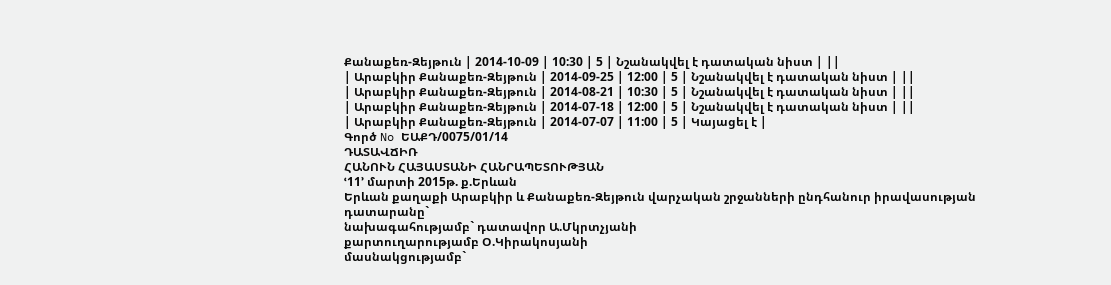Քանաքեռ-Զեյթուն | 2014-10-09 | 10:30 | 5 | Նշանակվել է դատական նիստ | ||
| Արաբկիր Քանաքեռ-Զեյթուն | 2014-09-25 | 12:00 | 5 | Նշանակվել է դատական նիստ | ||
| Արաբկիր Քանաքեռ-Զեյթուն | 2014-08-21 | 10:30 | 5 | Նշանակվել է դատական նիստ | ||
| Արաբկիր Քանաքեռ-Զեյթուն | 2014-07-18 | 12:00 | 5 | Նշանակվել է դատական նիստ | ||
| Արաբկիր Քանաքեռ-Զեյթուն | 2014-07-07 | 11:00 | 5 | Կայացել է |
Գործ No ԵԱՔԴ/0075/01/14
ԴԱՏԱՎՃԻՌ
ՀԱՆՈՒՆ ՀԱՅԱՍՏԱՆԻ ՀԱՆՐԱՊԵՏՈՒԹՅԱՆ
ՙ11՚ մարտի 2015թ. ք.Երևան
Երևան քաղաքի Արաբկիր և Քանաքեռ-Զեյթուն վարչական շրջանների ընդհանուր իրավասության դատարանը`
նախագահությամբ` դատավոր Ա.Մկրտչյանի
քարտուղարությամբ Օ.Կիրակոսյանի
մասնակցությամբ`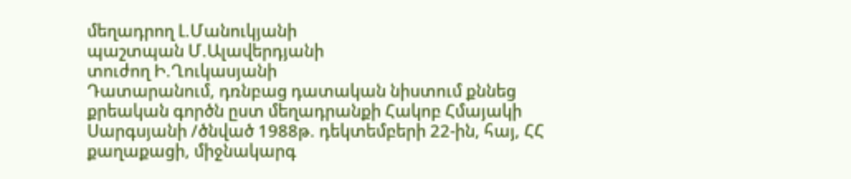մեղադրող Լ.Մանուկյանի
պաշտպան Մ.Ալավերդյանի
տուժող Ի.Ղուկասյանի
Դատարանում, դռնբաց դատական նիստում քննեց քրեական գործն ըստ մեղադրանքի Հակոբ Հմայակի Սարգսյանի /ծնված 1988թ. դեկտեմբերի 22-ին, հայ, ՀՀ քաղաքացի, միջնակարգ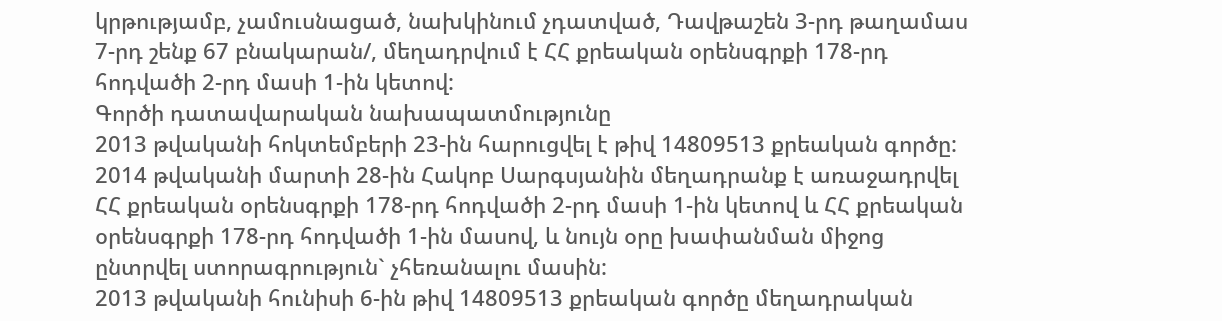կրթությամբ, չամուսնացած, նախկինում չդատված, Դավթաշեն 3-րդ թաղամաս 7-րդ շենք 67 բնակարան/, մեղադրվում է ՀՀ քրեական օրենսգրքի 178-րդ հոդվածի 2-րդ մասի 1-ին կետով:
Գործի դատավարական նախապատմությունը
2013 թվականի հոկտեմբերի 23-ին հարուցվել է թիվ 14809513 քրեական գործը:
2014 թվականի մարտի 28-ին Հակոբ Սարգսյանին մեղադրանք է առաջադրվել ՀՀ քրեական օրենսգրքի 178-րդ հոդվածի 2-րդ մասի 1-ին կետով և ՀՀ քրեական օրենսգրքի 178-րդ հոդվածի 1-ին մասով, և նույն օրը խափանման միջոց ընտրվել ստորագրություն` չհեռանալու մասին:
2013 թվականի հունիսի 6-ին թիվ 14809513 քրեական գործը մեղադրական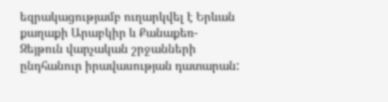եզրակացությամբ ուղարկվել է Երևան քաղաքի Արաբկիր և Քանաքեռ-Զեյթուն վարչական շրջանների ընդհանուր իրավասության դատարան: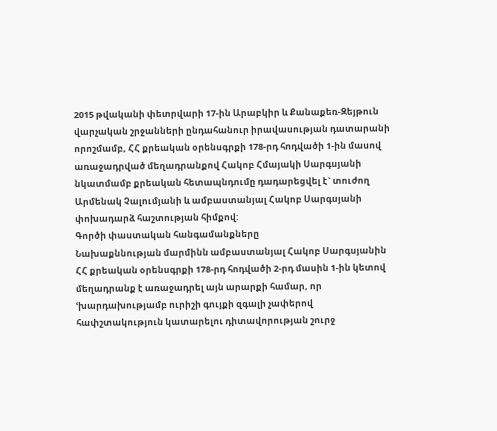2015 թվականի փետրվարի 17-ին Արաբկիր և Քանաքեռ-Զեյթուն վարչական շրջանների ընդահանուր իրավասության դատարանի որոշմամբ, ՀՀ քրեական օրենսգրքի 178-րդ հոդվածի 1-ին մասով առաջադրված մեղադրանքով Հակոբ Հմայակի Սարգսյանի նկատմամբ քրեական հետապնդումը դադարեցվել է` տուժող Արմենակ Չալումյանի և ամբաստանյալ Հակոբ Սարգսյանի փոխադարձ հաշտության հիմքով:
Գործի փաստական հանգամանքները
Նախաքննության մարմինն ամբաստանյալ Հակոբ Սարգսյանին ՀՀ քրեական օրենսգրքի 178-րդ հոդվածի 2-րդ մասին 1-ին կետով մեղադրանք է առաջադրել այն արարքի համար, որ ՙխարդախությամբ ուրիշի գույքի զգալի չափերով հափշտակություն կատարելու դիտավորության շուրջ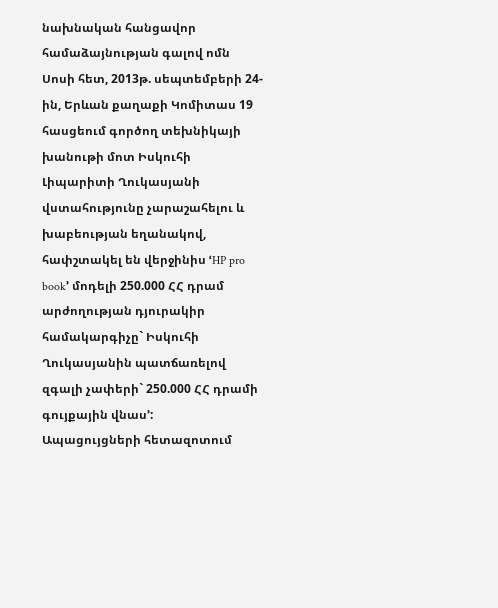նախնական հանցավոր համաձայնության գալով ոմն Սոսի հետ, 2013թ. սեպտեմբերի 24-ին, Երևան քաղաքի Կոմիտաս 19 հասցեում գործող տեխնիկայի խանութի մոտ Իսկուհի Լիպարիտի Ղուկասյանի վստահությունը չարաշահելու և խաբեության եղանակով, հափշտակել են վերջինիս ՙHP pro book՚ մոդելի 250.000 ՀՀ դրամ արժողության դյուրակիր համակարգիչը` Իսկուհի Ղուկասյանին պատճառելով զգալի չափերի` 250.000 ՀՀ դրամի գույքային վնաս՚:
Ապացույցների հետազոտում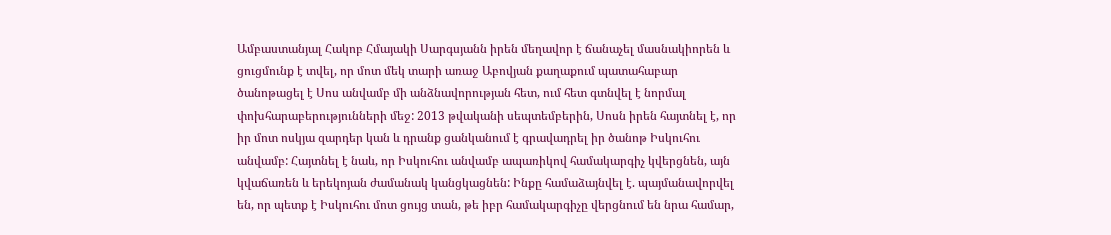Ամբաստանյալ Հակոբ Հմայակի Սարգսյանն իրեն մեղավոր է ճանաչել մասնակիորեն և ցուցմունք է տվել, որ մոտ մեկ տարի առաջ Աբովյան քաղաքում պատահաբար ծանոթացել է Սոս անվամբ մի անձնավորության հետ, ում հետ գտնվել է նորմալ փոխհարաբերությունների մեջ: 2013 թվականի սեպտեմբերին, Սոսն իրեն հայտնել է, որ իր մոտ ոսկյա զարդեր կան և դրանք ցանկանում է գրավադրել իր ծանոթ Իսկուհու անվամբ: Հայտնել է նաև, որ Իսկուհու անվամբ ապառիկով համակարգիչ կվերցնեն, այն կվաճառեն և երեկոյան ժամանակ կանցկացնեն: Ինքը համաձայնվել է. պայմանավորվել են, որ պետք է Իսկուհու մոտ ցույց տան, թե իբր համակարգիչը վերցնում են նրա համար,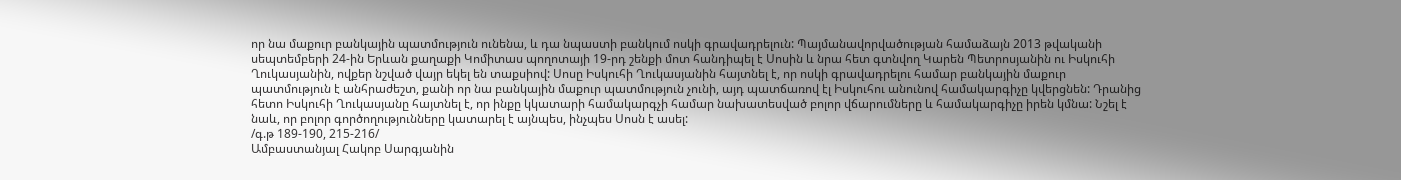որ նա մաքուր բանկային պատմություն ունենա, և դա նպաստի բանկում ոսկի գրավադրելուն: Պայմանավորվածության համաձայն 2013 թվականի սեպտեմբերի 24-ին Երևան քաղաքի Կոմիտաս պողոտայի 19-րդ շենքի մոտ հանդիպել է Սոսին և նրա հետ գտնվող Կարեն Պետրոսյանին ու Իսկուհի Ղուկասյանին, ովքեր նշված վայր եկել են տաքսիով: Սոսը Իսկուհի Ղուկասյանին հայտնել է, որ ոսկի գրավադրելու համար բանկային մաքուր պատմություն է անհրաժեշտ, քանի որ նա բանկային մաքուր պատմություն չունի, այդ պատճառով էլ Իսկուհու անունով համակարգիչը կվերցնեն: Դրանից հետո Իսկուհի Ղուկասյանը հայտնել է, որ ինքը կկատարի համակարգչի համար նախատեսված բոլոր վճարումները և համակարգիչը իրեն կմնա: Նշել է նաև, որ բոլոր գործողությունները կատարել է այնպես, ինչպես Սոսն է ասել:
/գ.թ 189-190, 215-216/
Ամբաստանյալ Հակոբ Սարգյանին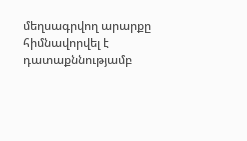մեղսագրվող արարքը հիմնավորվել է դատաքննությամբ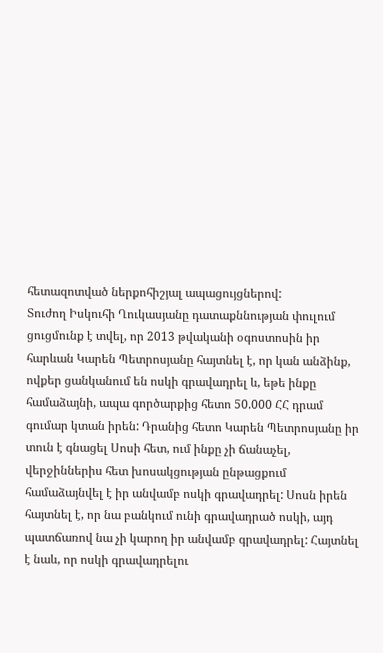հետազոտված ներքոհիշյալ ապացույցներով:
Տուժող Իսկուհի Ղուկասյանը դատաքննության փուլում ցուցմունք է տվել, որ 2013 թվականի օգոստոսին իր հարևան Կարեն Պետրոսյանը հայտնել է, որ կան անձինք, ովքեր ցանկանում են ոսկի գրավադրել և, եթե ինքը համաձայնի, ապա գործարքից հետո 50.000 ՀՀ դրամ գումար կտան իրեն: Դրանից հետո Կարեն Պետրոսյանը իր տուն է գնացել Սոսի հետ, ում ինքը չի ճանաչել, վերջիններիս հետ խոսակցության ընթացքում համաձայնվել է իր անվամբ ոսկի գրավադրել: Սոսն իրեն հայտնել է, որ նա բանկում ունի գրավադրած ոսկի, այդ պատճառով նա չի կարող իր անվամբ գրավադրել: Հայտնել է նաև, որ ոսկի գրավադրելու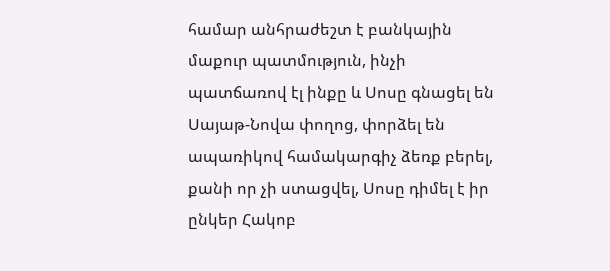համար անհրաժեշտ է բանկային մաքուր պատմություն, ինչի պատճառով էլ ինքը և Սոսը գնացել են Սայաթ-Նովա փողոց, փորձել են ապառիկով համակարգիչ ձեռք բերել, քանի որ չի ստացվել, Սոսը դիմել է իր ընկեր Հակոբ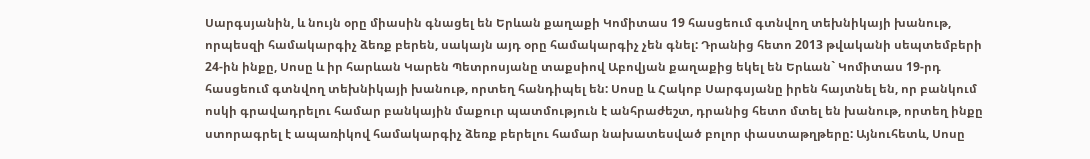Սարգսյանին, և նույն օրը միասին գնացել են Երևան քաղաքի Կոմիտաս 19 հասցեում գտնվող տեխնիկայի խանութ, որպեսզի համակարգիչ ձեռք բերեն, սակայն այդ օրը համակարգիչ չեն գնել: Դրանից հետո 2013 թվականի սեպտեմբերի 24-ին ինքը, Սոսը և իր հարևան Կարեն Պետրոսյանը տաքսիով Աբովյան քաղաքից եկել են Երևան` Կոմիտաս 19-րդ հասցեում գտնվող տեխնիկայի խանութ, որտեղ հանդիպել են: Սոսը և Հակոբ Սարգսյանը իրեն հայտնել են, որ բանկում ոսկի գրավադրելու համար բանկային մաքուր պատմություն է անհրաժեշտ, դրանից հետո մտել են խանութ, որտեղ ինքը ստորագրել է ապառիկով համակարգիչ ձեռք բերելու համար նախատեսված բոլոր փաստաթղթերը: Այնուհետև, Սոսը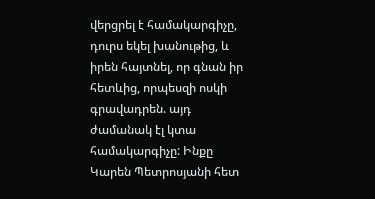վերցրել է համակարգիչը, դուրս եկել խանութից, և իրեն հայտնել, որ գնան իր հետևից, որպեսզի ոսկի գրավադրեն. այդ ժամանակ էլ կտա համակարգիչը: Ինքը Կարեն Պետրոսյանի հետ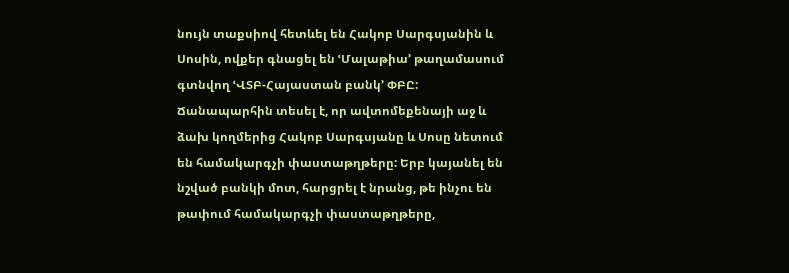նույն տաքսիով հետևել են Հակոբ Սարգսյանին և Սոսին, ովքեր գնացել են ՙՄալաթիա՚ թաղամասում գտնվող ՙՎՏԲ-Հայաստան բանկ՚ ՓԲԸ: Ճանապարհին տեսել է, որ ավտոմեքենայի աջ և ձախ կողմերից Հակոբ Սարգսյանը և Սոսը նետում են համակարգչի փաստաթղթերը: Երբ կայանել են նշված բանկի մոտ, հարցրել է նրանց, թե ինչու են թափում համակարգչի փաստաթղթերը,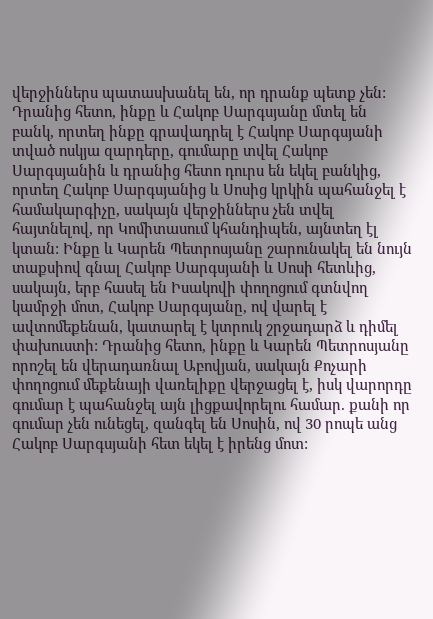վերջիններս պատասխանել են, որ դրանք պետք չեն: Դրանից հետո, ինքը և Հակոբ Սարգսյանը մտել են բանկ, որտեղ ինքը գրավադրել է Հակոբ Սարգսյանի տված ոսկյա զարդերը, գումարը տվել Հակոբ Սարգսյանին և դրանից հետո դուրս են եկել բանկից, որտեղ Հակոբ Սարգսյանից և Սոսից կրկին պահանջել է համակարգիչը, սակայն վերջիններս չեն տվել հայտնելով, որ Կոմիտասում կհանդիպեն, այնտեղ էլ կտան: Ինքը և Կարեն Պետրոսյանը շարունակել են նույն տաքսիով գնալ Հակոբ Սարգսյանի և Սոսի հետևից, սակայն, երբ հասել են Իսակովի փողոցում գտնվող կամրջի մոտ, Հակոբ Սարգսյանը, ով վարել է ավտոմեքենան, կատարել է կտրուկ շրջադարձ և դիմել փախուստի: Դրանից հետո, ինքը և Կարեն Պետրոսյանը որոշել են վերադառնալ Աբովյան, սակայն Քոչարի փողոցում մեքենայի վառելիքը վերջացել է, իսկ վարորդը գումար է պահանջել այն լիցքավորելու համար. քանի որ գումար չեն ունեցել, զանգել են Սոսին, ով 30 րոպե անց Հակոբ Սարգսյանի հետ եկել է իրենց մոտ: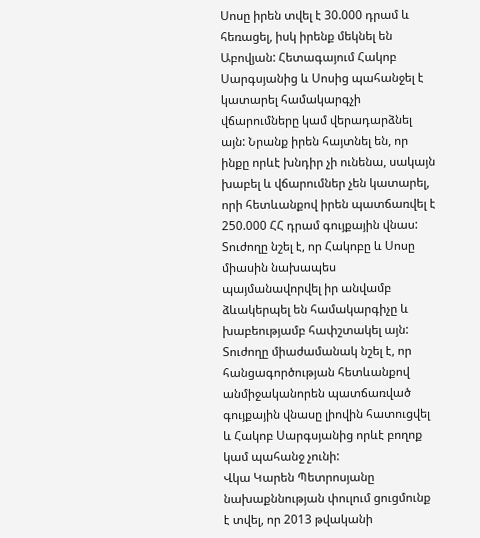Սոսը իրեն տվել է 30.000 դրամ և հեռացել, իսկ իրենք մեկնել են Աբովյան: Հետագայում Հակոբ Սարգսյանից և Սոսից պահանջել է կատարել համակարգչի վճարումները կամ վերադարձնել այն: Նրանք իրեն հայտնել են, որ ինքը որևէ խնդիր չի ունենա, սակայն խաբել և վճարումներ չեն կատարել, որի հետևանքով իրեն պատճառվել է 250.000 ՀՀ դրամ գույքային վնաս:
Տուժողը նշել է, որ Հակոբը և Սոսը միասին նախապես պայմանավորվել իր անվամբ ձևակերպել են համակարգիչը և խաբեությամբ հափշտակել այն:
Տուժողը միաժամանակ նշել է, որ հանցագործության հետևանքով անմիջականորեն պատճառված գույքային վնասը լիովին հատուցվել և Հակոբ Սարգսյանից որևէ բողոք կամ պահանջ չունի:
Վկա Կարեն Պետրոսյանը նախաքննության փուլում ցուցմունք է տվել, որ 2013 թվականի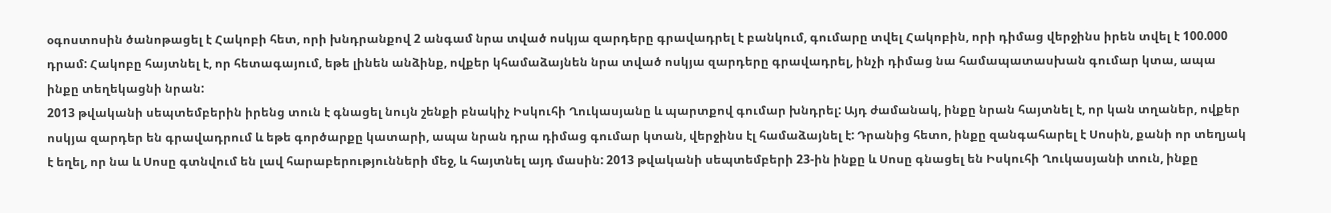օգոստոսին ծանոթացել է Հակոբի հետ, որի խնդրանքով 2 անգամ նրա տված ոսկյա զարդերը գրավադրել է բանկում, գումարը տվել Հակոբին, որի դիմաց վերջինս իրեն տվել է 100.000 դրամ: Հակոբը հայտնել է, որ հետագայում, եթե լինեն անձինք, ովքեր կհամաձայնեն նրա տված ոսկյա զարդերը գրավադրել, ինչի դիմաց նա համապատասխան գումար կտա, ապա ինքը տեղեկացնի նրան:
2013 թվականի սեպտեմբերին իրենց տուն է գնացել նույն շենքի բնակիչ Իսկուհի Ղուկասյանը և պարտքով գումար խնդրել: Այդ ժամանակ, ինքը նրան հայտնել է, որ կան տղաներ, ովքեր ոսկյա զարդեր են գրավադրում և եթե գործարքը կատարի, ապա նրան դրա դիմաց գումար կտան, վերջինս էլ համաձայնել է: Դրանից հետո, ինքը զանգահարել է Սոսին, քանի որ տեղյակ է եղել, որ նա և Սոսը գտնվում են լավ հարաբերությունների մեջ, և հայտնել այդ մասին: 2013 թվականի սեպտեմբերի 23-ին ինքը և Սոսը գնացել են Իսկուհի Ղուկասյանի տուն, ինքը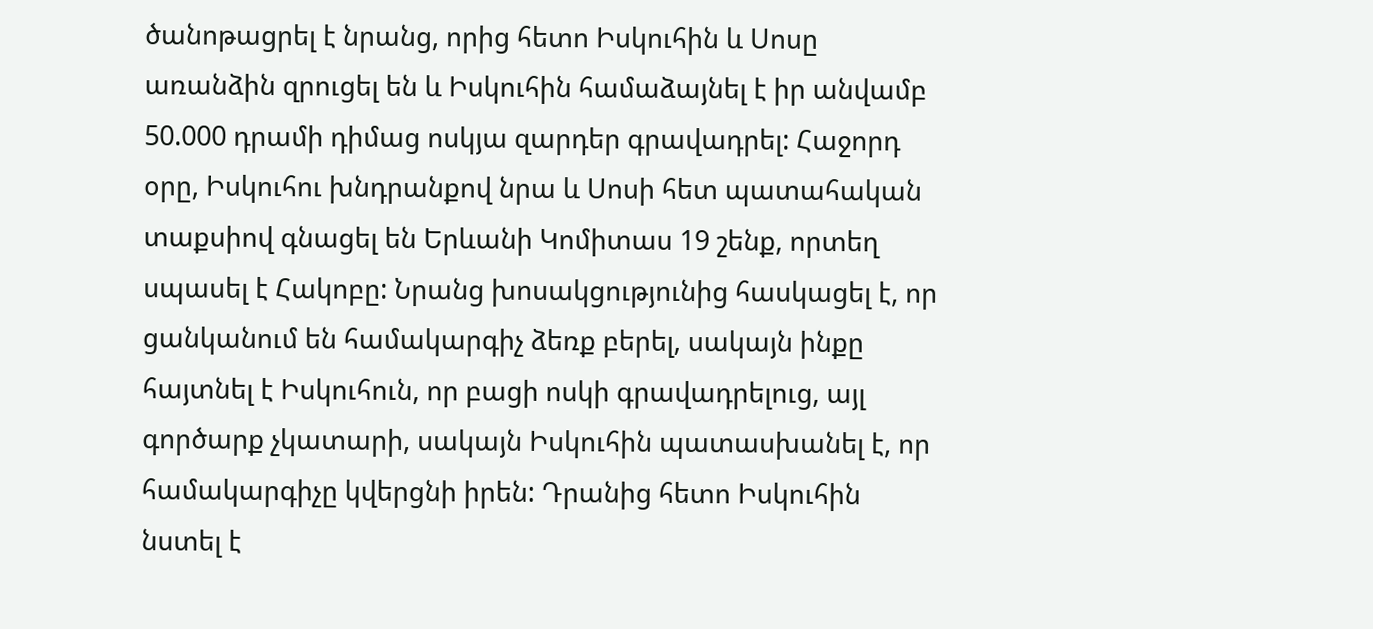ծանոթացրել է նրանց, որից հետո Իսկուհին և Սոսը առանձին զրուցել են և Իսկուհին համաձայնել է իր անվամբ 50.000 դրամի դիմաց ոսկյա զարդեր գրավադրել: Հաջորդ օրը, Իսկուհու խնդրանքով նրա և Սոսի հետ պատահական տաքսիով գնացել են Երևանի Կոմիտաս 19 շենք, որտեղ սպասել է Հակոբը: Նրանց խոսակցությունից հասկացել է, որ ցանկանում են համակարգիչ ձեռք բերել, սակայն ինքը հայտնել է Իսկուհուն, որ բացի ոսկի գրավադրելուց, այլ գործարք չկատարի, սակայն Իսկուհին պատասխանել է, որ համակարգիչը կվերցնի իրեն: Դրանից հետո Իսկուհին նստել է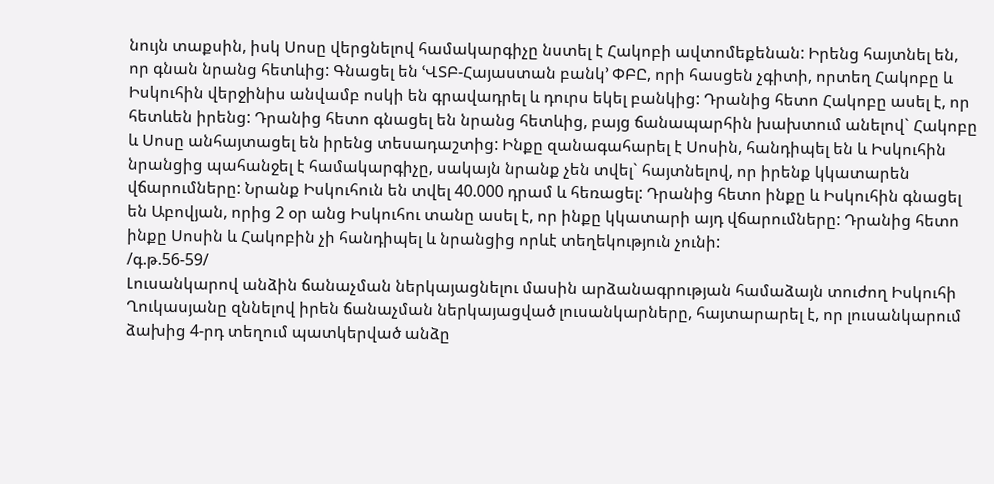նույն տաքսին, իսկ Սոսը վերցնելով համակարգիչը նստել է Հակոբի ավտոմեքենան: Իրենց հայտնել են, որ գնան նրանց հետևից: Գնացել են ՙՎՏԲ-Հայաստան բանկ՚ ՓԲԸ, որի հասցեն չգիտի, որտեղ Հակոբը և Իսկուհին վերջինիս անվամբ ոսկի են գրավադրել և դուրս եկել բանկից: Դրանից հետո Հակոբը ասել է, որ հետևեն իրենց: Դրանից հետո գնացել են նրանց հետևից, բայց ճանապարհին խախտում անելով` Հակոբը և Սոսը անհայտացել են իրենց տեսադաշտից: Ինքը զանագահարել է Սոսին, հանդիպել են և Իսկուհին նրանցից պահանջել է համակարգիչը, սակայն նրանք չեն տվել` հայտնելով, որ իրենք կկատարեն վճարումները: Նրանք Իսկուհուն են տվել 40.000 դրամ և հեռացել: Դրանից հետո ինքը և Իսկուհին գնացել են Աբովյան, որից 2 օր անց Իսկուհու տանը ասել է, որ ինքը կկատարի այդ վճարումները: Դրանից հետո ինքը Սոսին և Հակոբին չի հանդիպել և նրանցից որևէ տեղեկություն չունի:
/գ.թ.56-59/
Լուսանկարով անձին ճանաչման ներկայացնելու մասին արձանագրության համաձայն տուժող Իսկուհի Ղուկասյանը զննելով իրեն ճանաչման ներկայացված լուսանկարները, հայտարարել է, որ լուսանկարում ձախից 4-րդ տեղում պատկերված անձը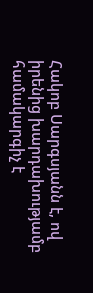Հակոբ Սարգսյանն է, ով իրենից խարդախությամբ համակարգիչ է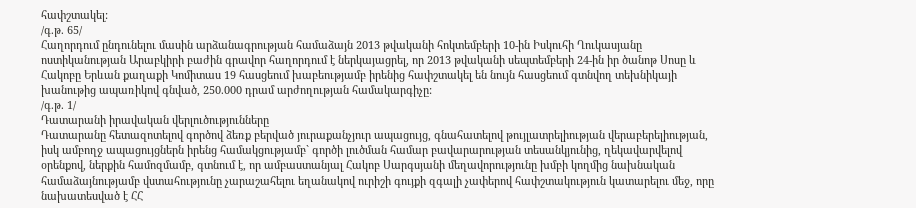հափշտակել:
/գ.թ. 65/
Հաղորդում ընդունելու մասին արձանագրության համաձայն 2013 թվականի հոկտեմբերի 10-ին Իսկուհի Ղուկասյանը ոստիկանության Արաբկիրի բաժին գրավոր հաղորդում է ներկայացրել, որ 2013 թվականի սեպտեմբերի 24-ին իր ծանոթ Սոսը և Հակոբը Երևան քաղաքի Կոմիտաս 19 հասցեում խաբեությամբ իրենից հափշտակել են նույն հասցեում գտնվող տեխնիկայի խանութից ապառիկով գնված, 250.000 դրամ արժողության համակարգիչը:
/գ.թ. 1/
Դատարանի իրավական վերլուծությունները
Դատարանը հետազոտելով գործով ձեռք բերված յուրաքանչյուր ապացույց, գնահատելով թույլատրելիության վերաբերելիության, իսկ ամբողջ ապացույցներն իրենց համակցությամբ` գործի լուծման համար բավարարության տեսանկյունից, ղեկավարվելով օրենքով, ներքին համոզմամբ, գտնում է, որ ամբաստանյալ Հակոբ Սարգսյանի մեղավորությունը խմբի կողմից նախնական համաձայնությամբ վստահությունը չարաշահելու եղանակով ուրիշի գույքի զգալի չափերով հափշտակություն կատարելու մեջ, որը նախատեսված է ՀՀ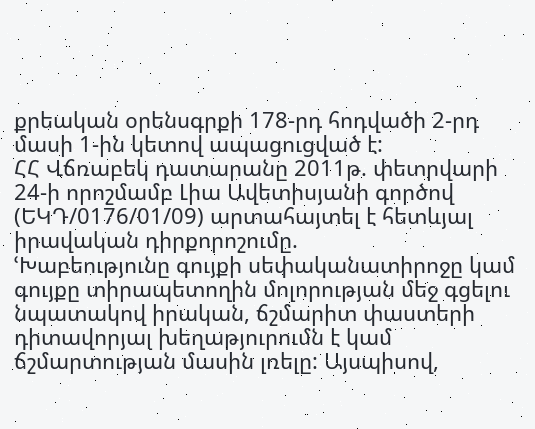քրեական օրենսգրքի 178-րդ հոդվածի 2-րդ մասի 1-ին կետով ապացուցված է:
ՀՀ Վճռաբեկ դատարանը 2011թ. փետրվարի 24-ի որոշմամբ Լիա Ավետիսյանի գործով (ԵԿԴ/0176/01/09) արտահայտել է հետևյալ իրավական դիրքորոշումը.
ՙԽաբեությունը գույքի սեփականատիրոջը կամ գույքը տիրապետողին մոլորության մեջ գցելու նպատակով իրական, ճշմարիտ փաստերի դիտավորյալ խեղաթյուրումն է կամ ճշմարտության մասին լռելը: Այսպիսով,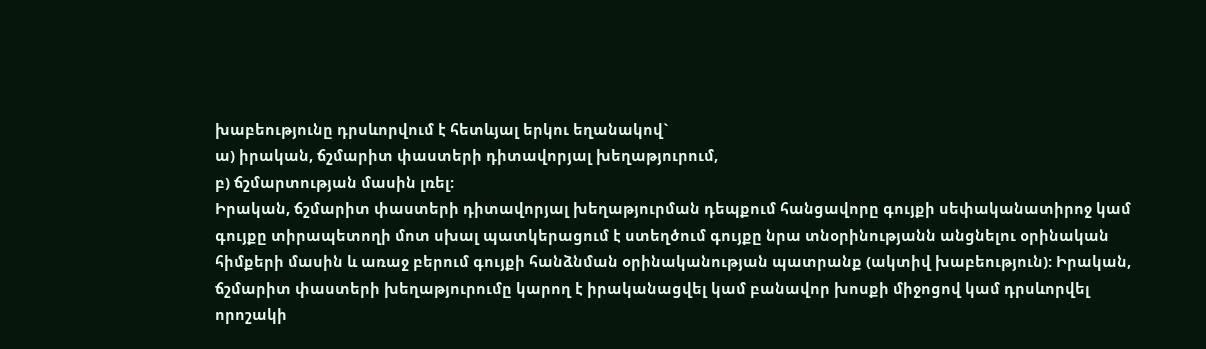խաբեությունը դրսևորվում է հետևյալ երկու եղանակով`
ա) իրական, ճշմարիտ փաստերի դիտավորյալ խեղաթյուրում,
բ) ճշմարտության մասին լռել:
Իրական, ճշմարիտ փաստերի դիտավորյալ խեղաթյուրման դեպքում հանցավորը գույքի սեփականատիրոջ կամ գույքը տիրապետողի մոտ սխալ պատկերացում է ստեղծում գույքը նրա տնօրինությանն անցնելու օրինական հիմքերի մասին և առաջ բերում գույքի հանձնման օրինականության պատրանք (ակտիվ խաբեություն): Իրական, ճշմարիտ փաստերի խեղաթյուրումը կարող է իրականացվել կամ բանավոր խոսքի միջոցով կամ դրսևորվել որոշակի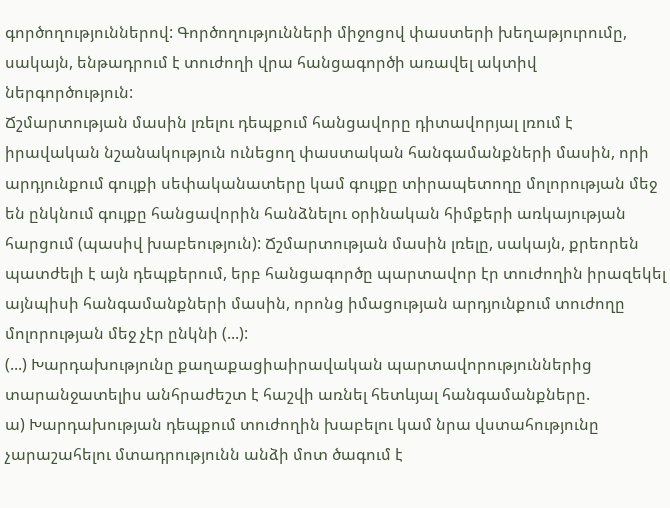գործողություններով: Գործողությունների միջոցով փաստերի խեղաթյուրումը, սակայն, ենթադրում է տուժողի վրա հանցագործի առավել ակտիվ ներգործություն:
Ճշմարտության մասին լռելու դեպքում հանցավորը դիտավորյալ լռում է իրավական նշանակություն ունեցող փաստական հանգամանքների մասին, որի արդյունքում գույքի սեփականատերը կամ գույքը տիրապետողը մոլորության մեջ են ընկնում գույքը հանցավորին հանձնելու օրինական հիմքերի առկայության հարցում (պասիվ խաբեություն): Ճշմարտության մասին լռելը, սակայն, քրեորեն պատժելի է այն դեպքերում, երբ հանցագործը պարտավոր էր տուժողին իրազեկել այնպիսի հանգամանքների մասին, որոնց իմացության արդյունքում տուժողը մոլորության մեջ չէր ընկնի (...):
(...) Խարդախությունը քաղաքացիաիրավական պարտավորություններից տարանջատելիս անհրաժեշտ է հաշվի առնել հետևյալ հանգամանքները.
ա) Խարդախության դեպքում տուժողին խաբելու կամ նրա վստահությունը չարաշահելու մտադրությունն անձի մոտ ծագում է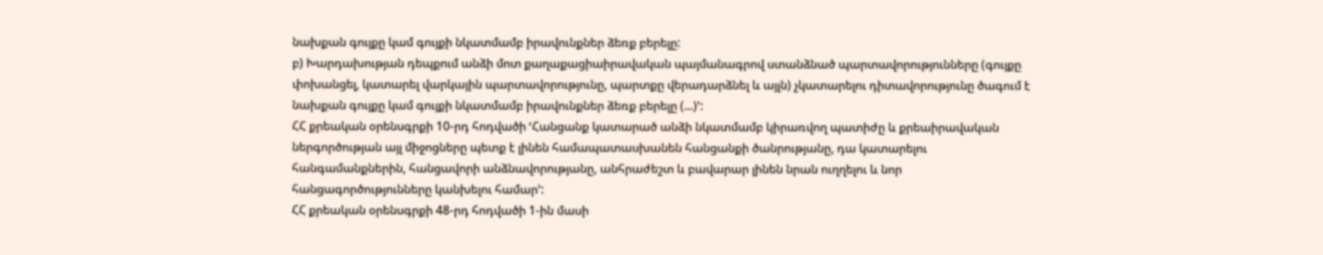նախքան գույքը կամ գույքի նկատմամբ իրավունքներ ձեռք բերելը:
բ) Խարդախության դեպքում անձի մոտ քաղաքացիաիրավական պայմանագրով ստանձնած պարտավորությունները (գույքը փոխանցել, կատարել վարկային պարտավորությունը, պարտքը վերադարձնել և այլն) չկատարելու դիտավորությունը ծագում է նախքան գույքը կամ գույքի նկատմամբ իրավունքներ ձեռք բերելը (...)՚:
ՀՀ քրեական օրենսգրքի 10-րդ հոդվածի ՙՀանցանք կատարած անձի նկատմամբ կիրառվող պատիժը և քրեաիրավական ներգործության այլ միջոցները պետք է լինեն համապատասխանեն հանցանքի ծանրությանը, դա կատարելու հանգամանքներին, հանցավորի անձնավորությանը, անհրաժեշտ և բավարար լինեն նրան ուղղելու և նոր հանցագործությունները կանխելու համար՚:
ՀՀ քրեական օրենսգրքի 48-րդ հոդվածի 1-ին մասի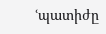ՙպատիժը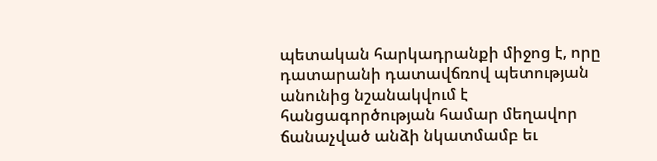պետական հարկադրանքի միջոց է, որը դատարանի դատավճռով պետության անունից նշանակվում է հանցագործության համար մեղավոր ճանաչված անձի նկատմամբ եւ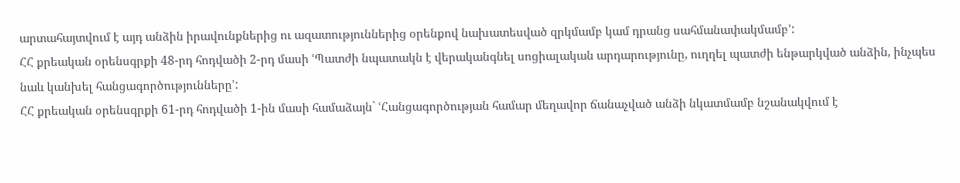արտահայտվում է այդ անձին իրավունքներից ու ազատություններից օրենքով նախատեսված զրկմամբ կամ դրանց սահմանափակմամբ՚:
ՀՀ քրեական օրենսգրքի 48-րդ հոդվածի 2-րդ մասի ՙՊատժի նպատակն է վերականգնել սոցիալական արդարությունը, ուղղել պատժի ենթարկված անձին, ինչպես նաև կանխել հանցագործությունները՚:
ՀՀ քրեական օրենսգրքի 61-րդ հոդվածի 1-ին մասի համաձայն` ՙՀանցագործության համար մեղավոր ճանաչված անձի նկատմամբ նշանակվում է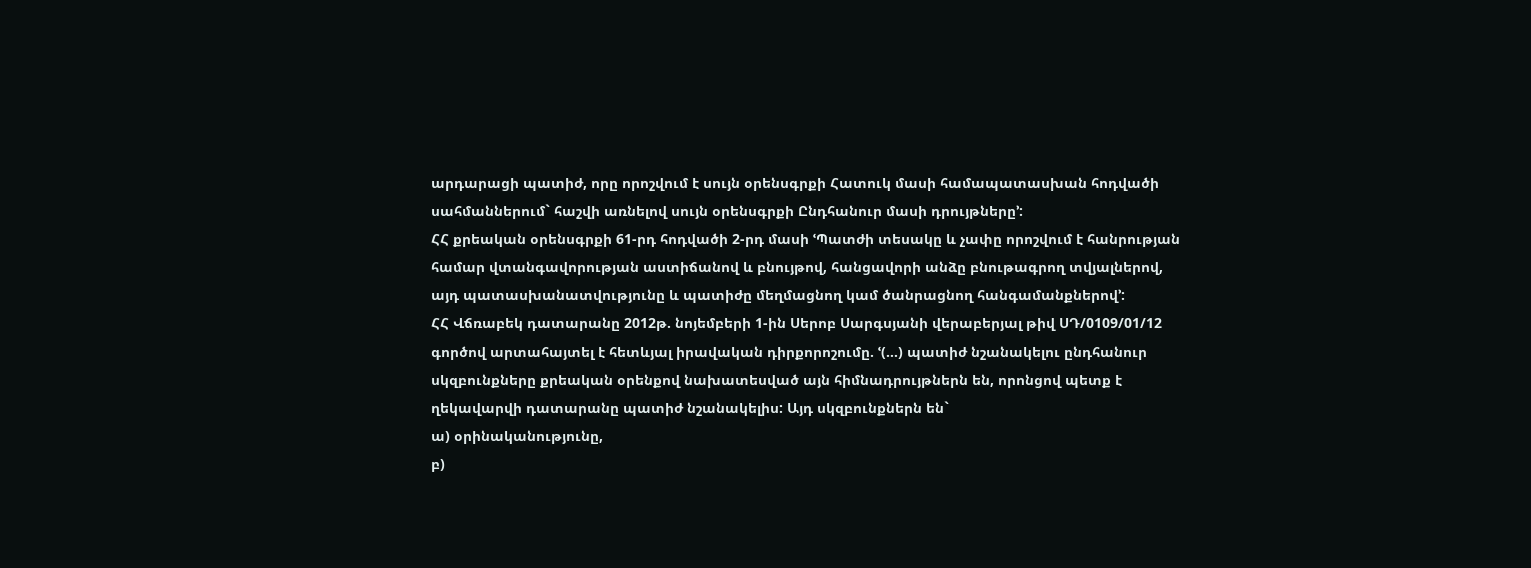արդարացի պատիժ, որը որոշվում է սույն օրենսգրքի Հատուկ մասի համապատասխան հոդվածի սահմաններում` հաշվի առնելով սույն օրենսգրքի Ընդհանուր մասի դրույթները՚:
ՀՀ քրեական օրենսգրքի 61-րդ հոդվածի 2-րդ մասի ՙՊատժի տեսակը և չափը որոշվում է հանրության համար վտանգավորության աստիճանով և բնույթով, հանցավորի անձը բնութագրող տվյալներով, այդ պատասխանատվությունը և պատիժը մեղմացնող կամ ծանրացնող հանգամանքներով՚:
ՀՀ Վճռաբեկ դատարանը 2012թ. նոյեմբերի 1-ին Սերոբ Սարգսյանի վերաբերյալ թիվ ՍԴ/0109/01/12 գործով արտահայտել է հետևյալ իրավական դիրքորոշումը. ՙ(…) պատիժ նշանակելու ընդհանուր սկզբունքները քրեական օրենքով նախատեսված այն հիմնադրույթներն են, որոնցով պետք է ղեկավարվի դատարանը պատիժ նշանակելիս: Այդ սկզբունքներն են`
ա) օրինականությունը,
բ)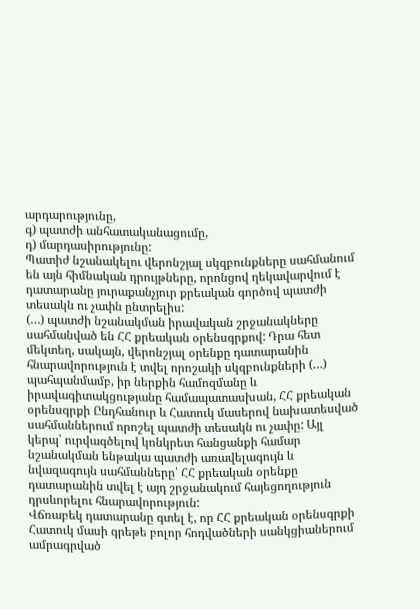արդարությունը,
գ) պատժի անհատականացումը,
դ) մարդասիրությունը:
Պատիժ նշանակելու վերոնշյալ սկզբունքները սահմանում են այն հիմնական դրույթները, որոնցով ղեկավարվում է դատարանը յուրաքանչյուր քրեական գործով պատժի տեսակն ու չափն ընտրելիս:
(…) պատժի նշանակման իրավական շրջանակները սահմանված են ՀՀ քրեական օրենսգրքով: Դրա հետ մեկտեղ, սակայն, վերոնշյալ օրենքը դատարանին հնարավորություն է տվել որոշակի սկզբունքների (…) պահպանմամբ, իր ներքին համոզմանը և իրավագիտակցությանը համապատասխան, ՀՀ քրեական օրենսգրքի Ընդհանուր և Հատուկ մասերով նախատեսված սահմաններում որոշել պատժի տեսակն ու չափը: Այլ կերպ՝ ուրվագծելով կոնկրետ հանցանքի համար նշանակման ենթակա պատժի առավելագույն և նվազագույն սահմանները՝ ՀՀ քրեական օրենքը դատարանին տվել է այդ շրջանակում հայեցողություն դրսևորելու հնարավորություն:
Վճռաբեկ դատարանը գտել է, որ ՀՀ քրեական օրենսգրքի Հատուկ մասի գրեթե բոլոր հոդվածների սանկցիաներում ամրագրված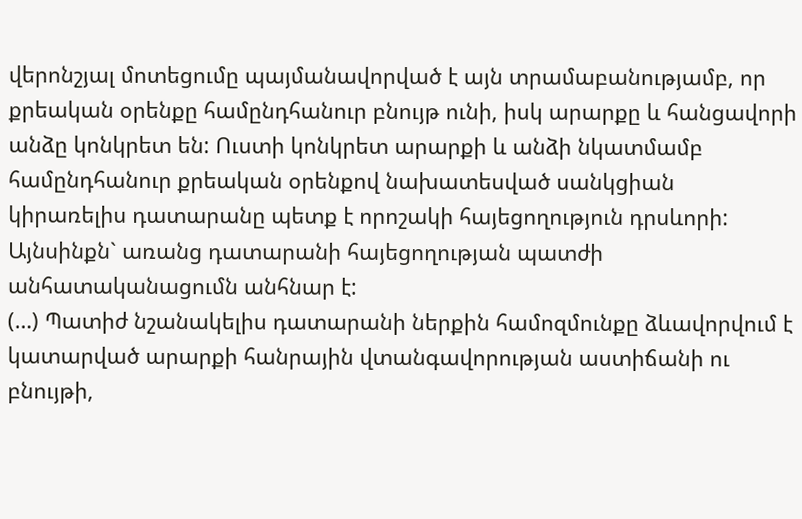վերոնշյալ մոտեցումը պայմանավորված է այն տրամաբանությամբ, որ քրեական օրենքը համընդհանուր բնույթ ունի, իսկ արարքը և հանցավորի անձը կոնկրետ են: Ուստի կոնկրետ արարքի և անձի նկատմամբ համընդհանուր քրեական օրենքով նախատեսված սանկցիան կիրառելիս դատարանը պետք է որոշակի հայեցողություն դրսևորի:
Այնսինքն` առանց դատարանի հայեցողության պատժի անհատականացումն անհնար է:
(…) Պատիժ նշանակելիս դատարանի ներքին համոզմունքը ձևավորվում է կատարված արարքի հանրային վտանգավորության աստիճանի ու բնույթի,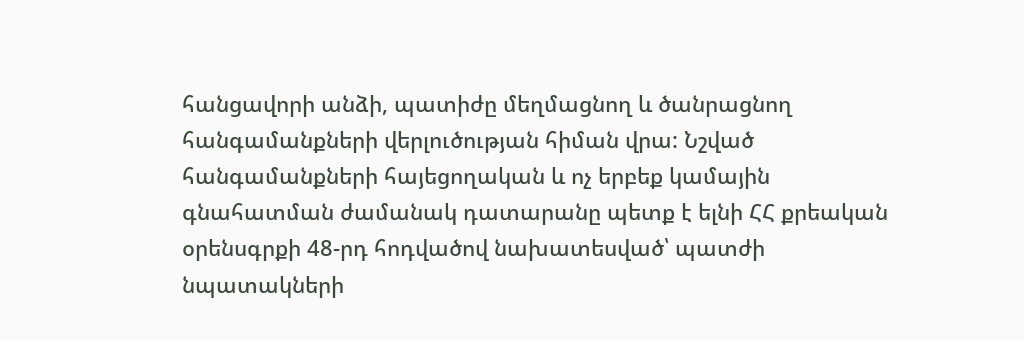հանցավորի անձի, պատիժը մեղմացնող և ծանրացնող հանգամանքների վերլուծության հիման վրա: Նշված հանգամանքների հայեցողական և ոչ երբեք կամային գնահատման ժամանակ դատարանը պետք է ելնի ՀՀ քրեական օրենսգրքի 48-րդ հոդվածով նախատեսված՝ պատժի նպատակների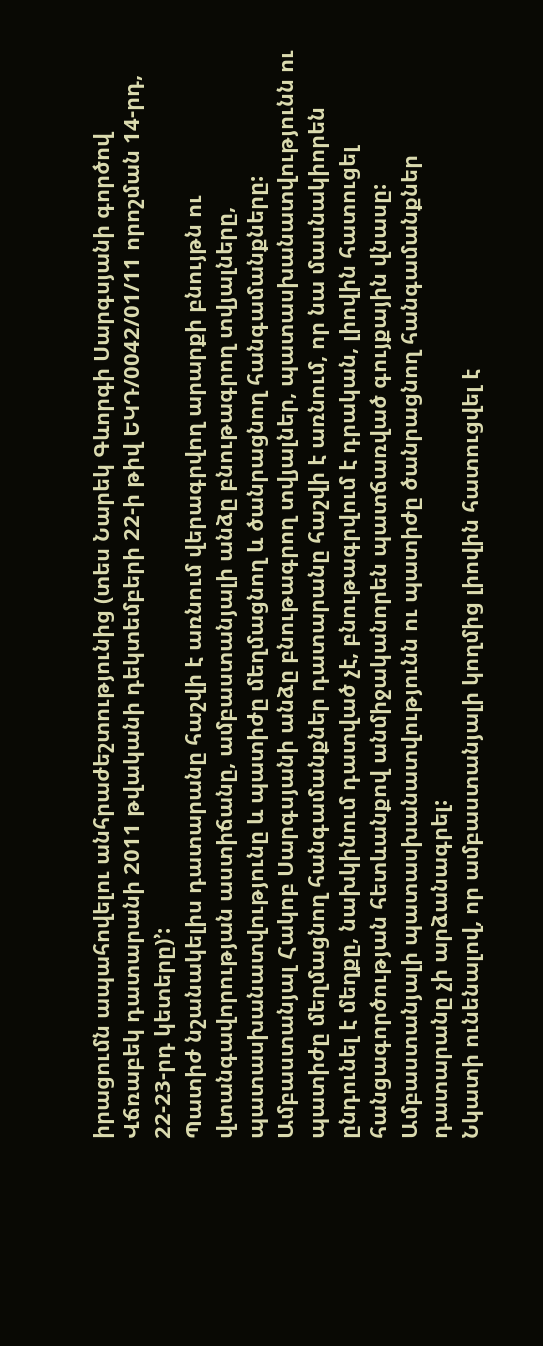իրացումն ապահովելու անհրաժեշտությունից (տես Նարեկ Գևորգի Սարգսյանի գործով Վճռաբեկ դատարանի 2011 թվականի դեկտեմբերի 22-ի թիվ ԵԿԴ/0042/01/11 որոշման 14-րդ, 22-23-րդ կետերը)՚:
Պատիժ նշանակելիս դատարանը հաշվի է առնում վերագրվող արարքի բնույթն ու վտանգավորության աստիճանը, ամբաստանյալի անձը բնութագրող տվյալները, պատասխանատվությունը և պատիժը մեղմացնող և ծանրացնող հանգամանքները:
Ամբաստանյալ Հակոբ Սարգսյանի անձը բնութագրող տվյալներ, պատասխանատվությունն ու պատիժը մեղմացնող հանգամանքներ դատարանը հաշվի է առնում, որ նա մասնակիորեն ընդունել է մեղքը, նախկինում դատված չէ, բնութագրվում է դրական, լիովին հատուցել հանցագործության հետևանքով անմիջականորեն պատճառված գույքային վնասը:
Ամբաստանյալի պատասխանատվությունն ու պատիժը ծանրացնող հանգամանքներ դատարանը չի արձանագրել:
Նկատի ունենալով, որ ամբաստանյալի կողմից լիովին հատուցվել է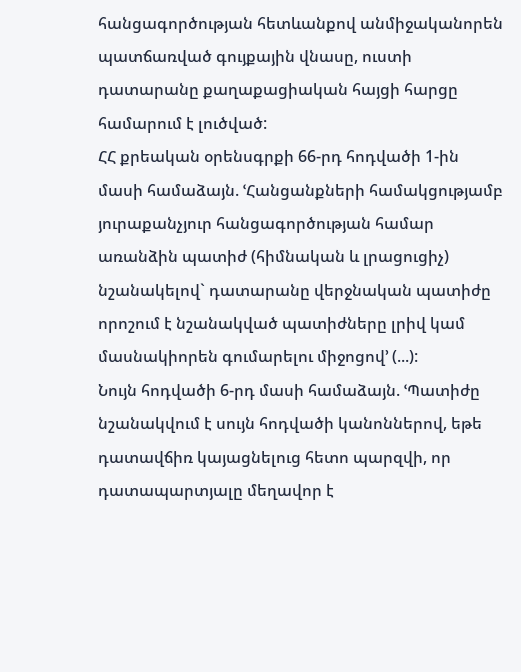հանցագործության հետևանքով անմիջականորեն պատճառված գույքային վնասը, ուստի դատարանը քաղաքացիական հայցի հարցը համարում է լուծված:
ՀՀ քրեական օրենսգրքի 66-րդ հոդվածի 1-ին մասի համաձայն. ՙՀանցանքների համակցությամբ յուրաքանչյուր հանցագործության համար առանձին պատիժ (հիմնական և լրացուցիչ) նշանակելով` դատարանը վերջնական պատիժը որոշում է նշանակված պատիժները լրիվ կամ մասնակիորեն գումարելու միջոցով՚ (...):
Նույն հոդվածի 6-րդ մասի համաձայն. ՙՊատիժը նշանակվում է սույն հոդվածի կանոններով, եթե դատավճիռ կայացնելուց հետո պարզվի, որ դատապարտյալը մեղավոր է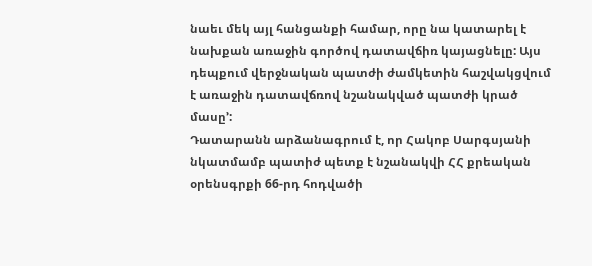նաեւ մեկ այլ հանցանքի համար, որը նա կատարել է նախքան առաջին գործով դատավճիռ կայացնելը: Այս դեպքում վերջնական պատժի ժամկետին հաշվակցվում է առաջին դատավճռով նշանակված պատժի կրած մասը՚:
Դատարանն արձանագրում է, որ Հակոբ Սարգսյանի նկատմամբ պատիժ պետք է նշանակվի ՀՀ քրեական օրենսգրքի 66-րդ հոդվածի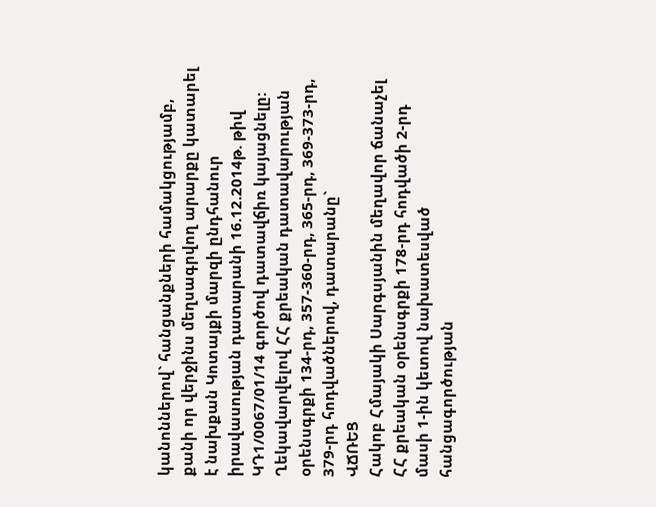կանոններով` հանցանքների համակցությամբ, քանի որ վերջինս մեղսագրվող արարքը կատարել է նախքան Կոտայքի մարզի ընդհանուր իրավասության դատարանի 16.12.2014թ. թիվ ԿԴ1/0067/01/14 գործով դատավճիռ կայացնելը:
Ղեկավարվելով ՀՀ քրեական դատավարության օրենսգրքի 134-րդ, 357-360-րդ, 365-րդ, 369-373-րդ, 379-րդ հոդվածներով, դատարանը`
ՎՃՌԵՑ
Հակոբ Հմայակի Սարգսյանին մեղավոր ճանաչել ՀՀ քրեական օրենսգրքի 178-րդ հոդվածի 2-րդ մասի 1-ին կետով նախատեսված հանցագործության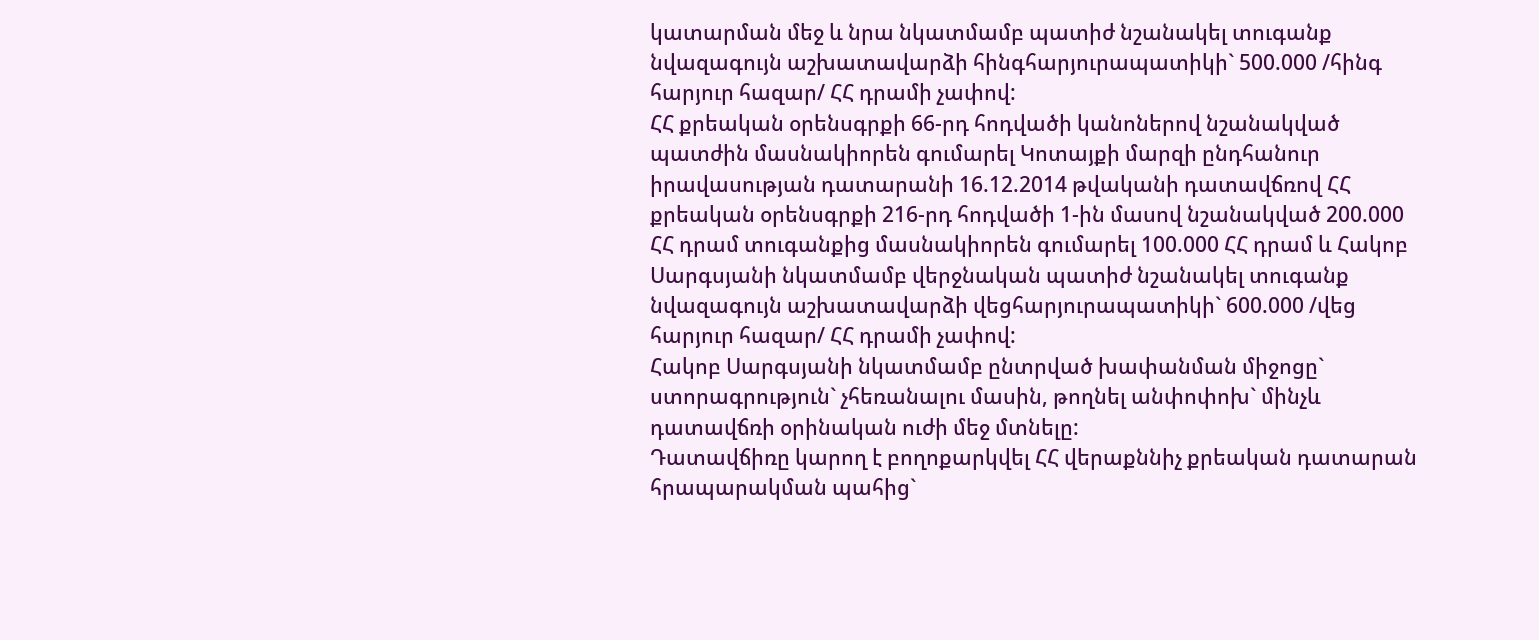կատարման մեջ և նրա նկատմամբ պատիժ նշանակել տուգանք նվազագույն աշխատավարձի հինգհարյուրապատիկի` 500.000 /հինգ հարյուր հազար/ ՀՀ դրամի չափով:
ՀՀ քրեական օրենսգրքի 66-րդ հոդվածի կանոներով նշանակված պատժին մասնակիորեն գումարել Կոտայքի մարզի ընդհանուր իրավասության դատարանի 16.12.2014 թվականի դատավճռով ՀՀ քրեական օրենսգրքի 216-րդ հոդվածի 1-ին մասով նշանակված 200.000 ՀՀ դրամ տուգանքից մասնակիորեն գումարել 100.000 ՀՀ դրամ և Հակոբ Սարգսյանի նկատմամբ վերջնական պատիժ նշանակել տուգանք նվազագույն աշխատավարձի վեցհարյուրապատիկի` 600.000 /վեց հարյուր հազար/ ՀՀ դրամի չափով:
Հակոբ Սարգսյանի նկատմամբ ընտրված խափանման միջոցը` ստորագրություն` չհեռանալու մասին, թողնել անփոփոխ` մինչև դատավճռի օրինական ուժի մեջ մտնելը:
Դատավճիռը կարող է բողոքարկվել ՀՀ վերաքննիչ քրեական դատարան հրապարակման պահից`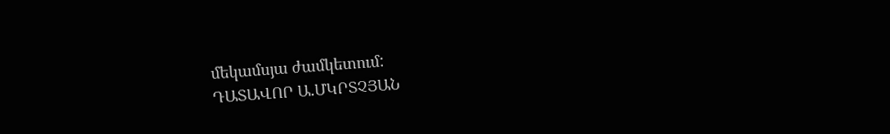մեկամսյա ժամկետում:
ԴԱՏԱՎՈՐ Ա.ՄԿՐՏՉՅԱՆ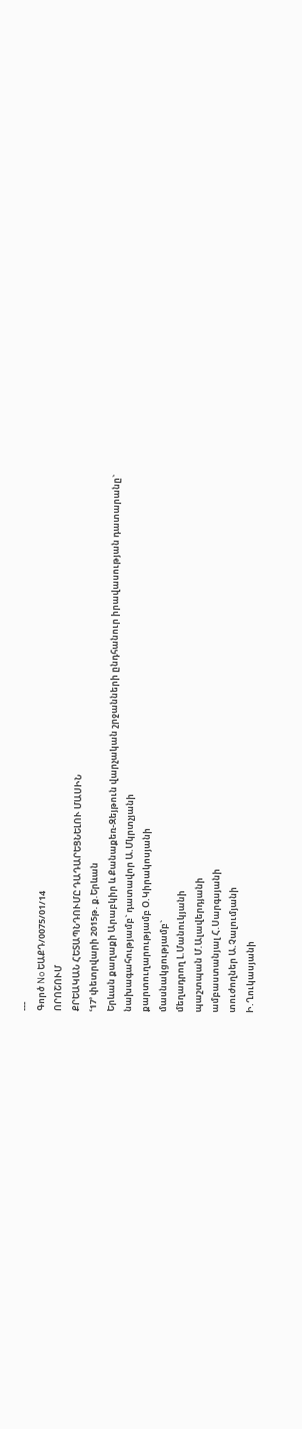---
Գործ No ԵԱՔԴ/0075/01/14
ՈՐՈՇՈՒՄ
ՔՐԵԱԿԱՆ ՀԵՏԱՊՆԴՈՒՄԸ ԴԱԴԱՐԵՑՆԵԼՈՒ ՄԱՍԻՆ
ՙ17՚ փետրվարի 2015թ. ք.Երևան
Երևան քաղաքի Արաբկիր և Քանաքեռ-Զեյթուն վարչական շրջանների ընդհանուր իրավասության դատարանը`
նախագահությամբ` դատավոր Ա.Մկրտչյանի
քարտուղարությամբ Օ.Կիրակոսյանի
մասնակցությամբ`
մեղադրող Լ.Մանուկյանի
պաշտպան Մ.Ալավերդյանի
ամբաստանյալ Հ.Սարգսյանի
տուժողներ Ա.Չալումյանի
Ի.Ղուկասյանի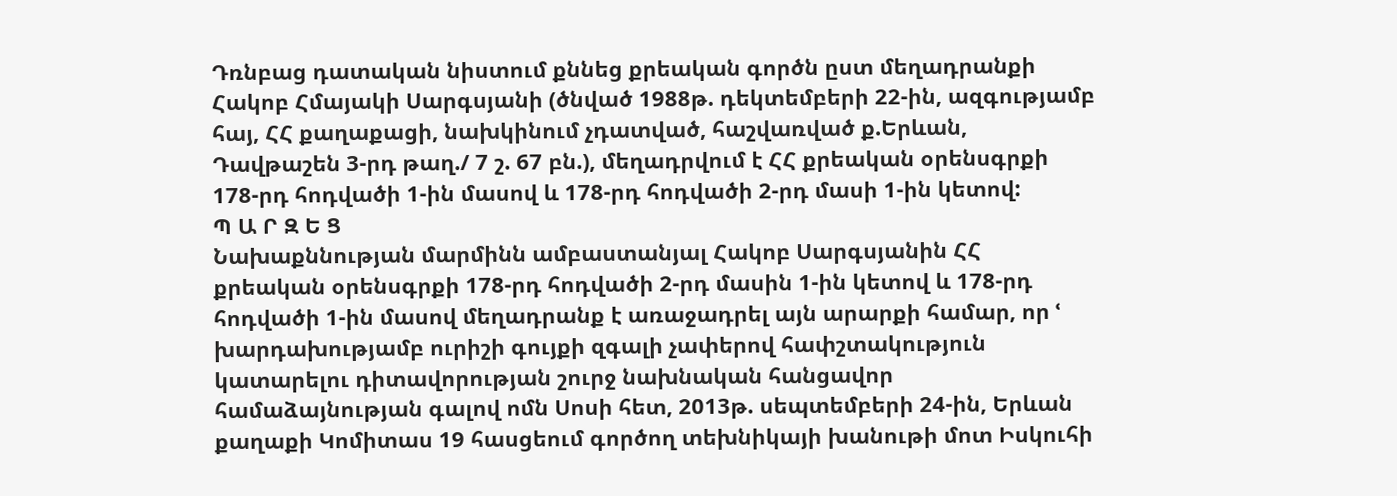Դռնբաց դատական նիստում քննեց քրեական գործն ըստ մեղադրանքի Հակոբ Հմայակի Սարգսյանի (ծնված 1988թ. դեկտեմբերի 22-ին, ազգությամբ հայ, ՀՀ քաղաքացի, նախկինում չդատված, հաշվառված ք.Երևան, Դավթաշեն 3-րդ թաղ./ 7 շ. 67 բն.), մեղադրվում է ՀՀ քրեական օրենսգրքի 178-րդ հոդվածի 1-ին մասով և 178-րդ հոդվածի 2-րդ մասի 1-ին կետով:
Պ Ա Ր Զ Ե Ց
Նախաքննության մարմինն ամբաստանյալ Հակոբ Սարգսյանին ՀՀ քրեական օրենսգրքի 178-րդ հոդվածի 2-րդ մասին 1-ին կետով և 178-րդ հոդվածի 1-ին մասով մեղադրանք է առաջադրել այն արարքի համար, որ ՙ խարդախությամբ ուրիշի գույքի զգալի չափերով հափշտակություն կատարելու դիտավորության շուրջ նախնական հանցավոր համաձայնության գալով ոմն Սոսի հետ, 2013թ. սեպտեմբերի 24-ին, Երևան քաղաքի Կոմիտաս 19 հասցեում գործող տեխնիկայի խանութի մոտ Իսկուհի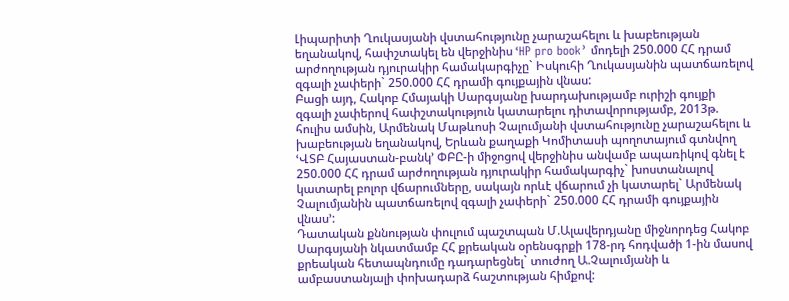Լիպարիտի Ղուկասյանի վստահությունը չարաշահելու և խաբեության եղանակով, հափշտակել են վերջինիս ՙHP pro book՚ մոդելի 250.000 ՀՀ դրամ արժողության դյուրակիր համակարգիչը` Իսկուհի Ղուկասյանին պատճառելով զգալի չափերի` 250.000 ՀՀ դրամի գույքային վնաս:
Բացի այդ, Հակոբ Հմայակի Սարգսյանը խարդախությամբ ուրիշի գույքի զգալի չափերով հափշտակություն կատարելու դիտավորությամբ, 2013թ. հուլիս ամսին, Արմենակ Մաթևոսի Չալումյանի վստահությունը չարաշահելու և խաբեության եղանակով, Երևան քաղաքի Կոմիտասի պողոտայում գտնվող ՙՎՏԲ Հայաստան-բանկ՚ ՓԲԸ-ի միջոցով վերջինիս անվամբ ապառիկով գնել է 250.000 ՀՀ դրամ արժողության դյուրակիր համակարգիչ` խոստանալով կատարել բոլոր վճարումները, սակայն որևէ վճարում չի կատարել` Արմենակ Չալումյանին պատճառելով զգալի չափերի` 250.000 ՀՀ դրամի գույքային վնաս՚:
Դատական քննության փուլում պաշտպան Մ.Ալավերդյանը միջնորդեց Հակոբ Սարգսյանի նկատմամբ ՀՀ քրեական օրենսգրքի 178-րդ հոդվածի 1-ին մասով քրեական հետապնդումը դադարեցնել` տուժող Ա.Չալումյանի և ամբաստանյալի փոխադարձ հաշտության հիմքով: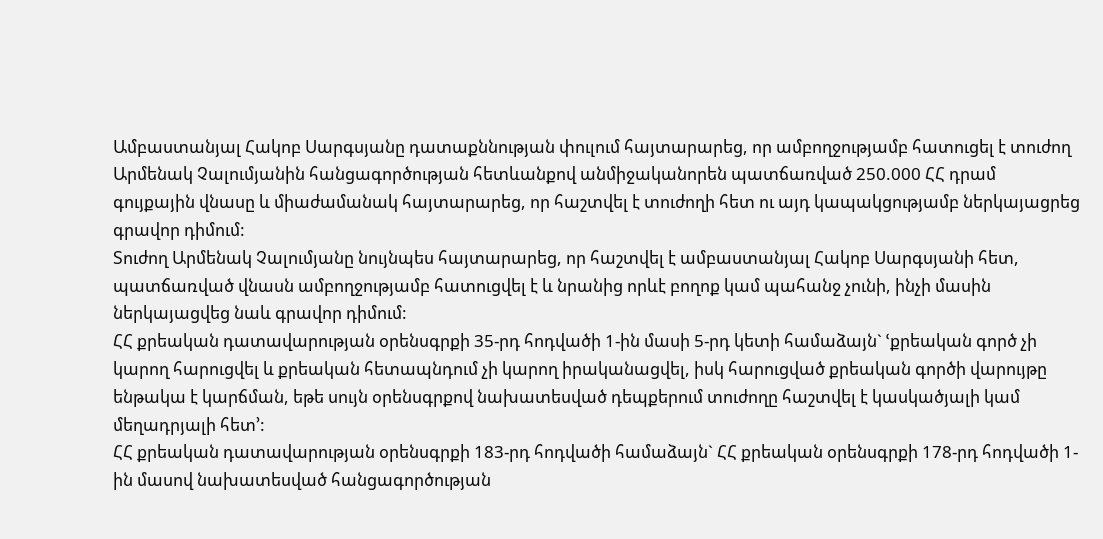Ամբաստանյալ Հակոբ Սարգսյանը դատաքննության փուլում հայտարարեց, որ ամբողջությամբ հատուցել է տուժող Արմենակ Չալումյանին հանցագործության հետևանքով անմիջականորեն պատճառված 250.000 ՀՀ դրամ գույքային վնասը և միաժամանակ հայտարարեց, որ հաշտվել է տուժողի հետ ու այդ կապակցությամբ ներկայացրեց գրավոր դիմում:
Տուժող Արմենակ Չալումյանը նույնպես հայտարարեց, որ հաշտվել է ամբաստանյալ Հակոբ Սարգսյանի հետ, պատճառված վնասն ամբողջությամբ հատուցվել է և նրանից որևէ բողոք կամ պահանջ չունի, ինչի մասին ներկայացվեց նաև գրավոր դիմում:
ՀՀ քրեական դատավարության օրենսգրքի 35-րդ հոդվածի 1-ին մասի 5-րդ կետի համաձայն` ՙքրեական գործ չի կարող հարուցվել և քրեական հետապնդում չի կարող իրականացվել, իսկ հարուցված քրեական գործի վարույթը ենթակա է կարճման, եթե սույն օրենսգրքով նախատեսված դեպքերում տուժողը հաշտվել է կասկածյալի կամ մեղադրյալի հետ՚:
ՀՀ քրեական դատավարության օրենսգրքի 183-րդ հոդվածի համաձայն` ՀՀ քրեական օրենսգրքի 178-րդ հոդվածի 1-ին մասով նախատեսված հանցագործության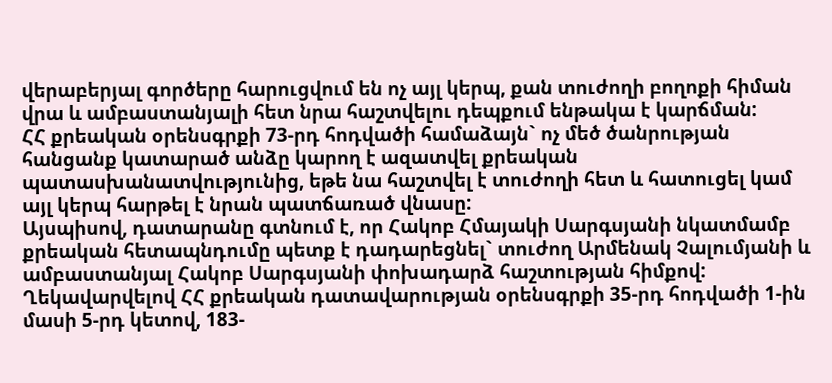վերաբերյալ գործերը հարուցվում են ոչ այլ կերպ, քան տուժողի բողոքի հիման վրա և ամբաստանյալի հետ նրա հաշտվելու դեպքում ենթակա է կարճման:
ՀՀ քրեական օրենսգրքի 73-րդ հոդվածի համաձայն` ոչ մեծ ծանրության հանցանք կատարած անձը կարող է ազատվել քրեական պատասխանատվությունից, եթե նա հաշտվել է տուժողի հետ և հատուցել կամ այլ կերպ հարթել է նրան պատճառած վնասը:
Այսպիսով, դատարանը գտնում է, որ Հակոբ Հմայակի Սարգսյանի նկատմամբ քրեական հետապնդումը պետք է դադարեցնել` տուժող Արմենակ Չալումյանի և ամբաստանյալ Հակոբ Սարգսյանի փոխադարձ հաշտության հիմքով:
Ղեկավարվելով ՀՀ քրեական դատավարության օրենսգրքի 35-րդ հոդվածի 1-ին մասի 5-րդ կետով, 183-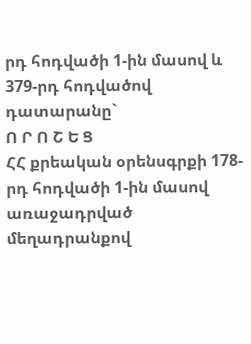րդ հոդվածի 1-ին մասով և 379-րդ հոդվածով դատարանը`
Ո Ր Ո Շ Ե Ց
ՀՀ քրեական օրենսգրքի 178-րդ հոդվածի 1-ին մասով առաջադրված մեղադրանքով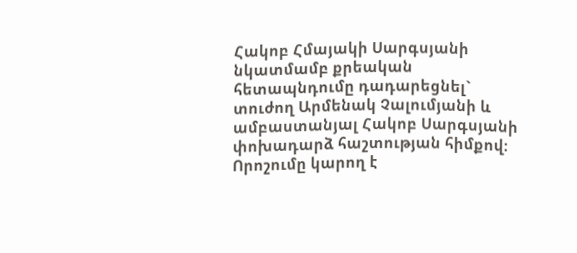Հակոբ Հմայակի Սարգսյանի նկատմամբ քրեական հետապնդումը դադարեցնել` տուժող Արմենակ Չալումյանի և ամբաստանյալ Հակոբ Սարգսյանի փոխադարձ հաշտության հիմքով:
Որոշումը կարող է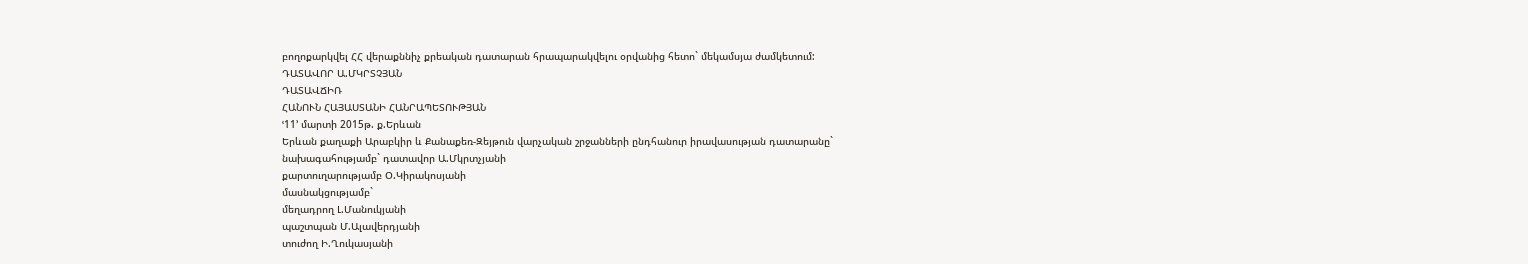բողոքարկվել ՀՀ վերաքննիչ քրեական դատարան հրապարակվելու օրվանից հետո` մեկամսյա ժամկետում:
ԴԱՏԱՎՈՐ Ա.ՄԿՐՏՉՅԱՆ
ԴԱՏԱՎՃԻՌ
ՀԱՆՈՒՆ ՀԱՅԱՍՏԱՆԻ ՀԱՆՐԱՊԵՏՈՒԹՅԱՆ
ՙ11՚ մարտի 2015թ. ք.Երևան
Երևան քաղաքի Արաբկիր և Քանաքեռ-Զեյթուն վարչական շրջանների ընդհանուր իրավասության դատարանը`
նախագահությամբ` դատավոր Ա.Մկրտչյանի
քարտուղարությամբ Օ.Կիրակոսյանի
մասնակցությամբ`
մեղադրող Լ.Մանուկյանի
պաշտպան Մ.Ալավերդյանի
տուժող Ի.Ղուկասյանի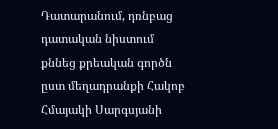Դատարանում, դռնբաց դատական նիստում քննեց քրեական գործն ըստ մեղադրանքի Հակոբ Հմայակի Սարգսյանի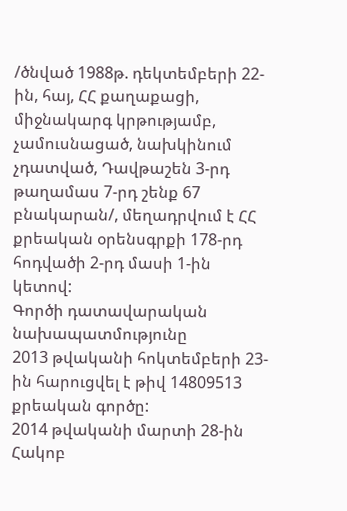/ծնված 1988թ. դեկտեմբերի 22-ին, հայ, ՀՀ քաղաքացի, միջնակարգ կրթությամբ, չամուսնացած, նախկինում չդատված, Դավթաշեն 3-րդ թաղամաս 7-րդ շենք 67 բնակարան/, մեղադրվում է ՀՀ քրեական օրենսգրքի 178-րդ հոդվածի 2-րդ մասի 1-ին կետով:
Գործի դատավարական նախապատմությունը
2013 թվականի հոկտեմբերի 23-ին հարուցվել է թիվ 14809513 քրեական գործը:
2014 թվականի մարտի 28-ին Հակոբ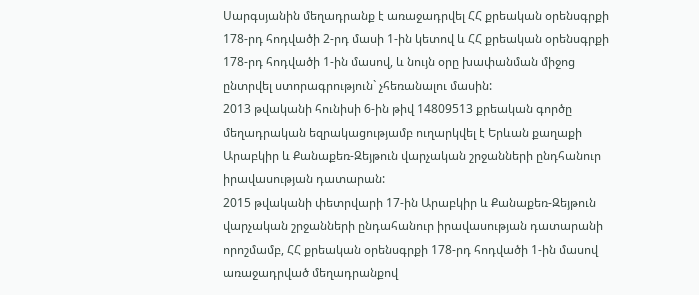Սարգսյանին մեղադրանք է առաջադրվել ՀՀ քրեական օրենսգրքի 178-րդ հոդվածի 2-րդ մասի 1-ին կետով և ՀՀ քրեական օրենսգրքի 178-րդ հոդվածի 1-ին մասով, և նույն օրը խափանման միջոց ընտրվել ստորագրություն` չհեռանալու մասին:
2013 թվականի հունիսի 6-ին թիվ 14809513 քրեական գործը մեղադրական եզրակացությամբ ուղարկվել է Երևան քաղաքի Արաբկիր և Քանաքեռ-Զեյթուն վարչական շրջանների ընդհանուր իրավասության դատարան:
2015 թվականի փետրվարի 17-ին Արաբկիր և Քանաքեռ-Զեյթուն վարչական շրջանների ընդահանուր իրավասության դատարանի որոշմամբ, ՀՀ քրեական օրենսգրքի 178-րդ հոդվածի 1-ին մասով առաջադրված մեղադրանքով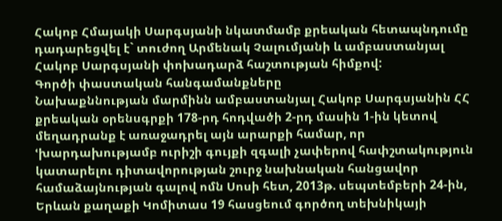Հակոբ Հմայակի Սարգսյանի նկատմամբ քրեական հետապնդումը դադարեցվել է` տուժող Արմենակ Չալումյանի և ամբաստանյալ Հակոբ Սարգսյանի փոխադարձ հաշտության հիմքով:
Գործի փաստական հանգամանքները
Նախաքննության մարմինն ամբաստանյալ Հակոբ Սարգսյանին ՀՀ քրեական օրենսգրքի 178-րդ հոդվածի 2-րդ մասին 1-ին կետով մեղադրանք է առաջադրել այն արարքի համար, որ ՙխարդախությամբ ուրիշի գույքի զգալի չափերով հափշտակություն կատարելու դիտավորության շուրջ նախնական հանցավոր համաձայնության գալով ոմն Սոսի հետ, 2013թ. սեպտեմբերի 24-ին, Երևան քաղաքի Կոմիտաս 19 հասցեում գործող տեխնիկայի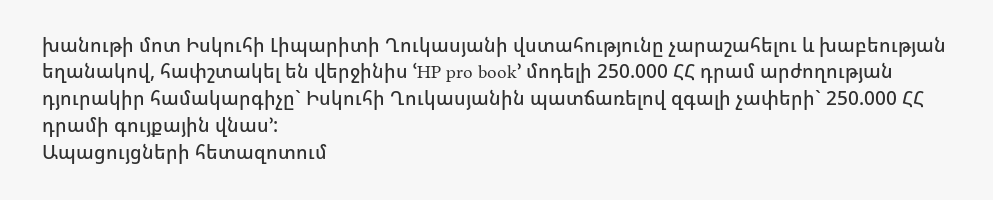խանութի մոտ Իսկուհի Լիպարիտի Ղուկասյանի վստահությունը չարաշահելու և խաբեության եղանակով, հափշտակել են վերջինիս ՙHP pro book՚ մոդելի 250.000 ՀՀ դրամ արժողության դյուրակիր համակարգիչը` Իսկուհի Ղուկասյանին պատճառելով զգալի չափերի` 250.000 ՀՀ դրամի գույքային վնաս՚:
Ապացույցների հետազոտում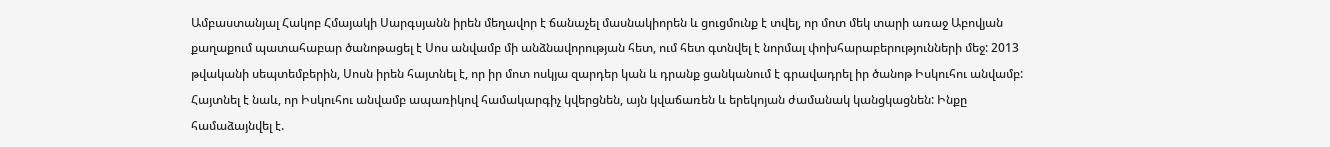Ամբաստանյալ Հակոբ Հմայակի Սարգսյանն իրեն մեղավոր է ճանաչել մասնակիորեն և ցուցմունք է տվել, որ մոտ մեկ տարի առաջ Աբովյան քաղաքում պատահաբար ծանոթացել է Սոս անվամբ մի անձնավորության հետ, ում հետ գտնվել է նորմալ փոխհարաբերությունների մեջ: 2013 թվականի սեպտեմբերին, Սոսն իրեն հայտնել է, որ իր մոտ ոսկյա զարդեր կան և դրանք ցանկանում է գրավադրել իր ծանոթ Իսկուհու անվամբ: Հայտնել է նաև, որ Իսկուհու անվամբ ապառիկով համակարգիչ կվերցնեն, այն կվաճառեն և երեկոյան ժամանակ կանցկացնեն: Ինքը համաձայնվել է.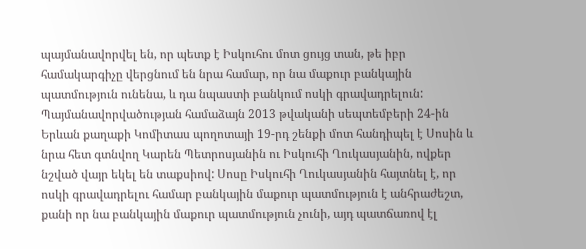պայմանավորվել են, որ պետք է Իսկուհու մոտ ցույց տան, թե իբր համակարգիչը վերցնում են նրա համար, որ նա մաքուր բանկային պատմություն ունենա, և դա նպաստի բանկում ոսկի գրավադրելուն: Պայմանավորվածության համաձայն 2013 թվականի սեպտեմբերի 24-ին Երևան քաղաքի Կոմիտաս պողոտայի 19-րդ շենքի մոտ հանդիպել է Սոսին և նրա հետ գտնվող Կարեն Պետրոսյանին ու Իսկուհի Ղուկասյանին, ովքեր նշված վայր եկել են տաքսիով: Սոսը Իսկուհի Ղուկասյանին հայտնել է, որ ոսկի գրավադրելու համար բանկային մաքուր պատմություն է անհրաժեշտ, քանի որ նա բանկային մաքուր պատմություն չունի, այդ պատճառով էլ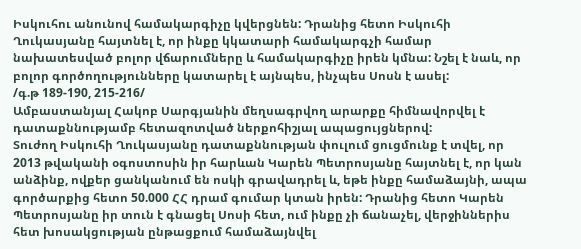Իսկուհու անունով համակարգիչը կվերցնեն: Դրանից հետո Իսկուհի Ղուկասյանը հայտնել է, որ ինքը կկատարի համակարգչի համար նախատեսված բոլոր վճարումները և համակարգիչը իրեն կմնա: Նշել է նաև, որ բոլոր գործողությունները կատարել է այնպես, ինչպես Սոսն է ասել:
/գ.թ 189-190, 215-216/
Ամբաստանյալ Հակոբ Սարգյանին մեղսագրվող արարքը հիմնավորվել է դատաքննությամբ հետազոտված ներքոհիշյալ ապացույցներով:
Տուժող Իսկուհի Ղուկասյանը դատաքննության փուլում ցուցմունք է տվել, որ 2013 թվականի օգոստոսին իր հարևան Կարեն Պետրոսյանը հայտնել է, որ կան անձինք, ովքեր ցանկանում են ոսկի գրավադրել և, եթե ինքը համաձայնի, ապա գործարքից հետո 50.000 ՀՀ դրամ գումար կտան իրեն: Դրանից հետո Կարեն Պետրոսյանը իր տուն է գնացել Սոսի հետ, ում ինքը չի ճանաչել, վերջիններիս հետ խոսակցության ընթացքում համաձայնվել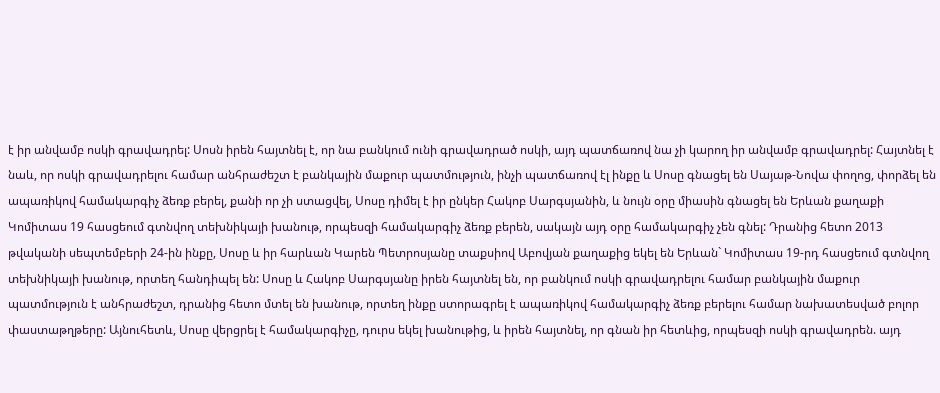է իր անվամբ ոսկի գրավադրել: Սոսն իրեն հայտնել է, որ նա բանկում ունի գրավադրած ոսկի, այդ պատճառով նա չի կարող իր անվամբ գրավադրել: Հայտնել է նաև, որ ոսկի գրավադրելու համար անհրաժեշտ է բանկային մաքուր պատմություն, ինչի պատճառով էլ ինքը և Սոսը գնացել են Սայաթ-Նովա փողոց, փորձել են ապառիկով համակարգիչ ձեռք բերել, քանի որ չի ստացվել, Սոսը դիմել է իր ընկեր Հակոբ Սարգսյանին, և նույն օրը միասին գնացել են Երևան քաղաքի Կոմիտաս 19 հասցեում գտնվող տեխնիկայի խանութ, որպեսզի համակարգիչ ձեռք բերեն, սակայն այդ օրը համակարգիչ չեն գնել: Դրանից հետո 2013 թվականի սեպտեմբերի 24-ին ինքը, Սոսը և իր հարևան Կարեն Պետրոսյանը տաքսիով Աբովյան քաղաքից եկել են Երևան` Կոմիտաս 19-րդ հասցեում գտնվող տեխնիկայի խանութ, որտեղ հանդիպել են: Սոսը և Հակոբ Սարգսյանը իրեն հայտնել են, որ բանկում ոսկի գրավադրելու համար բանկային մաքուր պատմություն է անհրաժեշտ, դրանից հետո մտել են խանութ, որտեղ ինքը ստորագրել է ապառիկով համակարգիչ ձեռք բերելու համար նախատեսված բոլոր փաստաթղթերը: Այնուհետև, Սոսը վերցրել է համակարգիչը, դուրս եկել խանութից, և իրեն հայտնել, որ գնան իր հետևից, որպեսզի ոսկի գրավադրեն. այդ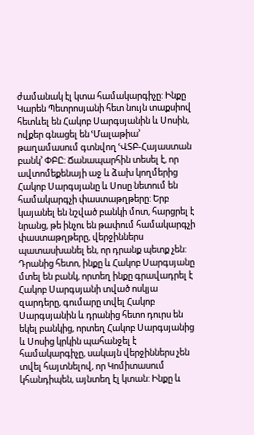ժամանակ էլ կտա համակարգիչը: Ինքը Կարեն Պետրոսյանի հետ նույն տաքսիով հետևել են Հակոբ Սարգսյանին և Սոսին, ովքեր գնացել են ՙՄալաթիա՚ թաղամասում գտնվող ՙՎՏԲ-Հայաստան բանկ՚ ՓԲԸ: Ճանապարհին տեսել է, որ ավտոմեքենայի աջ և ձախ կողմերից Հակոբ Սարգսյանը և Սոսը նետում են համակարգչի փաստաթղթերը: Երբ կայանել են նշված բանկի մոտ, հարցրել է նրանց, թե ինչու են թափում համակարգչի փաստաթղթերը, վերջիններս պատասխանել են, որ դրանք պետք չեն: Դրանից հետո, ինքը և Հակոբ Սարգսյանը մտել են բանկ, որտեղ ինքը գրավադրել է Հակոբ Սարգսյանի տված ոսկյա զարդերը, գումարը տվել Հակոբ Սարգսյանին և դրանից հետո դուրս են եկել բանկից, որտեղ Հակոբ Սարգսյանից և Սոսից կրկին պահանջել է համակարգիչը, սակայն վերջիններս չեն տվել հայտնելով, որ Կոմիտասում կհանդիպեն, այնտեղ էլ կտան: Ինքը և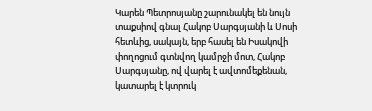Կարեն Պետրոսյանը շարունակել են նույն տաքսիով գնալ Հակոբ Սարգսյանի և Սոսի հետևից, սակայն, երբ հասել են Իսակովի փողոցում գտնվող կամրջի մոտ, Հակոբ Սարգսյանը, ով վարել է ավտոմեքենան, կատարել է կտրուկ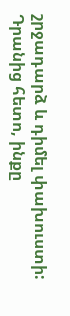շրջադարձ և դիմել փախուստի: Դրանից հետո, ինքը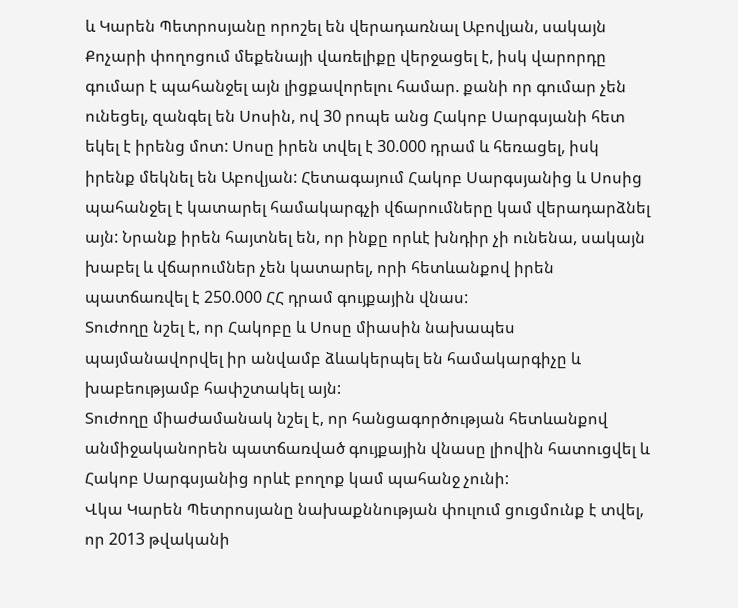և Կարեն Պետրոսյանը որոշել են վերադառնալ Աբովյան, սակայն Քոչարի փողոցում մեքենայի վառելիքը վերջացել է, իսկ վարորդը գումար է պահանջել այն լիցքավորելու համար. քանի որ գումար չեն ունեցել, զանգել են Սոսին, ով 30 րոպե անց Հակոբ Սարգսյանի հետ եկել է իրենց մոտ: Սոսը իրեն տվել է 30.000 դրամ և հեռացել, իսկ իրենք մեկնել են Աբովյան: Հետագայում Հակոբ Սարգսյանից և Սոսից պահանջել է կատարել համակարգչի վճարումները կամ վերադարձնել այն: Նրանք իրեն հայտնել են, որ ինքը որևէ խնդիր չի ունենա, սակայն խաբել և վճարումներ չեն կատարել, որի հետևանքով իրեն պատճառվել է 250.000 ՀՀ դրամ գույքային վնաս:
Տուժողը նշել է, որ Հակոբը և Սոսը միասին նախապես պայմանավորվել իր անվամբ ձևակերպել են համակարգիչը և խաբեությամբ հափշտակել այն:
Տուժողը միաժամանակ նշել է, որ հանցագործության հետևանքով անմիջականորեն պատճառված գույքային վնասը լիովին հատուցվել և Հակոբ Սարգսյանից որևէ բողոք կամ պահանջ չունի:
Վկա Կարեն Պետրոսյանը նախաքննության փուլում ցուցմունք է տվել, որ 2013 թվականի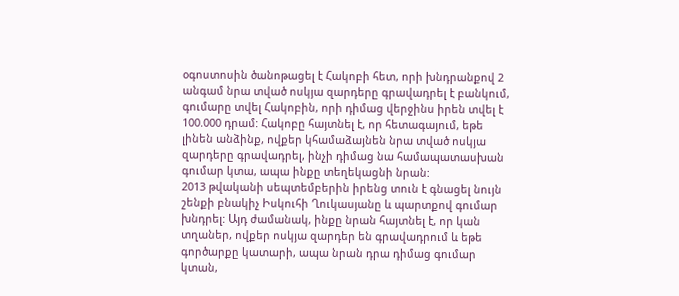օգոստոսին ծանոթացել է Հակոբի հետ, որի խնդրանքով 2 անգամ նրա տված ոսկյա զարդերը գրավադրել է բանկում, գումարը տվել Հակոբին, որի դիմաց վերջինս իրեն տվել է 100.000 դրամ: Հակոբը հայտնել է, որ հետագայում, եթե լինեն անձինք, ովքեր կհամաձայնեն նրա տված ոսկյա զարդերը գրավադրել, ինչի դիմաց նա համապատասխան գումար կտա, ապա ինքը տեղեկացնի նրան:
2013 թվականի սեպտեմբերին իրենց տուն է գնացել նույն շենքի բնակիչ Իսկուհի Ղուկասյանը և պարտքով գումար խնդրել: Այդ ժամանակ, ինքը նրան հայտնել է, որ կան տղաներ, ովքեր ոսկյա զարդեր են գրավադրում և եթե գործարքը կատարի, ապա նրան դրա դիմաց գումար կտան,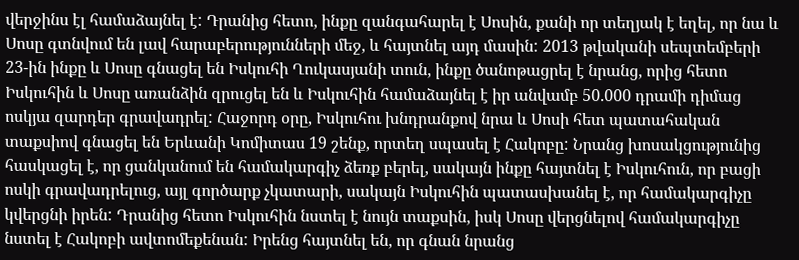վերջինս էլ համաձայնել է: Դրանից հետո, ինքը զանգահարել է Սոսին, քանի որ տեղյակ է եղել, որ նա և Սոսը գտնվում են լավ հարաբերությունների մեջ, և հայտնել այդ մասին: 2013 թվականի սեպտեմբերի 23-ին ինքը և Սոսը գնացել են Իսկուհի Ղուկասյանի տուն, ինքը ծանոթացրել է նրանց, որից հետո Իսկուհին և Սոսը առանձին զրուցել են և Իսկուհին համաձայնել է իր անվամբ 50.000 դրամի դիմաց ոսկյա զարդեր գրավադրել: Հաջորդ օրը, Իսկուհու խնդրանքով նրա և Սոսի հետ պատահական տաքսիով գնացել են Երևանի Կոմիտաս 19 շենք, որտեղ սպասել է Հակոբը: Նրանց խոսակցությունից հասկացել է, որ ցանկանում են համակարգիչ ձեռք բերել, սակայն ինքը հայտնել է Իսկուհուն, որ բացի ոսկի գրավադրելուց, այլ գործարք չկատարի, սակայն Իսկուհին պատասխանել է, որ համակարգիչը կվերցնի իրեն: Դրանից հետո Իսկուհին նստել է նույն տաքսին, իսկ Սոսը վերցնելով համակարգիչը նստել է Հակոբի ավտոմեքենան: Իրենց հայտնել են, որ գնան նրանց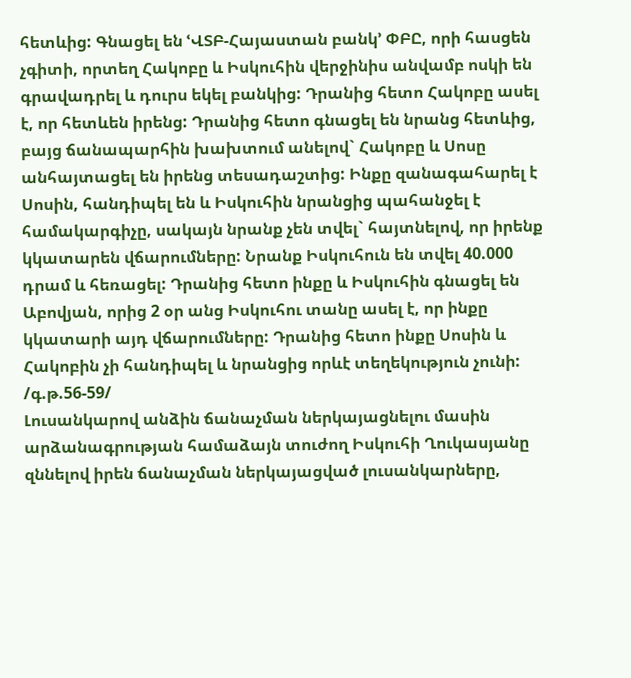հետևից: Գնացել են ՙՎՏԲ-Հայաստան բանկ՚ ՓԲԸ, որի հասցեն չգիտի, որտեղ Հակոբը և Իսկուհին վերջինիս անվամբ ոսկի են գրավադրել և դուրս եկել բանկից: Դրանից հետո Հակոբը ասել է, որ հետևեն իրենց: Դրանից հետո գնացել են նրանց հետևից, բայց ճանապարհին խախտում անելով` Հակոբը և Սոսը անհայտացել են իրենց տեսադաշտից: Ինքը զանագահարել է Սոսին, հանդիպել են և Իսկուհին նրանցից պահանջել է համակարգիչը, սակայն նրանք չեն տվել` հայտնելով, որ իրենք կկատարեն վճարումները: Նրանք Իսկուհուն են տվել 40.000 դրամ և հեռացել: Դրանից հետո ինքը և Իսկուհին գնացել են Աբովյան, որից 2 օր անց Իսկուհու տանը ասել է, որ ինքը կկատարի այդ վճարումները: Դրանից հետո ինքը Սոսին և Հակոբին չի հանդիպել և նրանցից որևէ տեղեկություն չունի:
/գ.թ.56-59/
Լուսանկարով անձին ճանաչման ներկայացնելու մասին արձանագրության համաձայն տուժող Իսկուհի Ղուկասյանը զննելով իրեն ճանաչման ներկայացված լուսանկարները,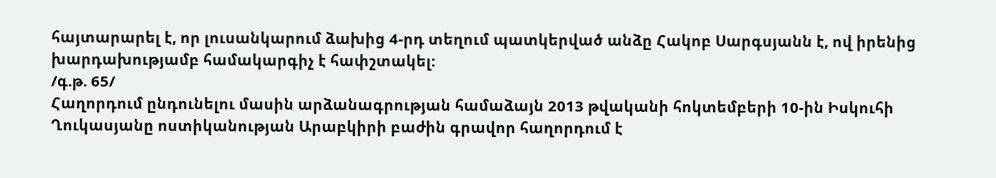հայտարարել է, որ լուսանկարում ձախից 4-րդ տեղում պատկերված անձը Հակոբ Սարգսյանն է, ով իրենից խարդախությամբ համակարգիչ է հափշտակել:
/գ.թ. 65/
Հաղորդում ընդունելու մասին արձանագրության համաձայն 2013 թվականի հոկտեմբերի 10-ին Իսկուհի Ղուկասյանը ոստիկանության Արաբկիրի բաժին գրավոր հաղորդում է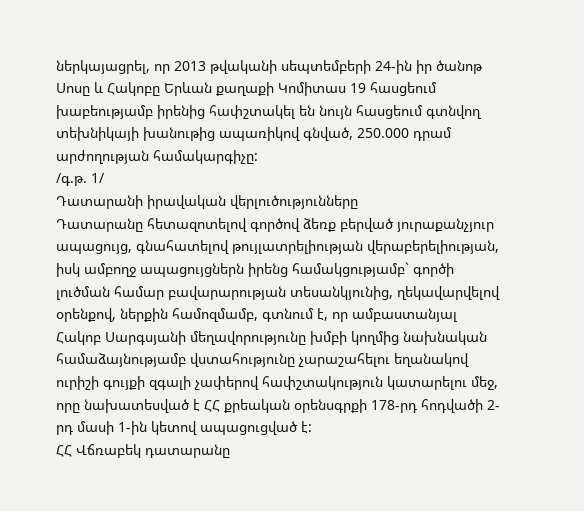ներկայացրել, որ 2013 թվականի սեպտեմբերի 24-ին իր ծանոթ Սոսը և Հակոբը Երևան քաղաքի Կոմիտաս 19 հասցեում խաբեությամբ իրենից հափշտակել են նույն հասցեում գտնվող տեխնիկայի խանութից ապառիկով գնված, 250.000 դրամ արժողության համակարգիչը:
/գ.թ. 1/
Դատարանի իրավական վերլուծությունները
Դատարանը հետազոտելով գործով ձեռք բերված յուրաքանչյուր ապացույց, գնահատելով թույլատրելիության վերաբերելիության, իսկ ամբողջ ապացույցներն իրենց համակցությամբ` գործի լուծման համար բավարարության տեսանկյունից, ղեկավարվելով օրենքով, ներքին համոզմամբ, գտնում է, որ ամբաստանյալ Հակոբ Սարգսյանի մեղավորությունը խմբի կողմից նախնական համաձայնությամբ վստահությունը չարաշահելու եղանակով ուրիշի գույքի զգալի չափերով հափշտակություն կատարելու մեջ, որը նախատեսված է ՀՀ քրեական օրենսգրքի 178-րդ հոդվածի 2-րդ մասի 1-ին կետով ապացուցված է:
ՀՀ Վճռաբեկ դատարանը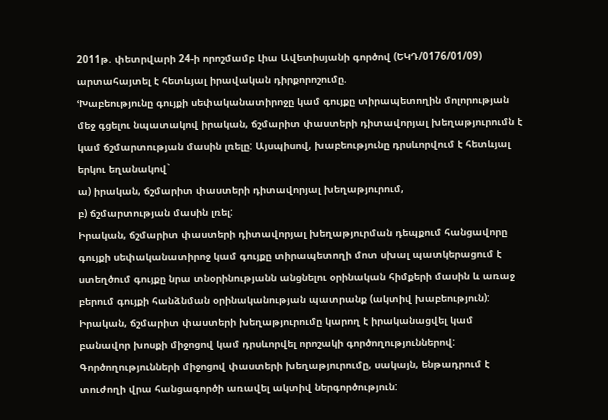2011թ. փետրվարի 24-ի որոշմամբ Լիա Ավետիսյանի գործով (ԵԿԴ/0176/01/09) արտահայտել է հետևյալ իրավական դիրքորոշումը.
ՙԽաբեությունը գույքի սեփականատիրոջը կամ գույքը տիրապետողին մոլորության մեջ գցելու նպատակով իրական, ճշմարիտ փաստերի դիտավորյալ խեղաթյուրումն է կամ ճշմարտության մասին լռելը: Այսպիսով, խաբեությունը դրսևորվում է հետևյալ երկու եղանակով`
ա) իրական, ճշմարիտ փաստերի դիտավորյալ խեղաթյուրում,
բ) ճշմարտության մասին լռել:
Իրական, ճշմարիտ փաստերի դիտավորյալ խեղաթյուրման դեպքում հանցավորը գույքի սեփականատիրոջ կամ գույքը տիրապետողի մոտ սխալ պատկերացում է ստեղծում գույքը նրա տնօրինությանն անցնելու օրինական հիմքերի մասին և առաջ բերում գույքի հանձնման օրինականության պատրանք (ակտիվ խաբեություն): Իրական, ճշմարիտ փաստերի խեղաթյուրումը կարող է իրականացվել կամ բանավոր խոսքի միջոցով կամ դրսևորվել որոշակի գործողություններով: Գործողությունների միջոցով փաստերի խեղաթյուրումը, սակայն, ենթադրում է տուժողի վրա հանցագործի առավել ակտիվ ներգործություն: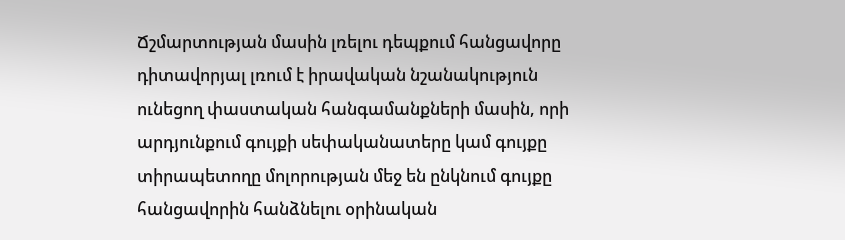Ճշմարտության մասին լռելու դեպքում հանցավորը դիտավորյալ լռում է իրավական նշանակություն ունեցող փաստական հանգամանքների մասին, որի արդյունքում գույքի սեփականատերը կամ գույքը տիրապետողը մոլորության մեջ են ընկնում գույքը հանցավորին հանձնելու օրինական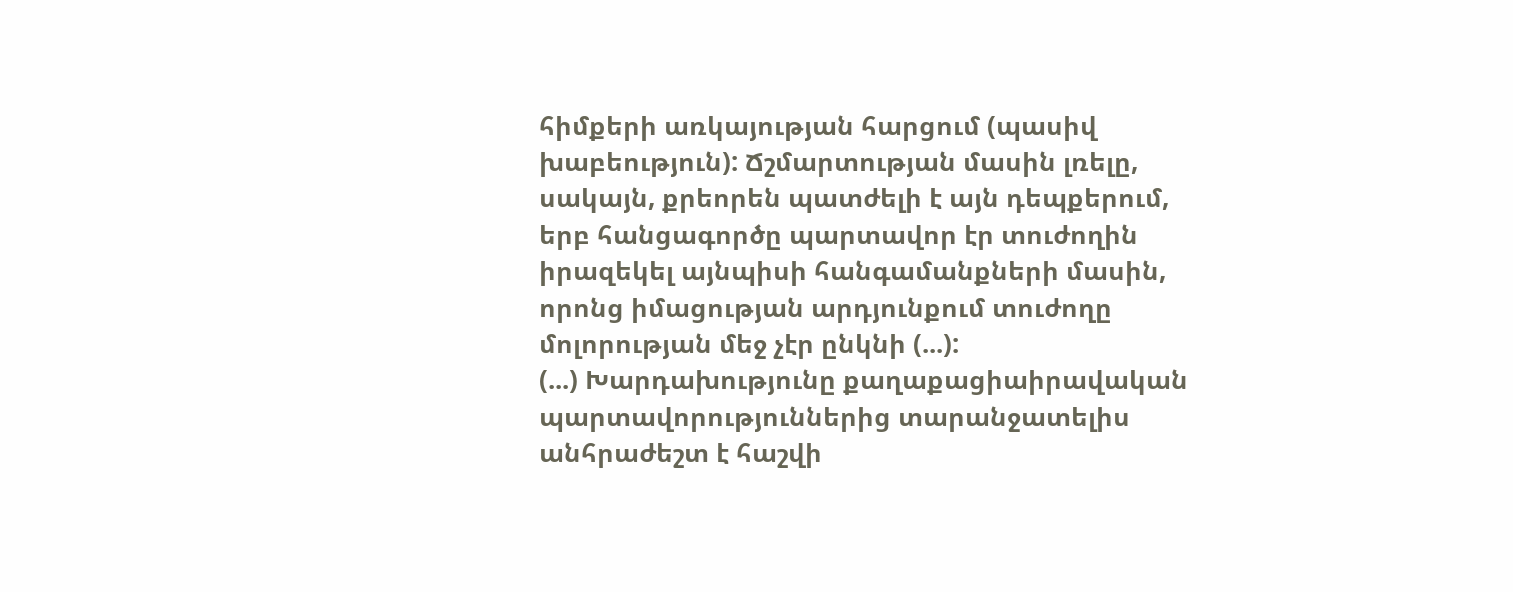հիմքերի առկայության հարցում (պասիվ խաբեություն): Ճշմարտության մասին լռելը, սակայն, քրեորեն պատժելի է այն դեպքերում, երբ հանցագործը պարտավոր էր տուժողին իրազեկել այնպիսի հանգամանքների մասին, որոնց իմացության արդյունքում տուժողը մոլորության մեջ չէր ընկնի (...):
(...) Խարդախությունը քաղաքացիաիրավական պարտավորություններից տարանջատելիս անհրաժեշտ է հաշվի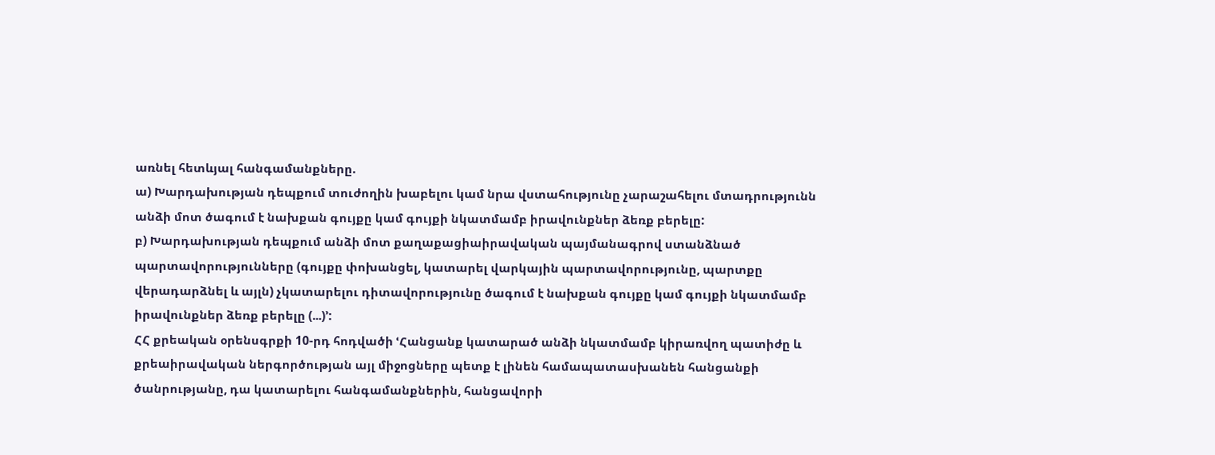առնել հետևյալ հանգամանքները.
ա) Խարդախության դեպքում տուժողին խաբելու կամ նրա վստահությունը չարաշահելու մտադրությունն անձի մոտ ծագում է նախքան գույքը կամ գույքի նկատմամբ իրավունքներ ձեռք բերելը:
բ) Խարդախության դեպքում անձի մոտ քաղաքացիաիրավական պայմանագրով ստանձնած պարտավորությունները (գույքը փոխանցել, կատարել վարկային պարտավորությունը, պարտքը վերադարձնել և այլն) չկատարելու դիտավորությունը ծագում է նախքան գույքը կամ գույքի նկատմամբ իրավունքներ ձեռք բերելը (...)՚:
ՀՀ քրեական օրենսգրքի 10-րդ հոդվածի ՙՀանցանք կատարած անձի նկատմամբ կիրառվող պատիժը և քրեաիրավական ներգործության այլ միջոցները պետք է լինեն համապատասխանեն հանցանքի ծանրությանը, դա կատարելու հանգամանքներին, հանցավորի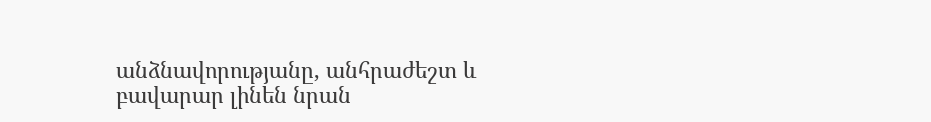անձնավորությանը, անհրաժեշտ և բավարար լինեն նրան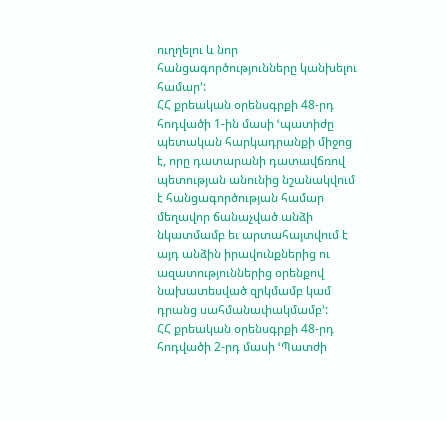ուղղելու և նոր հանցագործությունները կանխելու համար՚:
ՀՀ քրեական օրենսգրքի 48-րդ հոդվածի 1-ին մասի ՙպատիժը պետական հարկադրանքի միջոց է, որը դատարանի դատավճռով պետության անունից նշանակվում է հանցագործության համար մեղավոր ճանաչված անձի նկատմամբ եւ արտահայտվում է այդ անձին իրավունքներից ու ազատություններից օրենքով նախատեսված զրկմամբ կամ դրանց սահմանափակմամբ՚:
ՀՀ քրեական օրենսգրքի 48-րդ հոդվածի 2-րդ մասի ՙՊատժի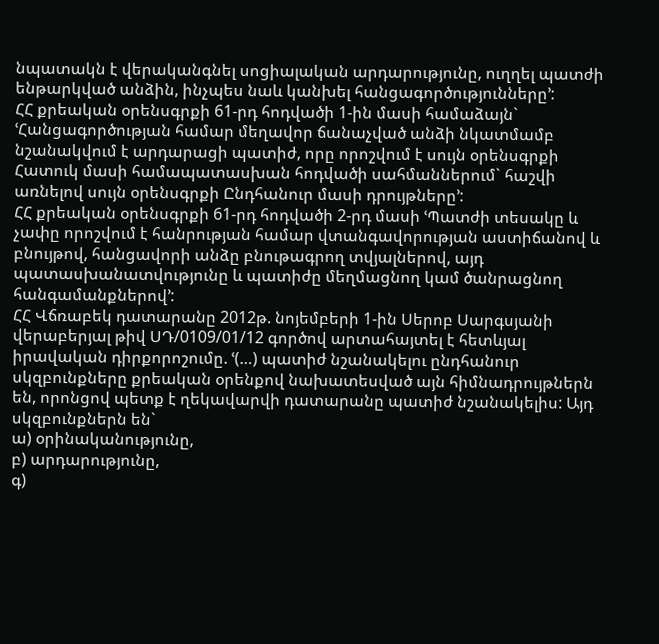նպատակն է վերականգնել սոցիալական արդարությունը, ուղղել պատժի ենթարկված անձին, ինչպես նաև կանխել հանցագործությունները՚:
ՀՀ քրեական օրենսգրքի 61-րդ հոդվածի 1-ին մասի համաձայն` ՙՀանցագործության համար մեղավոր ճանաչված անձի նկատմամբ նշանակվում է արդարացի պատիժ, որը որոշվում է սույն օրենսգրքի Հատուկ մասի համապատասխան հոդվածի սահմաններում` հաշվի առնելով սույն օրենսգրքի Ընդհանուր մասի դրույթները՚:
ՀՀ քրեական օրենսգրքի 61-րդ հոդվածի 2-րդ մասի ՙՊատժի տեսակը և չափը որոշվում է հանրության համար վտանգավորության աստիճանով և բնույթով, հանցավորի անձը բնութագրող տվյալներով, այդ պատասխանատվությունը և պատիժը մեղմացնող կամ ծանրացնող հանգամանքներով՚:
ՀՀ Վճռաբեկ դատարանը 2012թ. նոյեմբերի 1-ին Սերոբ Սարգսյանի վերաբերյալ թիվ ՍԴ/0109/01/12 գործով արտահայտել է հետևյալ իրավական դիրքորոշումը. ՙ(…) պատիժ նշանակելու ընդհանուր սկզբունքները քրեական օրենքով նախատեսված այն հիմնադրույթներն են, որոնցով պետք է ղեկավարվի դատարանը պատիժ նշանակելիս: Այդ սկզբունքներն են`
ա) օրինականությունը,
բ) արդարությունը,
գ)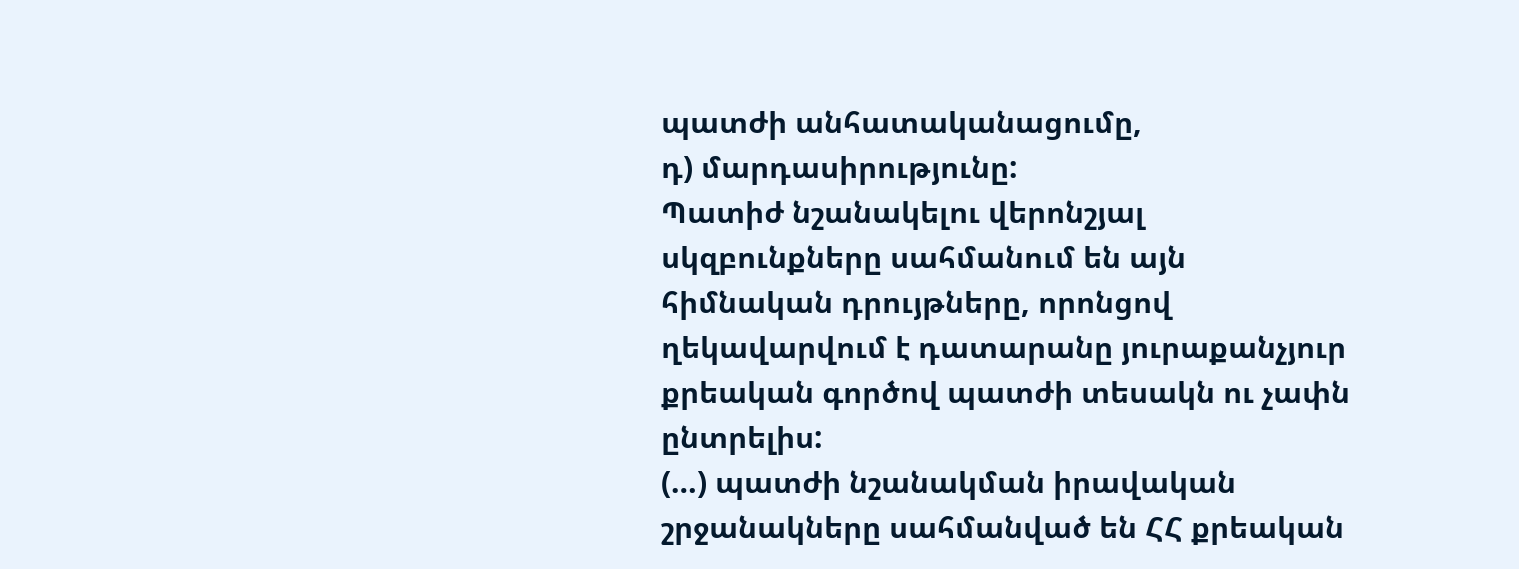պատժի անհատականացումը,
դ) մարդասիրությունը:
Պատիժ նշանակելու վերոնշյալ սկզբունքները սահմանում են այն հիմնական դրույթները, որոնցով ղեկավարվում է դատարանը յուրաքանչյուր քրեական գործով պատժի տեսակն ու չափն ընտրելիս:
(…) պատժի նշանակման իրավական շրջանակները սահմանված են ՀՀ քրեական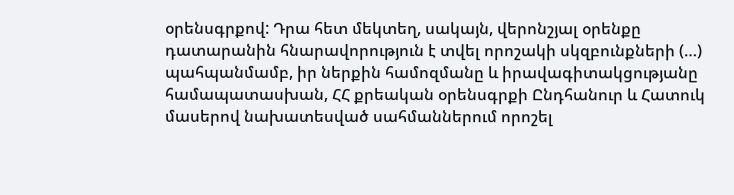օրենսգրքով: Դրա հետ մեկտեղ, սակայն, վերոնշյալ օրենքը դատարանին հնարավորություն է տվել որոշակի սկզբունքների (…) պահպանմամբ, իր ներքին համոզմանը և իրավագիտակցությանը համապատասխան, ՀՀ քրեական օրենսգրքի Ընդհանուր և Հատուկ մասերով նախատեսված սահմաններում որոշել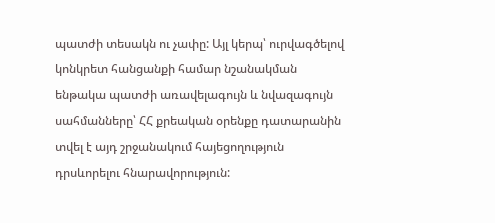պատժի տեսակն ու չափը: Այլ կերպ՝ ուրվագծելով կոնկրետ հանցանքի համար նշանակման ենթակա պատժի առավելագույն և նվազագույն սահմանները՝ ՀՀ քրեական օրենքը դատարանին տվել է այդ շրջանակում հայեցողություն դրսևորելու հնարավորություն: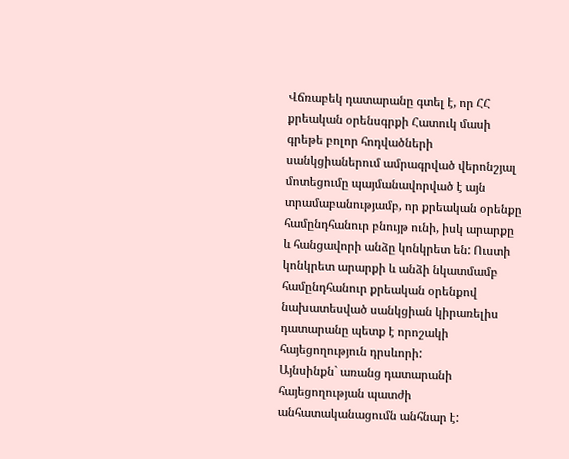Վճռաբեկ դատարանը գտել է, որ ՀՀ քրեական օրենսգրքի Հատուկ մասի գրեթե բոլոր հոդվածների սանկցիաներում ամրագրված վերոնշյալ մոտեցումը պայմանավորված է այն տրամաբանությամբ, որ քրեական օրենքը համընդհանուր բնույթ ունի, իսկ արարքը և հանցավորի անձը կոնկրետ են: Ուստի կոնկրետ արարքի և անձի նկատմամբ համընդհանուր քրեական օրենքով նախատեսված սանկցիան կիրառելիս դատարանը պետք է որոշակի հայեցողություն դրսևորի:
Այնսինքն` առանց դատարանի հայեցողության պատժի անհատականացումն անհնար է: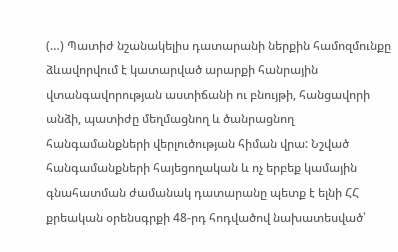(…) Պատիժ նշանակելիս դատարանի ներքին համոզմունքը ձևավորվում է կատարված արարքի հանրային վտանգավորության աստիճանի ու բնույթի, հանցավորի անձի, պատիժը մեղմացնող և ծանրացնող հանգամանքների վերլուծության հիման վրա: Նշված հանգամանքների հայեցողական և ոչ երբեք կամային գնահատման ժամանակ դատարանը պետք է ելնի ՀՀ քրեական օրենսգրքի 48-րդ հոդվածով նախատեսված՝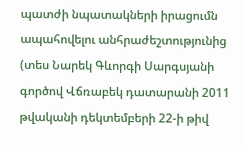պատժի նպատակների իրացումն ապահովելու անհրաժեշտությունից (տես Նարեկ Գևորգի Սարգսյանի գործով Վճռաբեկ դատարանի 2011 թվականի դեկտեմբերի 22-ի թիվ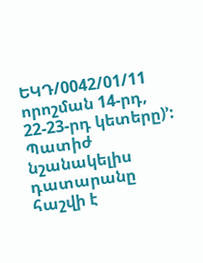ԵԿԴ/0042/01/11 որոշման 14-րդ, 22-23-րդ կետերը)՚:
Պատիժ նշանակելիս դատարանը հաշվի է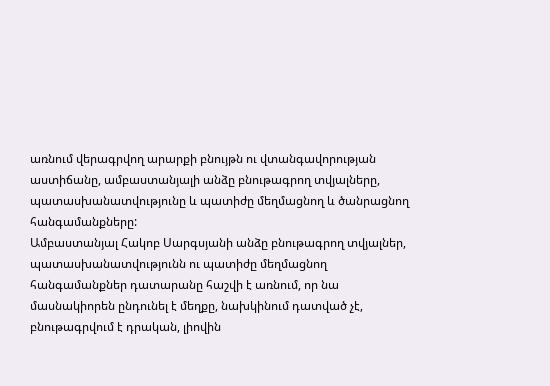առնում վերագրվող արարքի բնույթն ու վտանգավորության աստիճանը, ամբաստանյալի անձը բնութագրող տվյալները, պատասխանատվությունը և պատիժը մեղմացնող և ծանրացնող հանգամանքները:
Ամբաստանյալ Հակոբ Սարգսյանի անձը բնութագրող տվյալներ, պատասխանատվությունն ու պատիժը մեղմացնող հանգամանքներ դատարանը հաշվի է առնում, որ նա մասնակիորեն ընդունել է մեղքը, նախկինում դատված չէ, բնութագրվում է դրական, լիովին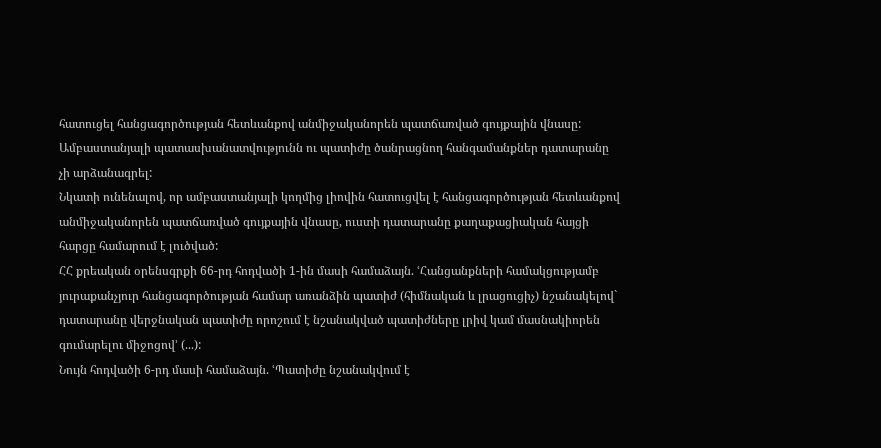հատուցել հանցագործության հետևանքով անմիջականորեն պատճառված գույքային վնասը:
Ամբաստանյալի պատասխանատվությունն ու պատիժը ծանրացնող հանգամանքներ դատարանը չի արձանագրել:
Նկատի ունենալով, որ ամբաստանյալի կողմից լիովին հատուցվել է հանցագործության հետևանքով անմիջականորեն պատճառված գույքային վնասը, ուստի դատարանը քաղաքացիական հայցի հարցը համարում է լուծված:
ՀՀ քրեական օրենսգրքի 66-րդ հոդվածի 1-ին մասի համաձայն. ՙՀանցանքների համակցությամբ յուրաքանչյուր հանցագործության համար առանձին պատիժ (հիմնական և լրացուցիչ) նշանակելով` դատարանը վերջնական պատիժը որոշում է նշանակված պատիժները լրիվ կամ մասնակիորեն գումարելու միջոցով՚ (...):
Նույն հոդվածի 6-րդ մասի համաձայն. ՙՊատիժը նշանակվում է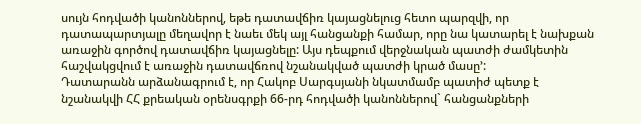սույն հոդվածի կանոններով, եթե դատավճիռ կայացնելուց հետո պարզվի, որ դատապարտյալը մեղավոր է նաեւ մեկ այլ հանցանքի համար, որը նա կատարել է նախքան առաջին գործով դատավճիռ կայացնելը: Այս դեպքում վերջնական պատժի ժամկետին հաշվակցվում է առաջին դատավճռով նշանակված պատժի կրած մասը՚:
Դատարանն արձանագրում է, որ Հակոբ Սարգսյանի նկատմամբ պատիժ պետք է նշանակվի ՀՀ քրեական օրենսգրքի 66-րդ հոդվածի կանոններով` հանցանքների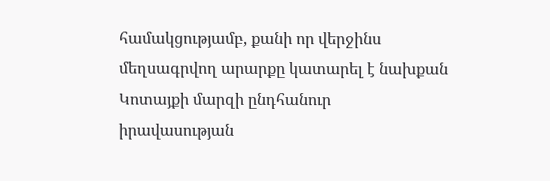համակցությամբ, քանի որ վերջինս մեղսագրվող արարքը կատարել է նախքան Կոտայքի մարզի ընդհանուր իրավասության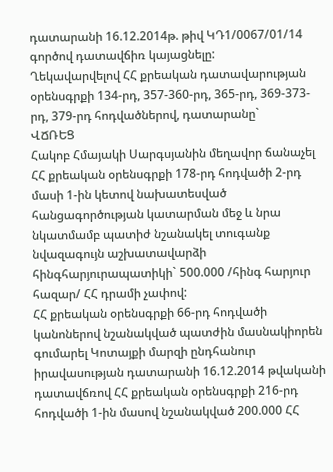դատարանի 16.12.2014թ. թիվ ԿԴ1/0067/01/14 գործով դատավճիռ կայացնելը:
Ղեկավարվելով ՀՀ քրեական դատավարության օրենսգրքի 134-րդ, 357-360-րդ, 365-րդ, 369-373-րդ, 379-րդ հոդվածներով, դատարանը`
ՎՃՌԵՑ
Հակոբ Հմայակի Սարգսյանին մեղավոր ճանաչել ՀՀ քրեական օրենսգրքի 178-րդ հոդվածի 2-րդ մասի 1-ին կետով նախատեսված հանցագործության կատարման մեջ և նրա նկատմամբ պատիժ նշանակել տուգանք նվազագույն աշխատավարձի հինգհարյուրապատիկի` 500.000 /հինգ հարյուր հազար/ ՀՀ դրամի չափով:
ՀՀ քրեական օրենսգրքի 66-րդ հոդվածի կանոներով նշանակված պատժին մասնակիորեն գումարել Կոտայքի մարզի ընդհանուր իրավասության դատարանի 16.12.2014 թվականի դատավճռով ՀՀ քրեական օրենսգրքի 216-րդ հոդվածի 1-ին մասով նշանակված 200.000 ՀՀ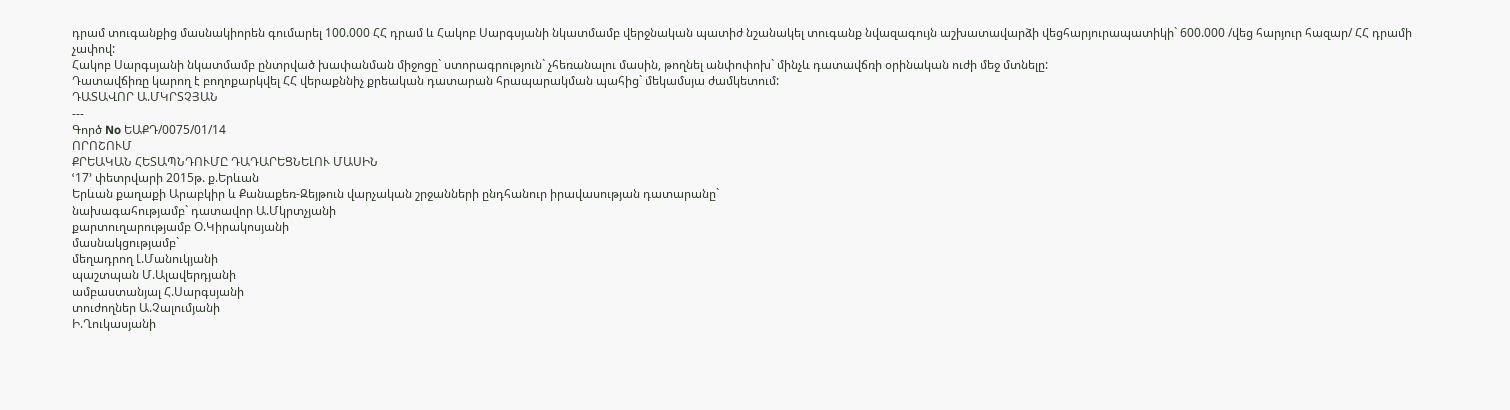դրամ տուգանքից մասնակիորեն գումարել 100.000 ՀՀ դրամ և Հակոբ Սարգսյանի նկատմամբ վերջնական պատիժ նշանակել տուգանք նվազագույն աշխատավարձի վեցհարյուրապատիկի` 600.000 /վեց հարյուր հազար/ ՀՀ դրամի չափով:
Հակոբ Սարգսյանի նկատմամբ ընտրված խափանման միջոցը` ստորագրություն` չհեռանալու մասին, թողնել անփոփոխ` մինչև դատավճռի օրինական ուժի մեջ մտնելը:
Դատավճիռը կարող է բողոքարկվել ՀՀ վերաքննիչ քրեական դատարան հրապարակման պահից` մեկամսյա ժամկետում:
ԴԱՏԱՎՈՐ Ա.ՄԿՐՏՉՅԱՆ
---
Գործ No ԵԱՔԴ/0075/01/14
ՈՐՈՇՈՒՄ
ՔՐԵԱԿԱՆ ՀԵՏԱՊՆԴՈՒՄԸ ԴԱԴԱՐԵՑՆԵԼՈՒ ՄԱՍԻՆ
ՙ17՚ փետրվարի 2015թ. ք.Երևան
Երևան քաղաքի Արաբկիր և Քանաքեռ-Զեյթուն վարչական շրջանների ընդհանուր իրավասության դատարանը`
նախագահությամբ` դատավոր Ա.Մկրտչյանի
քարտուղարությամբ Օ.Կիրակոսյանի
մասնակցությամբ`
մեղադրող Լ.Մանուկյանի
պաշտպան Մ.Ալավերդյանի
ամբաստանյալ Հ.Սարգսյանի
տուժողներ Ա.Չալումյանի
Ի.Ղուկասյանի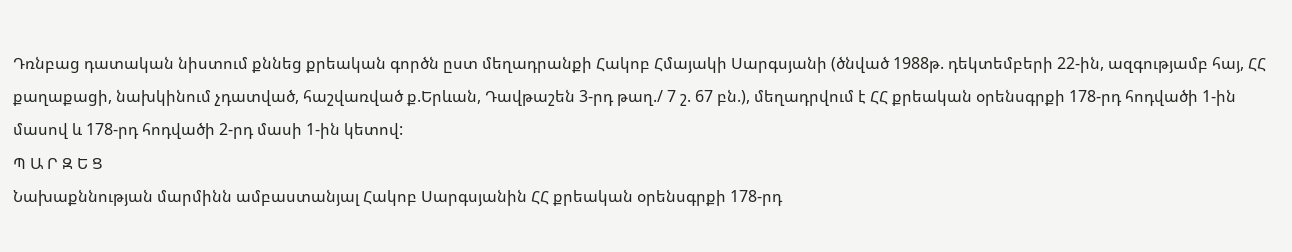Դռնբաց դատական նիստում քննեց քրեական գործն ըստ մեղադրանքի Հակոբ Հմայակի Սարգսյանի (ծնված 1988թ. դեկտեմբերի 22-ին, ազգությամբ հայ, ՀՀ քաղաքացի, նախկինում չդատված, հաշվառված ք.Երևան, Դավթաշեն 3-րդ թաղ./ 7 շ. 67 բն.), մեղադրվում է ՀՀ քրեական օրենսգրքի 178-րդ հոդվածի 1-ին մասով և 178-րդ հոդվածի 2-րդ մասի 1-ին կետով:
Պ Ա Ր Զ Ե Ց
Նախաքննության մարմինն ամբաստանյալ Հակոբ Սարգսյանին ՀՀ քրեական օրենսգրքի 178-րդ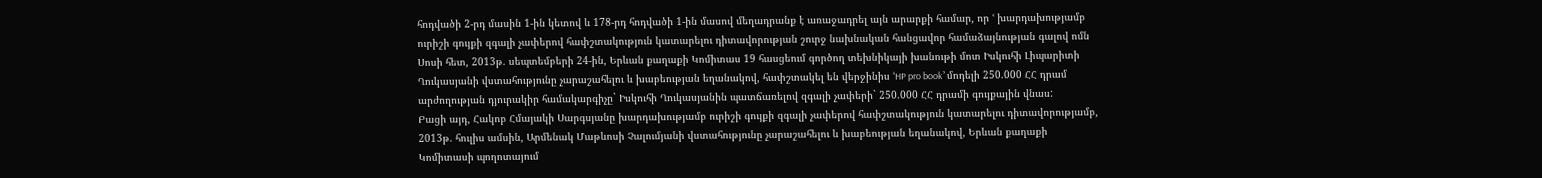հոդվածի 2-րդ մասին 1-ին կետով և 178-րդ հոդվածի 1-ին մասով մեղադրանք է առաջադրել այն արարքի համար, որ ՙ խարդախությամբ ուրիշի գույքի զգալի չափերով հափշտակություն կատարելու դիտավորության շուրջ նախնական հանցավոր համաձայնության գալով ոմն Սոսի հետ, 2013թ. սեպտեմբերի 24-ին, Երևան քաղաքի Կոմիտաս 19 հասցեում գործող տեխնիկայի խանութի մոտ Իսկուհի Լիպարիտի Ղուկասյանի վստահությունը չարաշահելու և խաբեության եղանակով, հափշտակել են վերջինիս ՙHP pro book՚ մոդելի 250.000 ՀՀ դրամ արժողության դյուրակիր համակարգիչը` Իսկուհի Ղուկասյանին պատճառելով զգալի չափերի` 250.000 ՀՀ դրամի գույքային վնաս:
Բացի այդ, Հակոբ Հմայակի Սարգսյանը խարդախությամբ ուրիշի գույքի զգալի չափերով հափշտակություն կատարելու դիտավորությամբ, 2013թ. հուլիս ամսին, Արմենակ Մաթևոսի Չալումյանի վստահությունը չարաշահելու և խաբեության եղանակով, Երևան քաղաքի Կոմիտասի պողոտայում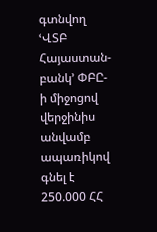գտնվող ՙՎՏԲ Հայաստան-բանկ՚ ՓԲԸ-ի միջոցով վերջինիս անվամբ ապառիկով գնել է 250.000 ՀՀ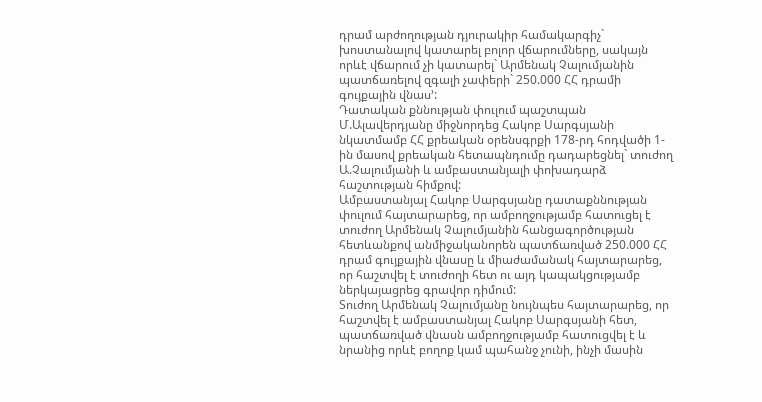դրամ արժողության դյուրակիր համակարգիչ` խոստանալով կատարել բոլոր վճարումները, սակայն որևէ վճարում չի կատարել` Արմենակ Չալումյանին պատճառելով զգալի չափերի` 250.000 ՀՀ դրամի գույքային վնաս՚:
Դատական քննության փուլում պաշտպան Մ.Ալավերդյանը միջնորդեց Հակոբ Սարգսյանի նկատմամբ ՀՀ քրեական օրենսգրքի 178-րդ հոդվածի 1-ին մասով քրեական հետապնդումը դադարեցնել` տուժող Ա.Չալումյանի և ամբաստանյալի փոխադարձ հաշտության հիմքով:
Ամբաստանյալ Հակոբ Սարգսյանը դատաքննության փուլում հայտարարեց, որ ամբողջությամբ հատուցել է տուժող Արմենակ Չալումյանին հանցագործության հետևանքով անմիջականորեն պատճառված 250.000 ՀՀ դրամ գույքային վնասը և միաժամանակ հայտարարեց, որ հաշտվել է տուժողի հետ ու այդ կապակցությամբ ներկայացրեց գրավոր դիմում:
Տուժող Արմենակ Չալումյանը նույնպես հայտարարեց, որ հաշտվել է ամբաստանյալ Հակոբ Սարգսյանի հետ, պատճառված վնասն ամբողջությամբ հատուցվել է և նրանից որևէ բողոք կամ պահանջ չունի, ինչի մասին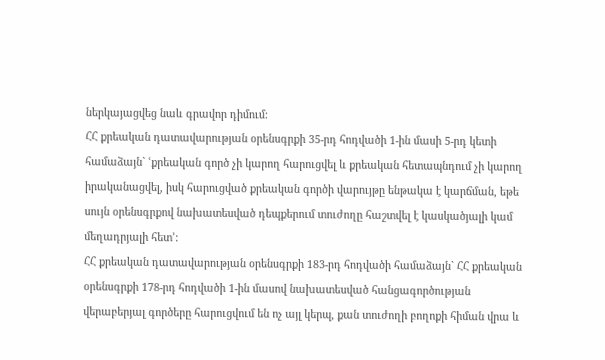ներկայացվեց նաև գրավոր դիմում:
ՀՀ քրեական դատավարության օրենսգրքի 35-րդ հոդվածի 1-ին մասի 5-րդ կետի համաձայն` ՙքրեական գործ չի կարող հարուցվել և քրեական հետապնդում չի կարող իրականացվել, իսկ հարուցված քրեական գործի վարույթը ենթակա է կարճման, եթե սույն օրենսգրքով նախատեսված դեպքերում տուժողը հաշտվել է կասկածյալի կամ մեղադրյալի հետ՚:
ՀՀ քրեական դատավարության օրենսգրքի 183-րդ հոդվածի համաձայն` ՀՀ քրեական օրենսգրքի 178-րդ հոդվածի 1-ին մասով նախատեսված հանցագործության վերաբերյալ գործերը հարուցվում են ոչ այլ կերպ, քան տուժողի բողոքի հիման վրա և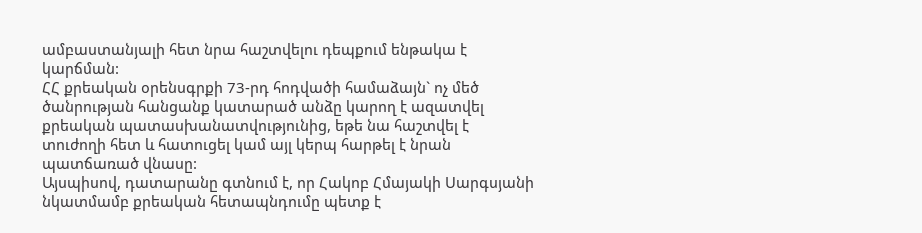ամբաստանյալի հետ նրա հաշտվելու դեպքում ենթակա է կարճման:
ՀՀ քրեական օրենսգրքի 73-րդ հոդվածի համաձայն` ոչ մեծ ծանրության հանցանք կատարած անձը կարող է ազատվել քրեական պատասխանատվությունից, եթե նա հաշտվել է տուժողի հետ և հատուցել կամ այլ կերպ հարթել է նրան պատճառած վնասը:
Այսպիսով, դատարանը գտնում է, որ Հակոբ Հմայակի Սարգսյանի նկատմամբ քրեական հետապնդումը պետք է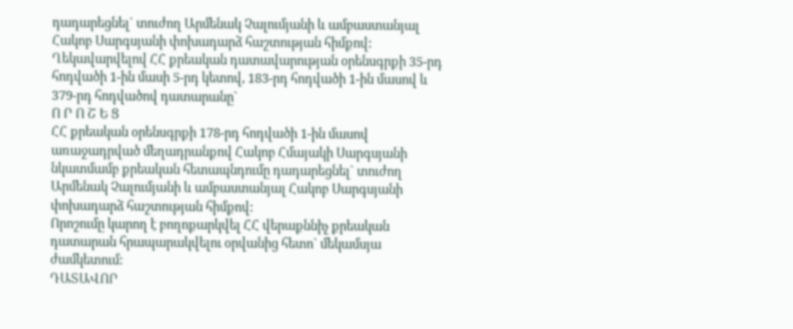դադարեցնել` տուժող Արմենակ Չալումյանի և ամբաստանյալ Հակոբ Սարգսյանի փոխադարձ հաշտության հիմքով:
Ղեկավարվելով ՀՀ քրեական դատավարության օրենսգրքի 35-րդ հոդվածի 1-ին մասի 5-րդ կետով, 183-րդ հոդվածի 1-ին մասով և 379-րդ հոդվածով դատարանը`
Ո Ր Ո Շ Ե Ց
ՀՀ քրեական օրենսգրքի 178-րդ հոդվածի 1-ին մասով առաջադրված մեղադրանքով Հակոբ Հմայակի Սարգսյանի նկատմամբ քրեական հետապնդումը դադարեցնել` տուժող Արմենակ Չալումյանի և ամբաստանյալ Հակոբ Սարգսյանի փոխադարձ հաշտության հիմքով:
Որոշումը կարող է բողոքարկվել ՀՀ վերաքննիչ քրեական դատարան հրապարակվելու օրվանից հետո` մեկամսյա ժամկետում:
ԴԱՏԱՎՈՐ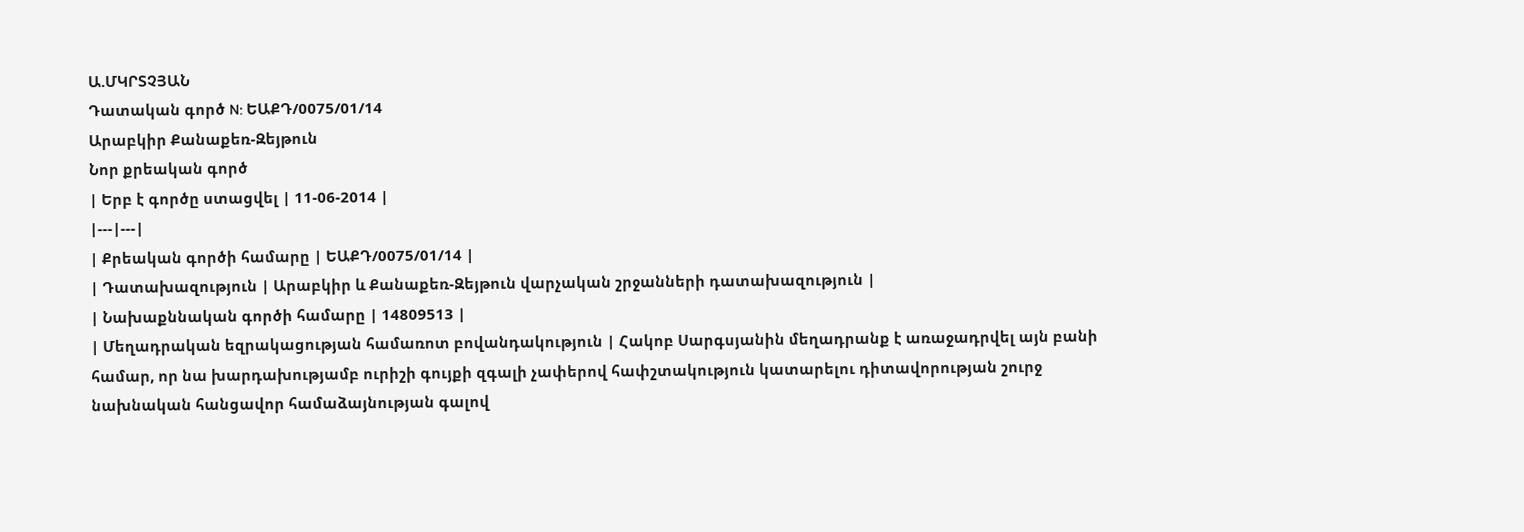Ա.ՄԿՐՏՉՅԱՆ
Դատական գործ N: ԵԱՔԴ/0075/01/14
Արաբկիր Քանաքեռ-Զեյթուն
Նոր քրեական գործ
| Երբ է գործը ստացվել | 11-06-2014 |
|---|---|
| Քրեական գործի համարը | ԵԱՔԴ/0075/01/14 |
| Դատախազություն | Արաբկիր և Քանաքեռ-Զեյթուն վարչական շրջանների դատախազություն |
| Նախաքննական գործի համարը | 14809513 |
| Մեղադրական եզրակացության համառոտ բովանդակություն | Հակոբ Սարգսյանին մեղադրանք է առաջադրվել այն բանի համար, որ նա խարդախությամբ ուրիշի գույքի զգալի չափերով հափշտակություն կատարելու դիտավորության շուրջ նախնական հանցավոր համաձայնության գալով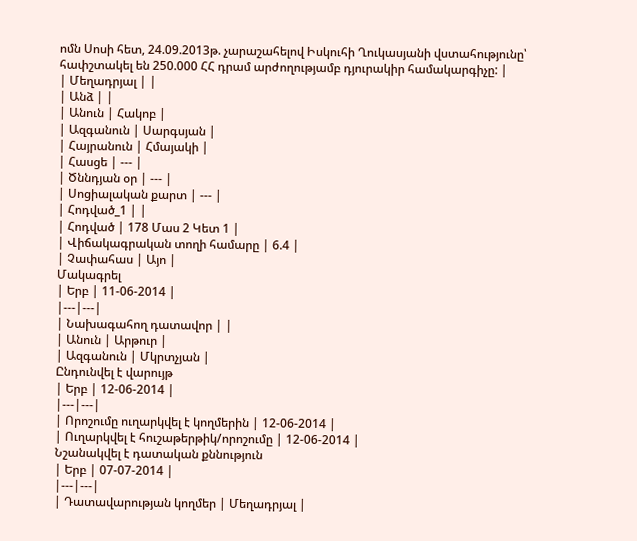ոմն Սոսի հետ, 24.09.2013թ. չարաշահելով Իսկուհի Ղուկասյանի վստահությունը՝ հափշտակել են 250.000 ՀՀ դրամ արժողությամբ դյուրակիր համակարգիչը: |
| Մեղադրյալ | |
| Անձ | |
| Անուն | Հակոբ |
| Ազգանուն | Սարգսյան |
| Հայրանուն | Հմայակի |
| Հասցե | --- |
| Ծննդյան օր | --- |
| Սոցիալական քարտ | --- |
| Հոդված_1 | |
| Հոդված | 178 Մաս 2 Կետ 1 |
| Վիճակագրական տողի համարը | 6.4 |
| Չափահաս | Այո |
Մակագրել
| Երբ | 11-06-2014 |
|---|---|
| Նախագահող դատավոր | |
| Անուն | Արթուր |
| Ազգանուն | Մկրտչյան |
Ընդունվել է վարույթ
| Երբ | 12-06-2014 |
|---|---|
| Որոշումը ուղարկվել է կողմերին | 12-06-2014 |
| Ուղարկվել է հուշաթերթիկ/որոշումը | 12-06-2014 |
Նշանակվել է դատական քննություն
| Երբ | 07-07-2014 |
|---|---|
| Դատավարության կողմեր | Մեղադրյալ |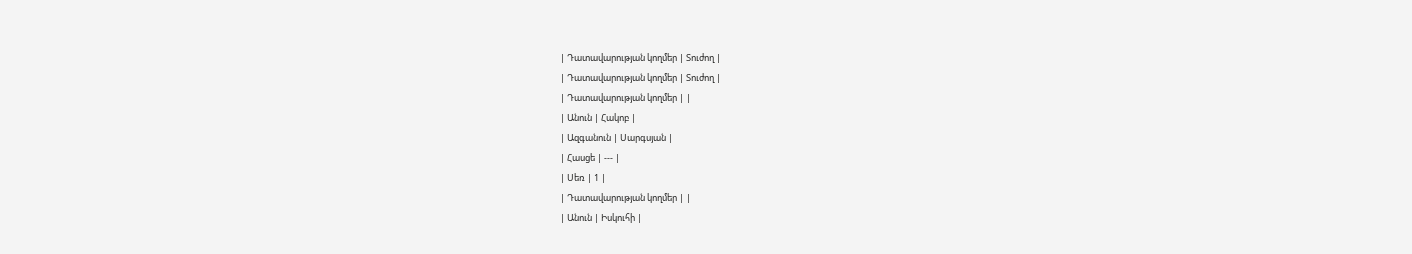| Դատավարության կողմեր | Տուժող |
| Դատավարության կողմեր | Տուժող |
| Դատավարության կողմեր | |
| Անուն | Հակոբ |
| Ազգանուն | Սարգսյան |
| Հասցե | --- |
| Սեռ | 1 |
| Դատավարության կողմեր | |
| Անուն | Իսկուհի |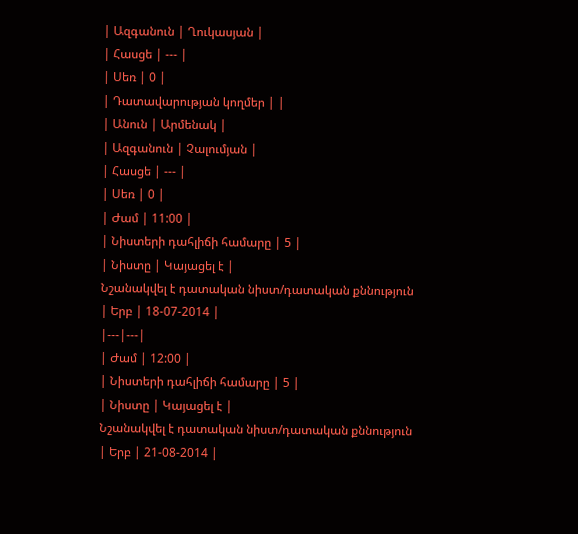| Ազգանուն | Ղուկասյան |
| Հասցե | --- |
| Սեռ | 0 |
| Դատավարության կողմեր | |
| Անուն | Արմենակ |
| Ազգանուն | Չալումյան |
| Հասցե | --- |
| Սեռ | 0 |
| Ժամ | 11:00 |
| Նիստերի դահլիճի համարը | 5 |
| Նիստը | Կայացել է |
Նշանակվել է դատական նիստ/դատական քննություն
| Երբ | 18-07-2014 |
|---|---|
| Ժամ | 12:00 |
| Նիստերի դահլիճի համարը | 5 |
| Նիստը | Կայացել է |
Նշանակվել է դատական նիստ/դատական քննություն
| Երբ | 21-08-2014 |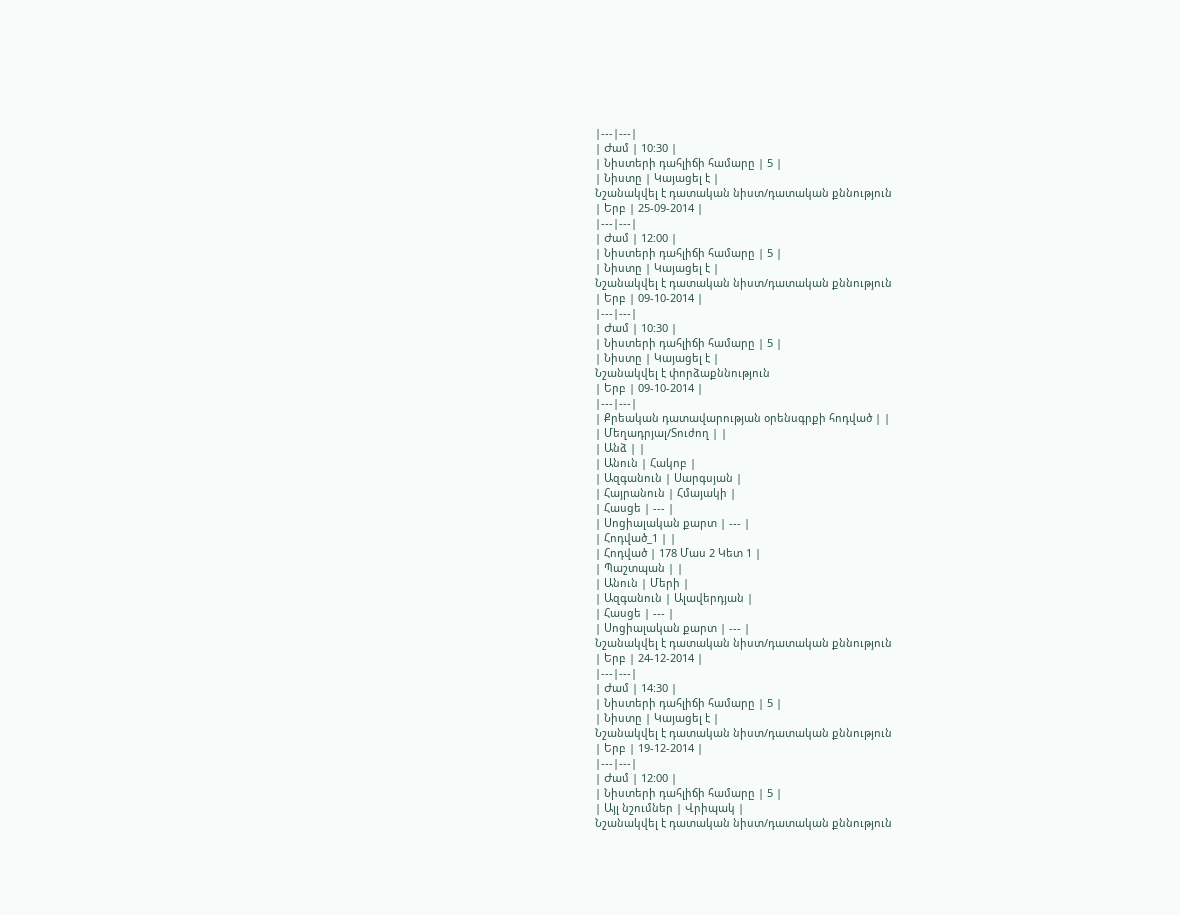|---|---|
| Ժամ | 10:30 |
| Նիստերի դահլիճի համարը | 5 |
| Նիստը | Կայացել է |
Նշանակվել է դատական նիստ/դատական քննություն
| Երբ | 25-09-2014 |
|---|---|
| Ժամ | 12:00 |
| Նիստերի դահլիճի համարը | 5 |
| Նիստը | Կայացել է |
Նշանակվել է դատական նիստ/դատական քննություն
| Երբ | 09-10-2014 |
|---|---|
| Ժամ | 10:30 |
| Նիստերի դահլիճի համարը | 5 |
| Նիստը | Կայացել է |
Նշանակվել է փորձաքննություն
| Երբ | 09-10-2014 |
|---|---|
| Քրեական դատավարության օրենսգրքի հոդված | |
| Մեղադրյալ/Տուժող | |
| Անձ | |
| Անուն | Հակոբ |
| Ազգանուն | Սարգսյան |
| Հայրանուն | Հմայակի |
| Հասցե | --- |
| Սոցիալական քարտ | --- |
| Հոդված_1 | |
| Հոդված | 178 Մաս 2 Կետ 1 |
| Պաշտպան | |
| Անուն | Մերի |
| Ազգանուն | Ալավերդյան |
| Հասցե | --- |
| Սոցիալական քարտ | --- |
Նշանակվել է դատական նիստ/դատական քննություն
| Երբ | 24-12-2014 |
|---|---|
| Ժամ | 14:30 |
| Նիստերի դահլիճի համարը | 5 |
| Նիստը | Կայացել է |
Նշանակվել է դատական նիստ/դատական քննություն
| Երբ | 19-12-2014 |
|---|---|
| Ժամ | 12:00 |
| Նիստերի դահլիճի համարը | 5 |
| Այլ նշումներ | Վրիպակ |
Նշանակվել է դատական նիստ/դատական քննություն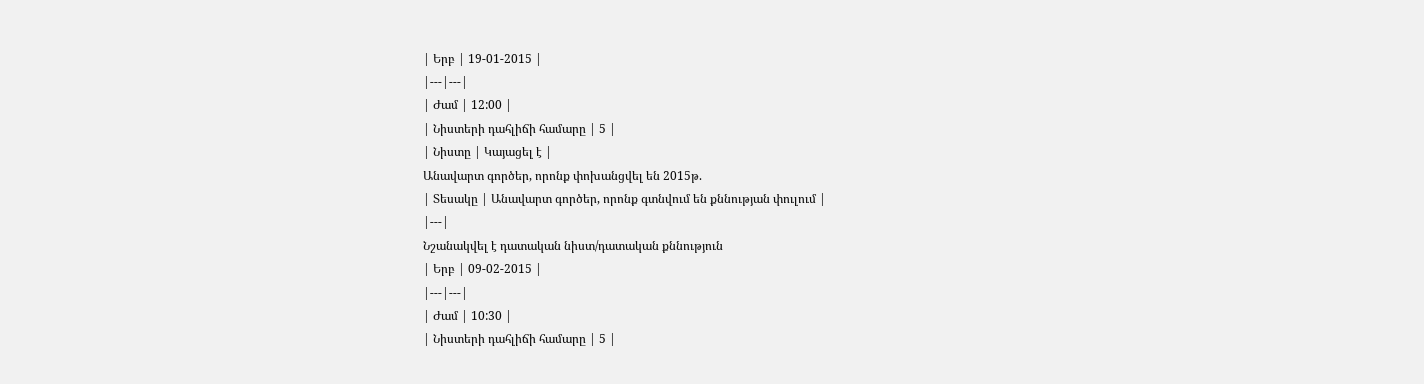| Երբ | 19-01-2015 |
|---|---|
| Ժամ | 12:00 |
| Նիստերի դահլիճի համարը | 5 |
| Նիստը | Կայացել է |
Անավարտ գործեր, որոնք փոխանցվել են 2015թ.
| Տեսակը | Անավարտ գործեր, որոնք գտնվում են քննության փուլում |
|---|
Նշանակվել է դատական նիստ/դատական քննություն
| Երբ | 09-02-2015 |
|---|---|
| Ժամ | 10:30 |
| Նիստերի դահլիճի համարը | 5 |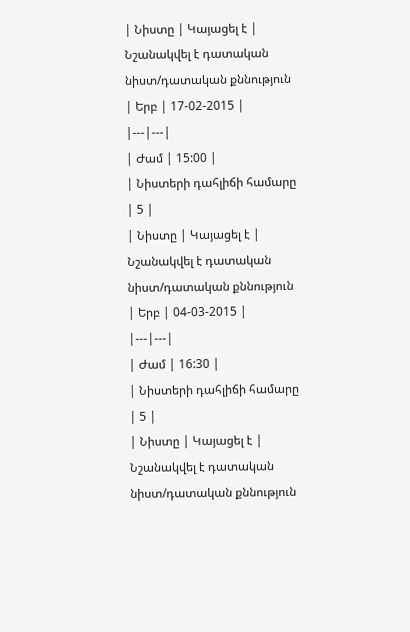| Նիստը | Կայացել է |
Նշանակվել է դատական նիստ/դատական քննություն
| Երբ | 17-02-2015 |
|---|---|
| Ժամ | 15:00 |
| Նիստերի դահլիճի համարը | 5 |
| Նիստը | Կայացել է |
Նշանակվել է դատական նիստ/դատական քննություն
| Երբ | 04-03-2015 |
|---|---|
| Ժամ | 16:30 |
| Նիստերի դահլիճի համարը | 5 |
| Նիստը | Կայացել է |
Նշանակվել է դատական նիստ/դատական քննություն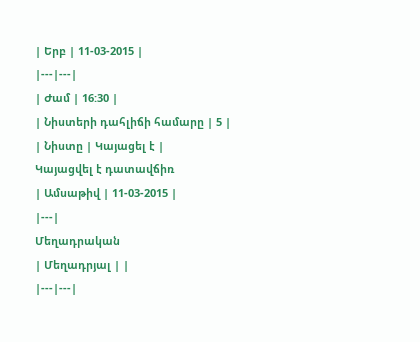| Երբ | 11-03-2015 |
|---|---|
| Ժամ | 16:30 |
| Նիստերի դահլիճի համարը | 5 |
| Նիստը | Կայացել է |
Կայացվել է դատավճիռ
| Ամսաթիվ | 11-03-2015 |
|---|
Մեղադրական
| Մեղադրյալ | |
|---|---|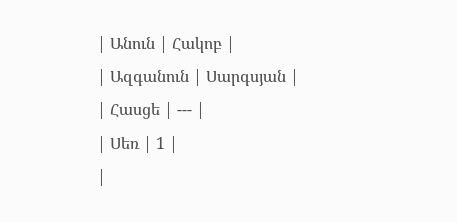| Անուն | Հակոբ |
| Ազգանուն | Սարգսյան |
| Հասցե | --- |
| Սեռ | 1 |
|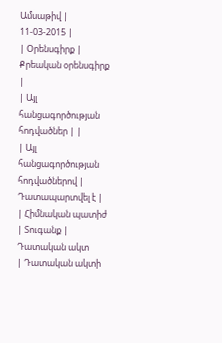Ամսաթիվ | 11-03-2015 |
| Օրենսգիրք | Քրեական օրենսգիրք |
| Այլ հանցագործության հոդվածներ | |
| Այլ հանցագործության հոդվածներով | Դատապարտվել է |
| Հիմնական պատիժ | Տուգանք |
Դատական ակտ
| Դատական ակտի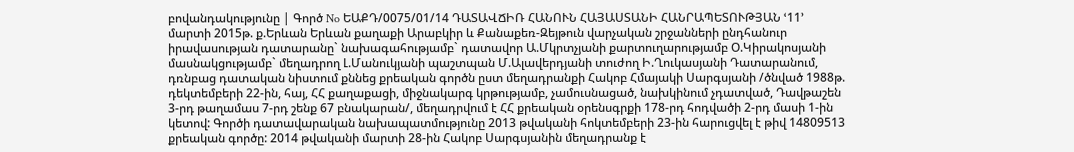բովանդակությունը | Գործ No ԵԱՔԴ/0075/01/14 ԴԱՏԱՎՃԻՌ ՀԱՆՈՒՆ ՀԱՅԱՍՏԱՆԻ ՀԱՆՐԱՊԵՏՈՒԹՅԱՆ ՙ11՚ մարտի 2015թ. ք.Երևան Երևան քաղաքի Արաբկիր և Քանաքեռ-Զեյթուն վարչական շրջանների ընդհանուր իրավասության դատարանը` նախագահությամբ` դատավոր Ա.Մկրտչյանի քարտուղարությամբ Օ.Կիրակոսյանի մասնակցությամբ` մեղադրող Լ.Մանուկյանի պաշտպան Մ.Ալավերդյանի տուժող Ի.Ղուկասյանի Դատարանում, դռնբաց դատական նիստում քննեց քրեական գործն ըստ մեղադրանքի Հակոբ Հմայակի Սարգսյանի /ծնված 1988թ. դեկտեմբերի 22-ին, հայ, ՀՀ քաղաքացի, միջնակարգ կրթությամբ, չամուսնացած, նախկինում չդատված, Դավթաշեն 3-րդ թաղամաս 7-րդ շենք 67 բնակարան/, մեղադրվում է ՀՀ քրեական օրենսգրքի 178-րդ հոդվածի 2-րդ մասի 1-ին կետով: Գործի դատավարական նախապատմությունը 2013 թվականի հոկտեմբերի 23-ին հարուցվել է թիվ 14809513 քրեական գործը: 2014 թվականի մարտի 28-ին Հակոբ Սարգսյանին մեղադրանք է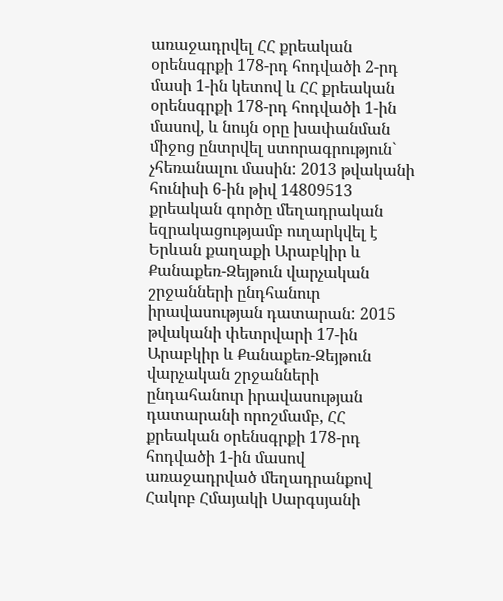առաջադրվել ՀՀ քրեական օրենսգրքի 178-րդ հոդվածի 2-րդ մասի 1-ին կետով և ՀՀ քրեական օրենսգրքի 178-րդ հոդվածի 1-ին մասով, և նույն օրը խափանման միջոց ընտրվել ստորագրություն` չհեռանալու մասին: 2013 թվականի հունիսի 6-ին թիվ 14809513 քրեական գործը մեղադրական եզրակացությամբ ուղարկվել է Երևան քաղաքի Արաբկիր և Քանաքեռ-Զեյթուն վարչական շրջանների ընդհանուր իրավասության դատարան: 2015 թվականի փետրվարի 17-ին Արաբկիր և Քանաքեռ-Զեյթուն վարչական շրջանների ընդահանուր իրավասության դատարանի որոշմամբ, ՀՀ քրեական օրենսգրքի 178-րդ հոդվածի 1-ին մասով առաջադրված մեղադրանքով Հակոբ Հմայակի Սարգսյանի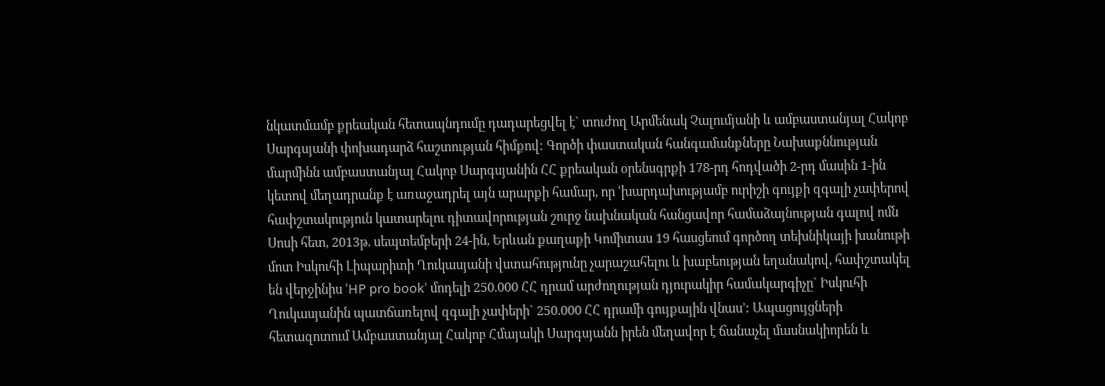նկատմամբ քրեական հետապնդումը դադարեցվել է` տուժող Արմենակ Չալումյանի և ամբաստանյալ Հակոբ Սարգսյանի փոխադարձ հաշտության հիմքով: Գործի փաստական հանգամանքները Նախաքննության մարմինն ամբաստանյալ Հակոբ Սարգսյանին ՀՀ քրեական օրենսգրքի 178-րդ հոդվածի 2-րդ մասին 1-ին կետով մեղադրանք է առաջադրել այն արարքի համար, որ ՙխարդախությամբ ուրիշի գույքի զգալի չափերով հափշտակություն կատարելու դիտավորության շուրջ նախնական հանցավոր համաձայնության գալով ոմն Սոսի հետ, 2013թ. սեպտեմբերի 24-ին, Երևան քաղաքի Կոմիտաս 19 հասցեում գործող տեխնիկայի խանութի մոտ Իսկուհի Լիպարիտի Ղուկասյանի վստահությունը չարաշահելու և խաբեության եղանակով, հափշտակել են վերջինիս ՙHP pro book՚ մոդելի 250.000 ՀՀ դրամ արժողության դյուրակիր համակարգիչը` Իսկուհի Ղուկասյանին պատճառելով զգալի չափերի` 250.000 ՀՀ դրամի գույքային վնաս՚: Ապացույցների հետազոտում Ամբաստանյալ Հակոբ Հմայակի Սարգսյանն իրեն մեղավոր է ճանաչել մասնակիորեն և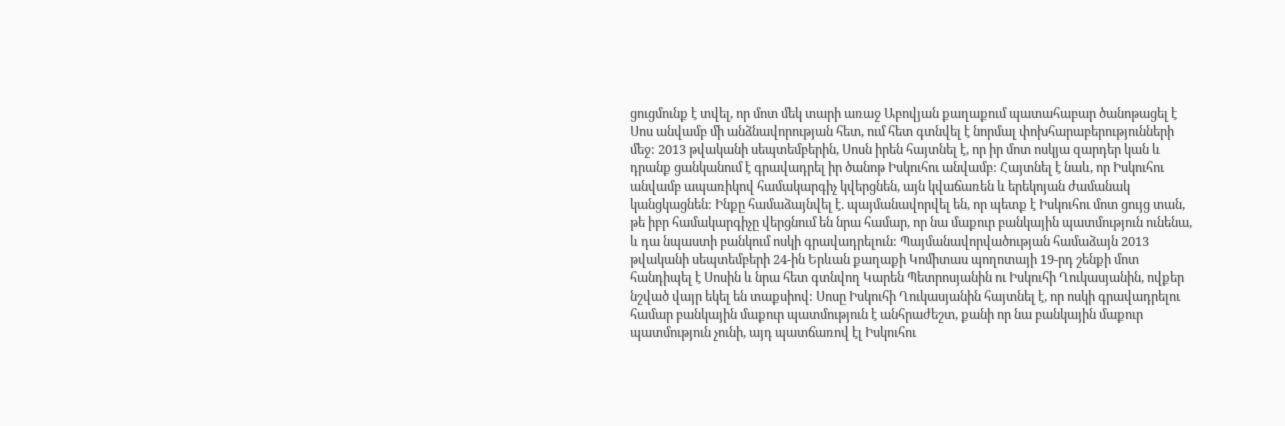ցուցմունք է տվել, որ մոտ մեկ տարի առաջ Աբովյան քաղաքում պատահաբար ծանոթացել է Սոս անվամբ մի անձնավորության հետ, ում հետ գտնվել է նորմալ փոխհարաբերությունների մեջ: 2013 թվականի սեպտեմբերին, Սոսն իրեն հայտնել է, որ իր մոտ ոսկյա զարդեր կան և դրանք ցանկանում է գրավադրել իր ծանոթ Իսկուհու անվամբ: Հայտնել է նաև, որ Իսկուհու անվամբ ապառիկով համակարգիչ կվերցնեն, այն կվաճառեն և երեկոյան ժամանակ կանցկացնեն: Ինքը համաձայնվել է. պայմանավորվել են, որ պետք է Իսկուհու մոտ ցույց տան, թե իբր համակարգիչը վերցնում են նրա համար, որ նա մաքուր բանկային պատմություն ունենա, և դա նպաստի բանկում ոսկի գրավադրելուն: Պայմանավորվածության համաձայն 2013 թվականի սեպտեմբերի 24-ին Երևան քաղաքի Կոմիտաս պողոտայի 19-րդ շենքի մոտ հանդիպել է Սոսին և նրա հետ գտնվող Կարեն Պետրոսյանին ու Իսկուհի Ղուկասյանին, ովքեր նշված վայր եկել են տաքսիով: Սոսը Իսկուհի Ղուկասյանին հայտնել է, որ ոսկի գրավադրելու համար բանկային մաքուր պատմություն է անհրաժեշտ, քանի որ նա բանկային մաքուր պատմություն չունի, այդ պատճառով էլ Իսկուհու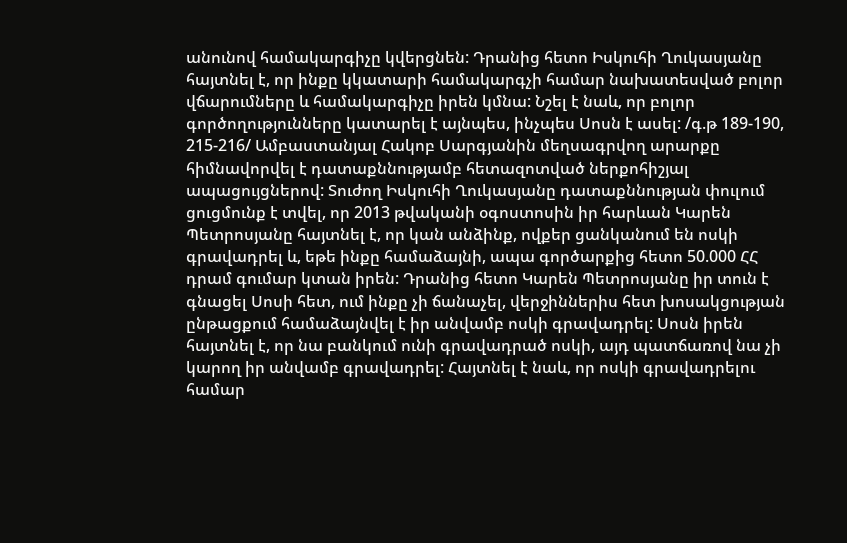անունով համակարգիչը կվերցնեն: Դրանից հետո Իսկուհի Ղուկասյանը հայտնել է, որ ինքը կկատարի համակարգչի համար նախատեսված բոլոր վճարումները և համակարգիչը իրեն կմնա: Նշել է նաև, որ բոլոր գործողությունները կատարել է այնպես, ինչպես Սոսն է ասել: /գ.թ 189-190, 215-216/ Ամբաստանյալ Հակոբ Սարգյանին մեղսագրվող արարքը հիմնավորվել է դատաքննությամբ հետազոտված ներքոհիշյալ ապացույցներով: Տուժող Իսկուհի Ղուկասյանը դատաքննության փուլում ցուցմունք է տվել, որ 2013 թվականի օգոստոսին իր հարևան Կարեն Պետրոսյանը հայտնել է, որ կան անձինք, ովքեր ցանկանում են ոսկի գրավադրել և, եթե ինքը համաձայնի, ապա գործարքից հետո 50.000 ՀՀ դրամ գումար կտան իրեն: Դրանից հետո Կարեն Պետրոսյանը իր տուն է գնացել Սոսի հետ, ում ինքը չի ճանաչել, վերջիններիս հետ խոսակցության ընթացքում համաձայնվել է իր անվամբ ոսկի գրավադրել: Սոսն իրեն հայտնել է, որ նա բանկում ունի գրավադրած ոսկի, այդ պատճառով նա չի կարող իր անվամբ գրավադրել: Հայտնել է նաև, որ ոսկի գրավադրելու համար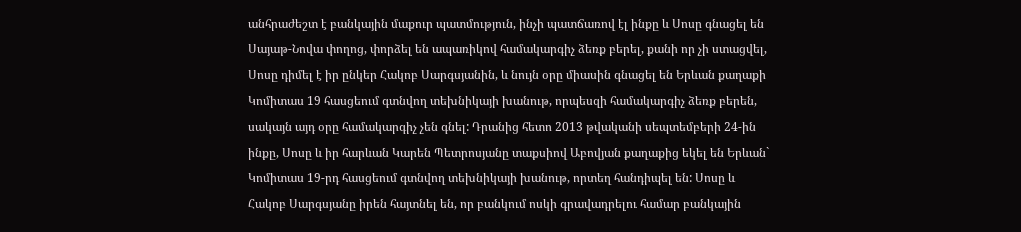անհրաժեշտ է բանկային մաքուր պատմություն, ինչի պատճառով էլ ինքը և Սոսը գնացել են Սայաթ-Նովա փողոց, փորձել են ապառիկով համակարգիչ ձեռք բերել, քանի որ չի ստացվել, Սոսը դիմել է իր ընկեր Հակոբ Սարգսյանին, և նույն օրը միասին գնացել են Երևան քաղաքի Կոմիտաս 19 հասցեում գտնվող տեխնիկայի խանութ, որպեսզի համակարգիչ ձեռք բերեն, սակայն այդ օրը համակարգիչ չեն գնել: Դրանից հետո 2013 թվականի սեպտեմբերի 24-ին ինքը, Սոսը և իր հարևան Կարեն Պետրոսյանը տաքսիով Աբովյան քաղաքից եկել են Երևան` Կոմիտաս 19-րդ հասցեում գտնվող տեխնիկայի խանութ, որտեղ հանդիպել են: Սոսը և Հակոբ Սարգսյանը իրեն հայտնել են, որ բանկում ոսկի գրավադրելու համար բանկային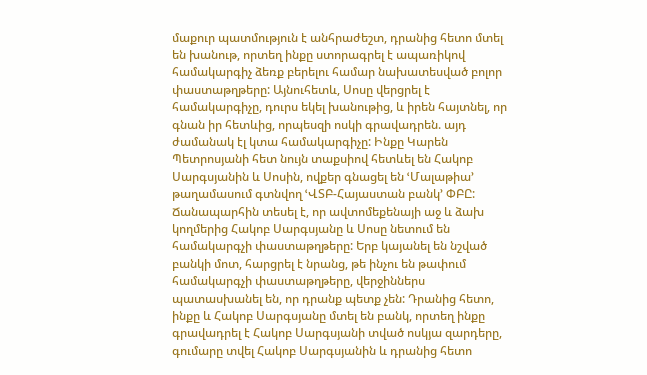մաքուր պատմություն է անհրաժեշտ, դրանից հետո մտել են խանութ, որտեղ ինքը ստորագրել է ապառիկով համակարգիչ ձեռք բերելու համար նախատեսված բոլոր փաստաթղթերը: Այնուհետև, Սոսը վերցրել է համակարգիչը, դուրս եկել խանութից, և իրեն հայտնել, որ գնան իր հետևից, որպեսզի ոսկի գրավադրեն. այդ ժամանակ էլ կտա համակարգիչը: Ինքը Կարեն Պետրոսյանի հետ նույն տաքսիով հետևել են Հակոբ Սարգսյանին և Սոսին, ովքեր գնացել են ՙՄալաթիա՚ թաղամասում գտնվող ՙՎՏԲ-Հայաստան բանկ՚ ՓԲԸ: Ճանապարհին տեսել է, որ ավտոմեքենայի աջ և ձախ կողմերից Հակոբ Սարգսյանը և Սոսը նետում են համակարգչի փաստաթղթերը: Երբ կայանել են նշված բանկի մոտ, հարցրել է նրանց, թե ինչու են թափում համակարգչի փաստաթղթերը, վերջիններս պատասխանել են, որ դրանք պետք չեն: Դրանից հետո, ինքը և Հակոբ Սարգսյանը մտել են բանկ, որտեղ ինքը գրավադրել է Հակոբ Սարգսյանի տված ոսկյա զարդերը, գումարը տվել Հակոբ Սարգսյանին և դրանից հետո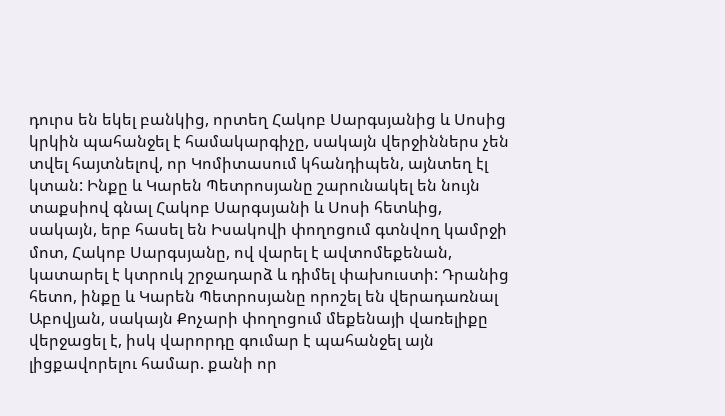դուրս են եկել բանկից, որտեղ Հակոբ Սարգսյանից և Սոսից կրկին պահանջել է համակարգիչը, սակայն վերջիններս չեն տվել հայտնելով, որ Կոմիտասում կհանդիպեն, այնտեղ էլ կտան: Ինքը և Կարեն Պետրոսյանը շարունակել են նույն տաքսիով գնալ Հակոբ Սարգսյանի և Սոսի հետևից, սակայն, երբ հասել են Իսակովի փողոցում գտնվող կամրջի մոտ, Հակոբ Սարգսյանը, ով վարել է ավտոմեքենան, կատարել է կտրուկ շրջադարձ և դիմել փախուստի: Դրանից հետո, ինքը և Կարեն Պետրոսյանը որոշել են վերադառնալ Աբովյան, սակայն Քոչարի փողոցում մեքենայի վառելիքը վերջացել է, իսկ վարորդը գումար է պահանջել այն լիցքավորելու համար. քանի որ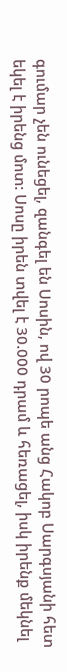գումար չեն ունեցել, զանգել են Սոսին, ով 30 րոպե անց Հակոբ Սարգսյանի հետ եկել է իրենց մոտ: Սոսը իրեն տվել է 30.000 դրամ և հեռացել, իսկ իրենք մեկնել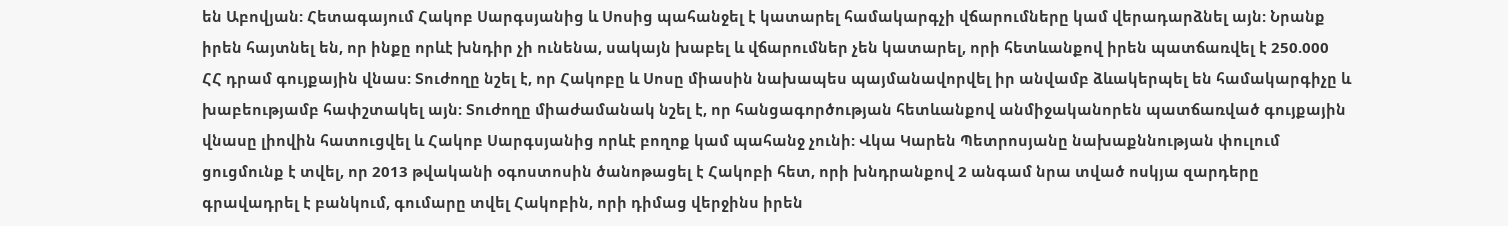են Աբովյան: Հետագայում Հակոբ Սարգսյանից և Սոսից պահանջել է կատարել համակարգչի վճարումները կամ վերադարձնել այն: Նրանք իրեն հայտնել են, որ ինքը որևէ խնդիր չի ունենա, սակայն խաբել և վճարումներ չեն կատարել, որի հետևանքով իրեն պատճառվել է 250.000 ՀՀ դրամ գույքային վնաս: Տուժողը նշել է, որ Հակոբը և Սոսը միասին նախապես պայմանավորվել իր անվամբ ձևակերպել են համակարգիչը և խաբեությամբ հափշտակել այն: Տուժողը միաժամանակ նշել է, որ հանցագործության հետևանքով անմիջականորեն պատճառված գույքային վնասը լիովին հատուցվել և Հակոբ Սարգսյանից որևէ բողոք կամ պահանջ չունի: Վկա Կարեն Պետրոսյանը նախաքննության փուլում ցուցմունք է տվել, որ 2013 թվականի օգոստոսին ծանոթացել է Հակոբի հետ, որի խնդրանքով 2 անգամ նրա տված ոսկյա զարդերը գրավադրել է բանկում, գումարը տվել Հակոբին, որի դիմաց վերջինս իրեն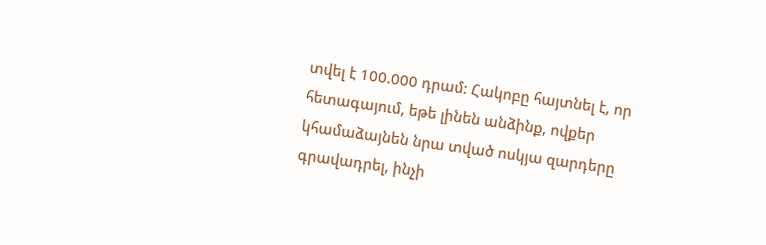տվել է 100.000 դրամ: Հակոբը հայտնել է, որ հետագայում, եթե լինեն անձինք, ովքեր կհամաձայնեն նրա տված ոսկյա զարդերը գրավադրել, ինչի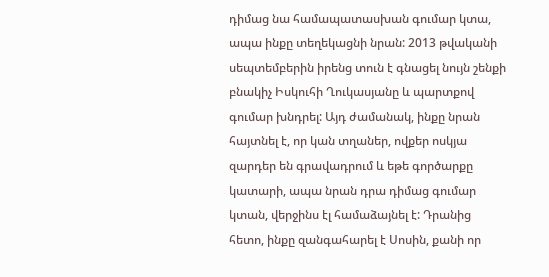դիմաց նա համապատասխան գումար կտա, ապա ինքը տեղեկացնի նրան: 2013 թվականի սեպտեմբերին իրենց տուն է գնացել նույն շենքի բնակիչ Իսկուհի Ղուկասյանը և պարտքով գումար խնդրել: Այդ ժամանակ, ինքը նրան հայտնել է, որ կան տղաներ, ովքեր ոսկյա զարդեր են գրավադրում և եթե գործարքը կատարի, ապա նրան դրա դիմաց գումար կտան, վերջինս էլ համաձայնել է: Դրանից հետո, ինքը զանգահարել է Սոսին, քանի որ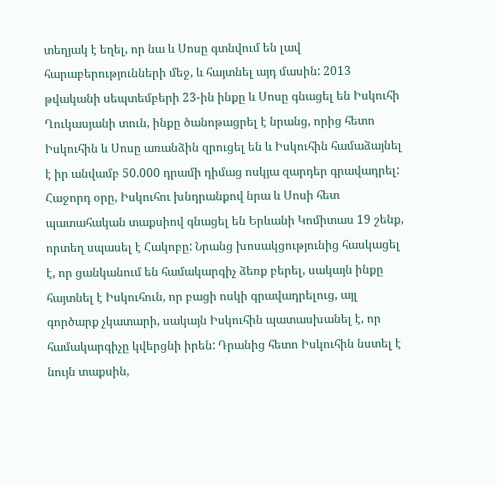տեղյակ է եղել, որ նա և Սոսը գտնվում են լավ հարաբերությունների մեջ, և հայտնել այդ մասին: 2013 թվականի սեպտեմբերի 23-ին ինքը և Սոսը գնացել են Իսկուհի Ղուկասյանի տուն, ինքը ծանոթացրել է նրանց, որից հետո Իսկուհին և Սոսը առանձին զրուցել են և Իսկուհին համաձայնել է իր անվամբ 50.000 դրամի դիմաց ոսկյա զարդեր գրավադրել: Հաջորդ օրը, Իսկուհու խնդրանքով նրա և Սոսի հետ պատահական տաքսիով գնացել են Երևանի Կոմիտաս 19 շենք, որտեղ սպասել է Հակոբը: Նրանց խոսակցությունից հասկացել է, որ ցանկանում են համակարգիչ ձեռք բերել, սակայն ինքը հայտնել է Իսկուհուն, որ բացի ոսկի գրավադրելուց, այլ գործարք չկատարի, սակայն Իսկուհին պատասխանել է, որ համակարգիչը կվերցնի իրեն: Դրանից հետո Իսկուհին նստել է նույն տաքսին,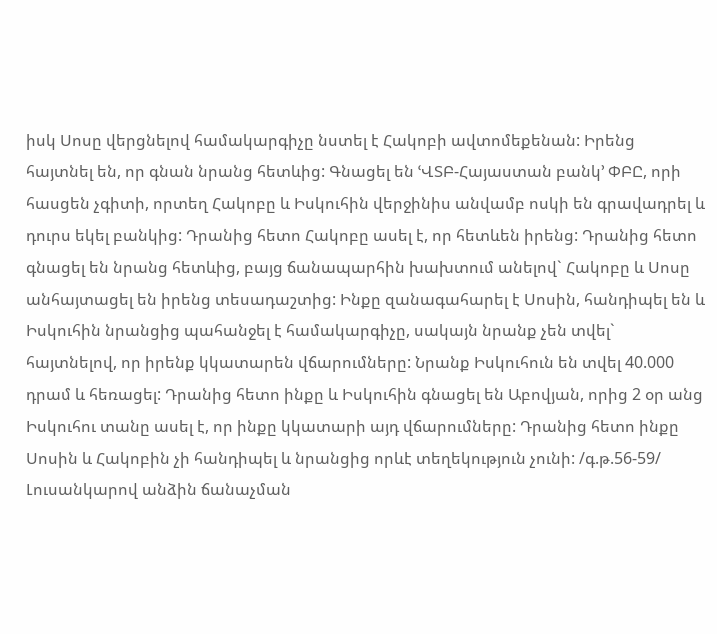իսկ Սոսը վերցնելով համակարգիչը նստել է Հակոբի ավտոմեքենան: Իրենց հայտնել են, որ գնան նրանց հետևից: Գնացել են ՙՎՏԲ-Հայաստան բանկ՚ ՓԲԸ, որի հասցեն չգիտի, որտեղ Հակոբը և Իսկուհին վերջինիս անվամբ ոսկի են գրավադրել և դուրս եկել բանկից: Դրանից հետո Հակոբը ասել է, որ հետևեն իրենց: Դրանից հետո գնացել են նրանց հետևից, բայց ճանապարհին խախտում անելով` Հակոբը և Սոսը անհայտացել են իրենց տեսադաշտից: Ինքը զանագահարել է Սոսին, հանդիպել են և Իսկուհին նրանցից պահանջել է համակարգիչը, սակայն նրանք չեն տվել` հայտնելով, որ իրենք կկատարեն վճարումները: Նրանք Իսկուհուն են տվել 40.000 դրամ և հեռացել: Դրանից հետո ինքը և Իսկուհին գնացել են Աբովյան, որից 2 օր անց Իսկուհու տանը ասել է, որ ինքը կկատարի այդ վճարումները: Դրանից հետո ինքը Սոսին և Հակոբին չի հանդիպել և նրանցից որևէ տեղեկություն չունի: /գ.թ.56-59/ Լուսանկարով անձին ճանաչման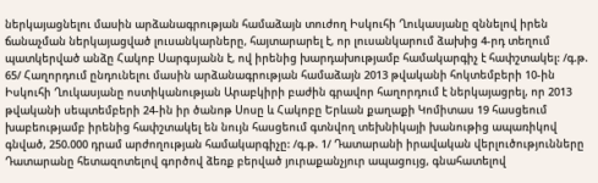ներկայացնելու մասին արձանագրության համաձայն տուժող Իսկուհի Ղուկասյանը զննելով իրեն ճանաչման ներկայացված լուսանկարները, հայտարարել է, որ լուսանկարում ձախից 4-րդ տեղում պատկերված անձը Հակոբ Սարգսյանն է, ով իրենից խարդախությամբ համակարգիչ է հափշտակել: /գ.թ. 65/ Հաղորդում ընդունելու մասին արձանագրության համաձայն 2013 թվականի հոկտեմբերի 10-ին Իսկուհի Ղուկասյանը ոստիկանության Արաբկիրի բաժին գրավոր հաղորդում է ներկայացրել, որ 2013 թվականի սեպտեմբերի 24-ին իր ծանոթ Սոսը և Հակոբը Երևան քաղաքի Կոմիտաս 19 հասցեում խաբեությամբ իրենից հափշտակել են նույն հասցեում գտնվող տեխնիկայի խանութից ապառիկով գնված, 250.000 դրամ արժողության համակարգիչը: /գ.թ. 1/ Դատարանի իրավական վերլուծությունները Դատարանը հետազոտելով գործով ձեռք բերված յուրաքանչյուր ապացույց, գնահատելով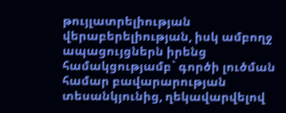թույլատրելիության վերաբերելիության, իսկ ամբողջ ապացույցներն իրենց համակցությամբ` գործի լուծման համար բավարարության տեսանկյունից, ղեկավարվելով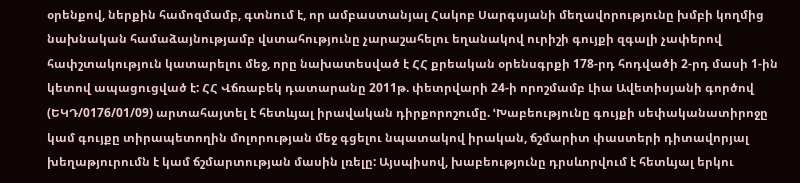օրենքով, ներքին համոզմամբ, գտնում է, որ ամբաստանյալ Հակոբ Սարգսյանի մեղավորությունը խմբի կողմից նախնական համաձայնությամբ վստահությունը չարաշահելու եղանակով ուրիշի գույքի զգալի չափերով հափշտակություն կատարելու մեջ, որը նախատեսված է ՀՀ քրեական օրենսգրքի 178-րդ հոդվածի 2-րդ մասի 1-ին կետով ապացուցված է: ՀՀ Վճռաբեկ դատարանը 2011թ. փետրվարի 24-ի որոշմամբ Լիա Ավետիսյանի գործով (ԵԿԴ/0176/01/09) արտահայտել է հետևյալ իրավական դիրքորոշումը. ՙԽաբեությունը գույքի սեփականատիրոջը կամ գույքը տիրապետողին մոլորության մեջ գցելու նպատակով իրական, ճշմարիտ փաստերի դիտավորյալ խեղաթյուրումն է կամ ճշմարտության մասին լռելը: Այսպիսով, խաբեությունը դրսևորվում է հետևյալ երկու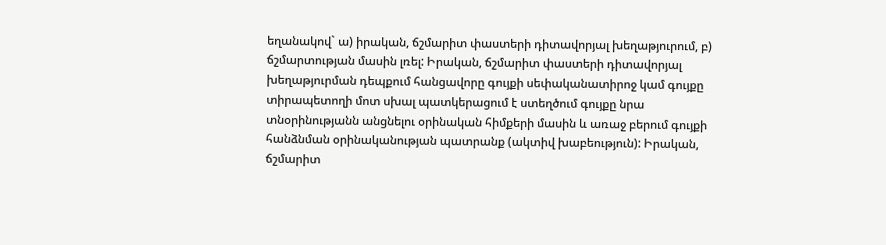եղանակով` ա) իրական, ճշմարիտ փաստերի դիտավորյալ խեղաթյուրում, բ) ճշմարտության մասին լռել: Իրական, ճշմարիտ փաստերի դիտավորյալ խեղաթյուրման դեպքում հանցավորը գույքի սեփականատիրոջ կամ գույքը տիրապետողի մոտ սխալ պատկերացում է ստեղծում գույքը նրա տնօրինությանն անցնելու օրինական հիմքերի մասին և առաջ բերում գույքի հանձնման օրինականության պատրանք (ակտիվ խաբեություն): Իրական, ճշմարիտ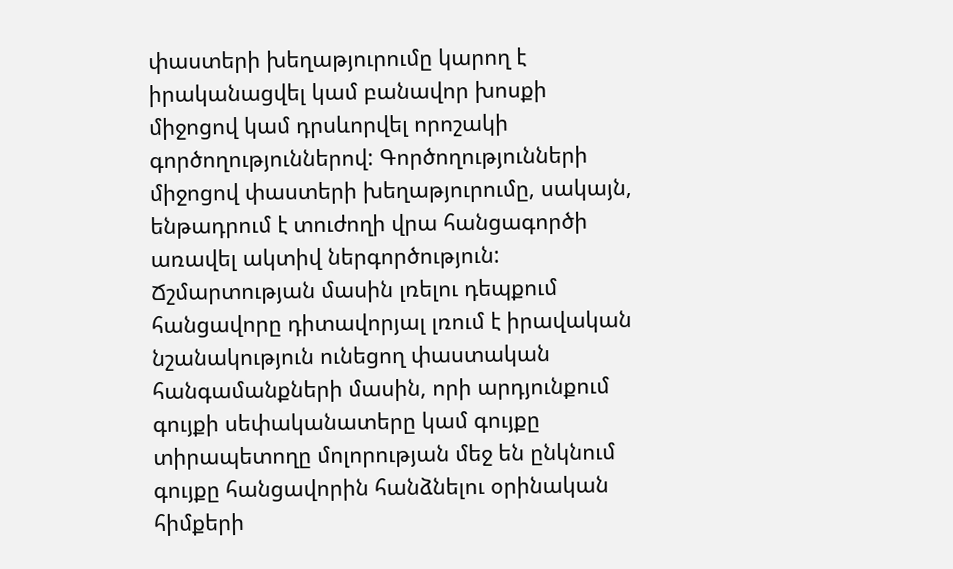փաստերի խեղաթյուրումը կարող է իրականացվել կամ բանավոր խոսքի միջոցով կամ դրսևորվել որոշակի գործողություններով: Գործողությունների միջոցով փաստերի խեղաթյուրումը, սակայն, ենթադրում է տուժողի վրա հանցագործի առավել ակտիվ ներգործություն: Ճշմարտության մասին լռելու դեպքում հանցավորը դիտավորյալ լռում է իրավական նշանակություն ունեցող փաստական հանգամանքների մասին, որի արդյունքում գույքի սեփականատերը կամ գույքը տիրապետողը մոլորության մեջ են ընկնում գույքը հանցավորին հանձնելու օրինական հիմքերի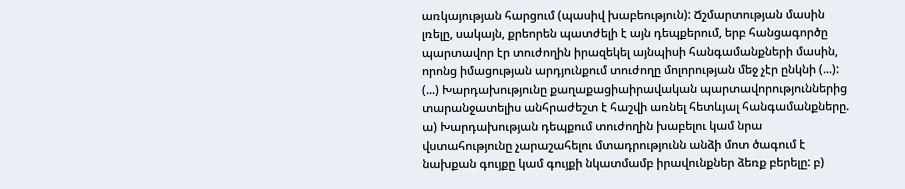առկայության հարցում (պասիվ խաբեություն): Ճշմարտության մասին լռելը, սակայն, քրեորեն պատժելի է այն դեպքերում, երբ հանցագործը պարտավոր էր տուժողին իրազեկել այնպիսի հանգամանքների մասին, որոնց իմացության արդյունքում տուժողը մոլորության մեջ չէր ընկնի (...): (...) Խարդախությունը քաղաքացիաիրավական պարտավորություններից տարանջատելիս անհրաժեշտ է հաշվի առնել հետևյալ հանգամանքները. ա) Խարդախության դեպքում տուժողին խաբելու կամ նրա վստահությունը չարաշահելու մտադրությունն անձի մոտ ծագում է նախքան գույքը կամ գույքի նկատմամբ իրավունքներ ձեռք բերելը: բ)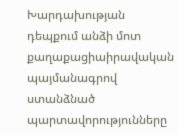Խարդախության դեպքում անձի մոտ քաղաքացիաիրավական պայմանագրով ստանձնած պարտավորությունները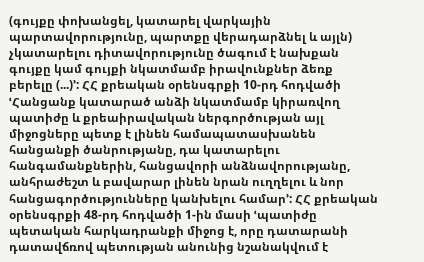(գույքը փոխանցել, կատարել վարկային պարտավորությունը, պարտքը վերադարձնել և այլն) չկատարելու դիտավորությունը ծագում է նախքան գույքը կամ գույքի նկատմամբ իրավունքներ ձեռք բերելը (...)՚: ՀՀ քրեական օրենսգրքի 10-րդ հոդվածի ՙՀանցանք կատարած անձի նկատմամբ կիրառվող պատիժը և քրեաիրավական ներգործության այլ միջոցները պետք է լինեն համապատասխանեն հանցանքի ծանրությանը, դա կատարելու հանգամանքներին, հանցավորի անձնավորությանը, անհրաժեշտ և բավարար լինեն նրան ուղղելու և նոր հանցագործությունները կանխելու համար՚: ՀՀ քրեական օրենսգրքի 48-րդ հոդվածի 1-ին մասի ՙպատիժը պետական հարկադրանքի միջոց է, որը դատարանի դատավճռով պետության անունից նշանակվում է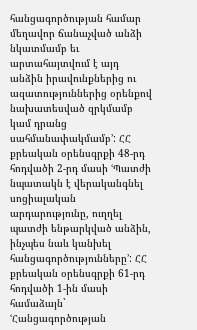հանցագործության համար մեղավոր ճանաչված անձի նկատմամբ եւ արտահայտվում է այդ անձին իրավունքներից ու ազատություններից օրենքով նախատեսված զրկմամբ կամ դրանց սահմանափակմամբ՚: ՀՀ քրեական օրենսգրքի 48-րդ հոդվածի 2-րդ մասի ՙՊատժի նպատակն է վերականգնել սոցիալական արդարությունը, ուղղել պատժի ենթարկված անձին, ինչպես նաև կանխել հանցագործությունները՚: ՀՀ քրեական օրենսգրքի 61-րդ հոդվածի 1-ին մասի համաձայն` ՙՀանցագործության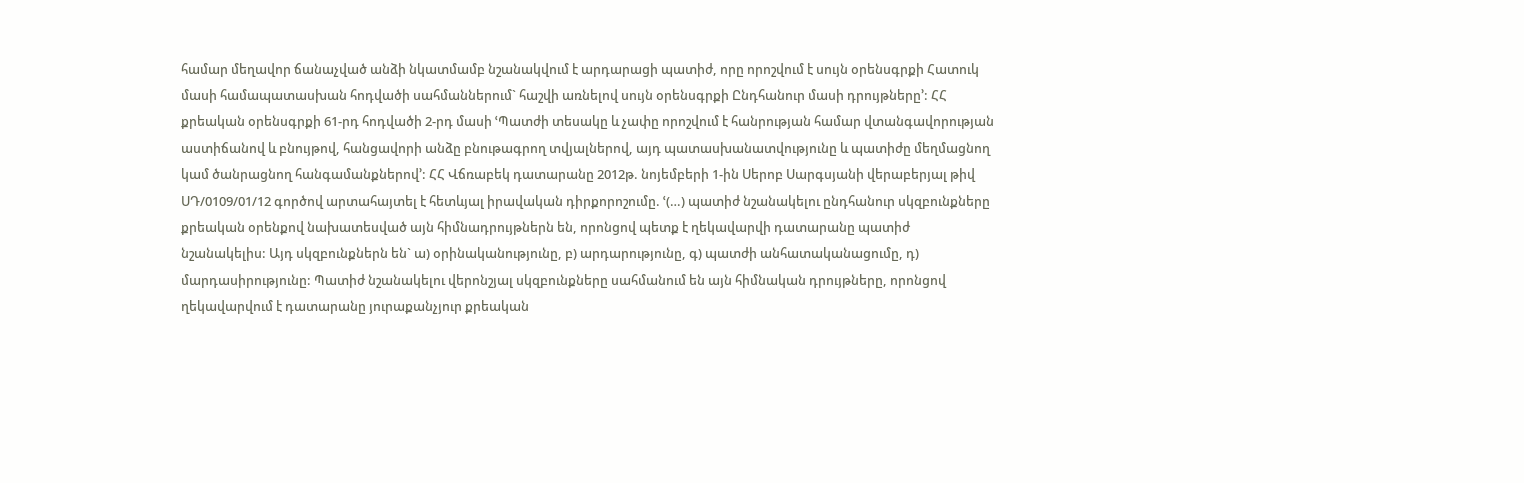համար մեղավոր ճանաչված անձի նկատմամբ նշանակվում է արդարացի պատիժ, որը որոշվում է սույն օրենսգրքի Հատուկ մասի համապատասխան հոդվածի սահմաններում` հաշվի առնելով սույն օրենսգրքի Ընդհանուր մասի դրույթները՚: ՀՀ քրեական օրենսգրքի 61-րդ հոդվածի 2-րդ մասի ՙՊատժի տեսակը և չափը որոշվում է հանրության համար վտանգավորության աստիճանով և բնույթով, հանցավորի անձը բնութագրող տվյալներով, այդ պատասխանատվությունը և պատիժը մեղմացնող կամ ծանրացնող հանգամանքներով՚: ՀՀ Վճռաբեկ դատարանը 2012թ. նոյեմբերի 1-ին Սերոբ Սարգսյանի վերաբերյալ թիվ ՍԴ/0109/01/12 գործով արտահայտել է հետևյալ իրավական դիրքորոշումը. ՙ(…) պատիժ նշանակելու ընդհանուր սկզբունքները քրեական օրենքով նախատեսված այն հիմնադրույթներն են, որոնցով պետք է ղեկավարվի դատարանը պատիժ նշանակելիս: Այդ սկզբունքներն են` ա) օրինականությունը, բ) արդարությունը, գ) պատժի անհատականացումը, դ) մարդասիրությունը: Պատիժ նշանակելու վերոնշյալ սկզբունքները սահմանում են այն հիմնական դրույթները, որոնցով ղեկավարվում է դատարանը յուրաքանչյուր քրեական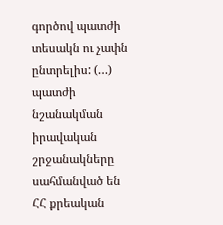գործով պատժի տեսակն ու չափն ընտրելիս: (…) պատժի նշանակման իրավական շրջանակները սահմանված են ՀՀ քրեական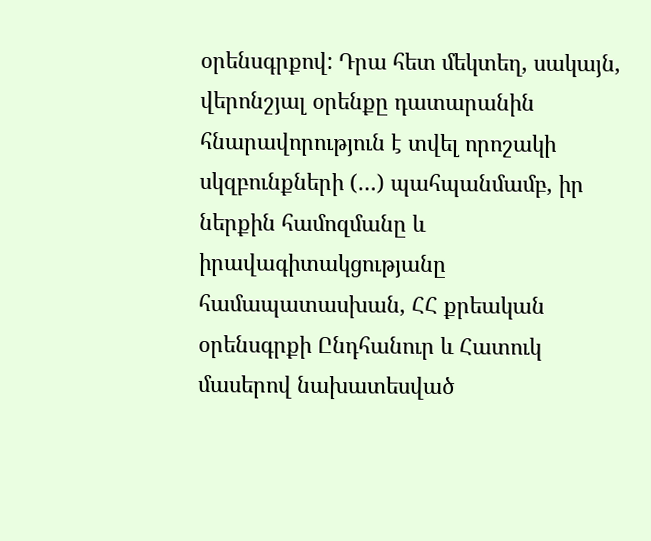օրենսգրքով: Դրա հետ մեկտեղ, սակայն, վերոնշյալ օրենքը դատարանին հնարավորություն է տվել որոշակի սկզբունքների (…) պահպանմամբ, իր ներքին համոզմանը և իրավագիտակցությանը համապատասխան, ՀՀ քրեական օրենսգրքի Ընդհանուր և Հատուկ մասերով նախատեսված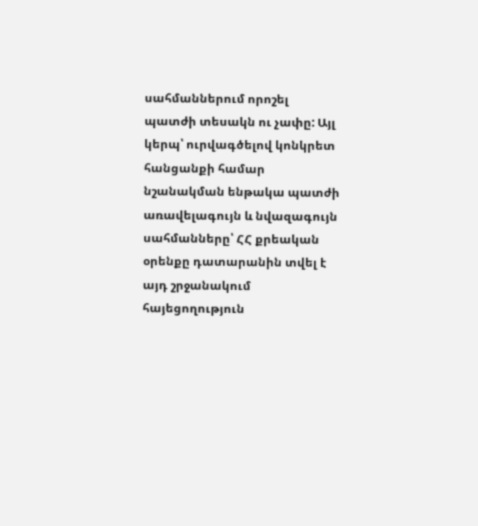սահմաններում որոշել պատժի տեսակն ու չափը: Այլ կերպ՝ ուրվագծելով կոնկրետ հանցանքի համար նշանակման ենթակա պատժի առավելագույն և նվազագույն սահմանները՝ ՀՀ քրեական օրենքը դատարանին տվել է այդ շրջանակում հայեցողություն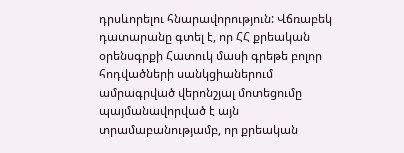դրսևորելու հնարավորություն: Վճռաբեկ դատարանը գտել է, որ ՀՀ քրեական օրենսգրքի Հատուկ մասի գրեթե բոլոր հոդվածների սանկցիաներում ամրագրված վերոնշյալ մոտեցումը պայմանավորված է այն տրամաբանությամբ, որ քրեական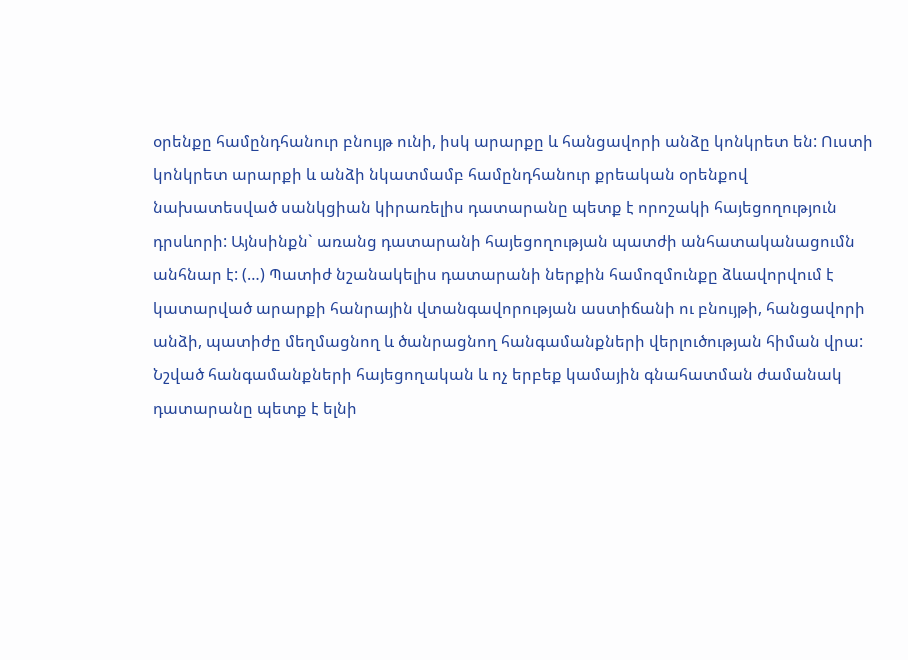օրենքը համընդհանուր բնույթ ունի, իսկ արարքը և հանցավորի անձը կոնկրետ են: Ուստի կոնկրետ արարքի և անձի նկատմամբ համընդհանուր քրեական օրենքով նախատեսված սանկցիան կիրառելիս դատարանը պետք է որոշակի հայեցողություն դրսևորի: Այնսինքն` առանց դատարանի հայեցողության պատժի անհատականացումն անհնար է: (…) Պատիժ նշանակելիս դատարանի ներքին համոզմունքը ձևավորվում է կատարված արարքի հանրային վտանգավորության աստիճանի ու բնույթի, հանցավորի անձի, պատիժը մեղմացնող և ծանրացնող հանգամանքների վերլուծության հիման վրա: Նշված հանգամանքների հայեցողական և ոչ երբեք կամային գնահատման ժամանակ դատարանը պետք է ելնի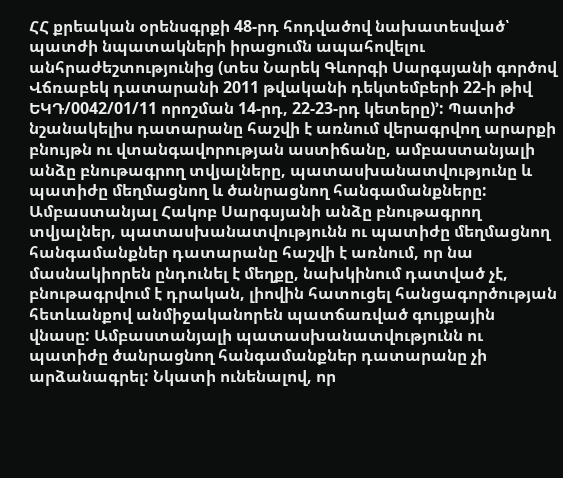ՀՀ քրեական օրենսգրքի 48-րդ հոդվածով նախատեսված՝ պատժի նպատակների իրացումն ապահովելու անհրաժեշտությունից (տես Նարեկ Գևորգի Սարգսյանի գործով Վճռաբեկ դատարանի 2011 թվականի դեկտեմբերի 22-ի թիվ ԵԿԴ/0042/01/11 որոշման 14-րդ, 22-23-րդ կետերը)՚: Պատիժ նշանակելիս դատարանը հաշվի է առնում վերագրվող արարքի բնույթն ու վտանգավորության աստիճանը, ամբաստանյալի անձը բնութագրող տվյալները, պատասխանատվությունը և պատիժը մեղմացնող և ծանրացնող հանգամանքները: Ամբաստանյալ Հակոբ Սարգսյանի անձը բնութագրող տվյալներ, պատասխանատվությունն ու պատիժը մեղմացնող հանգամանքներ դատարանը հաշվի է առնում, որ նա մասնակիորեն ընդունել է մեղքը, նախկինում դատված չէ, բնութագրվում է դրական, լիովին հատուցել հանցագործության հետևանքով անմիջականորեն պատճառված գույքային վնասը: Ամբաստանյալի պատասխանատվությունն ու պատիժը ծանրացնող հանգամանքներ դատարանը չի արձանագրել: Նկատի ունենալով, որ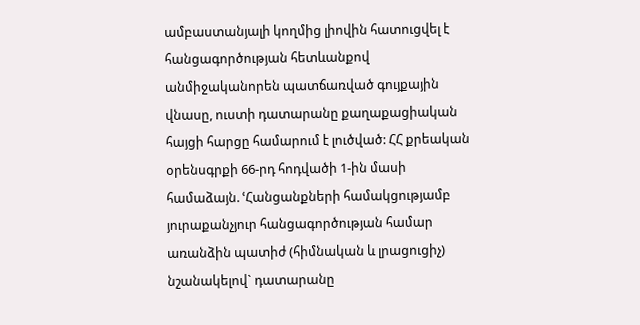ամբաստանյալի կողմից լիովին հատուցվել է հանցագործության հետևանքով անմիջականորեն պատճառված գույքային վնասը, ուստի դատարանը քաղաքացիական հայցի հարցը համարում է լուծված: ՀՀ քրեական օրենսգրքի 66-րդ հոդվածի 1-ին մասի համաձայն. ՙՀանցանքների համակցությամբ յուրաքանչյուր հանցագործության համար առանձին պատիժ (հիմնական և լրացուցիչ) նշանակելով` դատարանը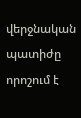վերջնական պատիժը որոշում է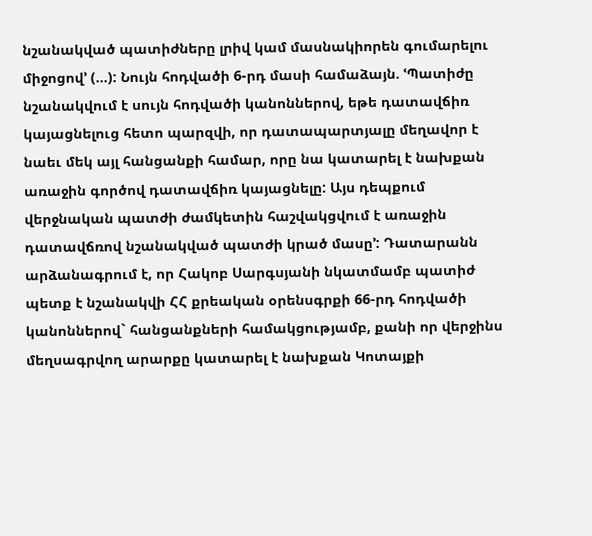նշանակված պատիժները լրիվ կամ մասնակիորեն գումարելու միջոցով՚ (...): Նույն հոդվածի 6-րդ մասի համաձայն. ՙՊատիժը նշանակվում է սույն հոդվածի կանոններով, եթե դատավճիռ կայացնելուց հետո պարզվի, որ դատապարտյալը մեղավոր է նաեւ մեկ այլ հանցանքի համար, որը նա կատարել է նախքան առաջին գործով դատավճիռ կայացնելը: Այս դեպքում վերջնական պատժի ժամկետին հաշվակցվում է առաջին դատավճռով նշանակված պատժի կրած մասը՚: Դատարանն արձանագրում է, որ Հակոբ Սարգսյանի նկատմամբ պատիժ պետք է նշանակվի ՀՀ քրեական օրենսգրքի 66-րդ հոդվածի կանոններով` հանցանքների համակցությամբ, քանի որ վերջինս մեղսագրվող արարքը կատարել է նախքան Կոտայքի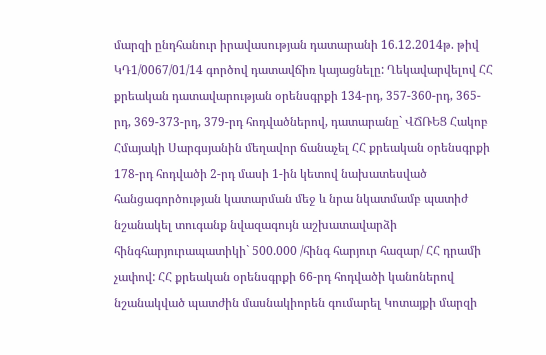մարզի ընդհանուր իրավասության դատարանի 16.12.2014թ. թիվ ԿԴ1/0067/01/14 գործով դատավճիռ կայացնելը: Ղեկավարվելով ՀՀ քրեական դատավարության օրենսգրքի 134-րդ, 357-360-րդ, 365-րդ, 369-373-րդ, 379-րդ հոդվածներով, դատարանը` ՎՃՌԵՑ Հակոբ Հմայակի Սարգսյանին մեղավոր ճանաչել ՀՀ քրեական օրենսգրքի 178-րդ հոդվածի 2-րդ մասի 1-ին կետով նախատեսված հանցագործության կատարման մեջ և նրա նկատմամբ պատիժ նշանակել տուգանք նվազագույն աշխատավարձի հինգհարյուրապատիկի` 500.000 /հինգ հարյուր հազար/ ՀՀ դրամի չափով: ՀՀ քրեական օրենսգրքի 66-րդ հոդվածի կանոներով նշանակված պատժին մասնակիորեն գումարել Կոտայքի մարզի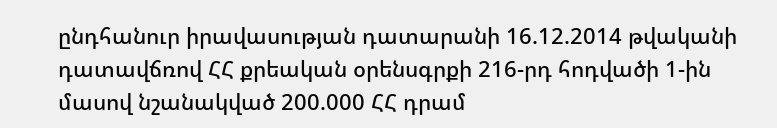ընդհանուր իրավասության դատարանի 16.12.2014 թվականի դատավճռով ՀՀ քրեական օրենսգրքի 216-րդ հոդվածի 1-ին մասով նշանակված 200.000 ՀՀ դրամ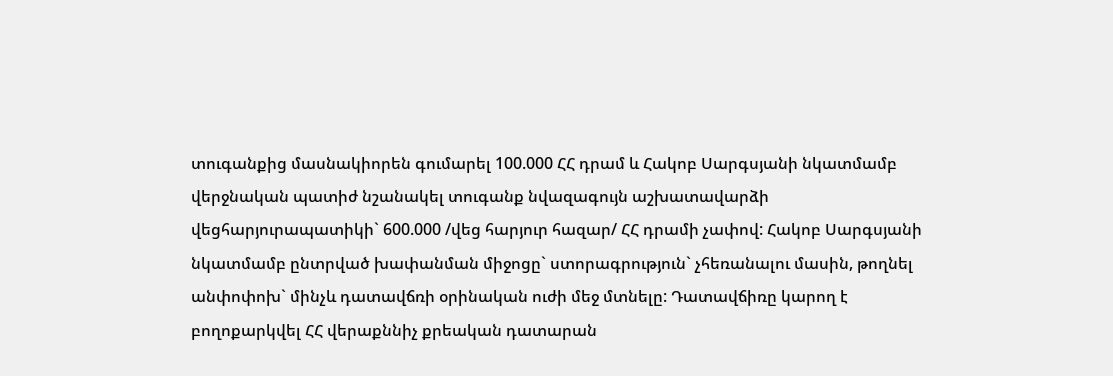տուգանքից մասնակիորեն գումարել 100.000 ՀՀ դրամ և Հակոբ Սարգսյանի նկատմամբ վերջնական պատիժ նշանակել տուգանք նվազագույն աշխատավարձի վեցհարյուրապատիկի` 600.000 /վեց հարյուր հազար/ ՀՀ դրամի չափով: Հակոբ Սարգսյանի նկատմամբ ընտրված խափանման միջոցը` ստորագրություն` չհեռանալու մասին, թողնել անփոփոխ` մինչև դատավճռի օրինական ուժի մեջ մտնելը: Դատավճիռը կարող է բողոքարկվել ՀՀ վերաքննիչ քրեական դատարան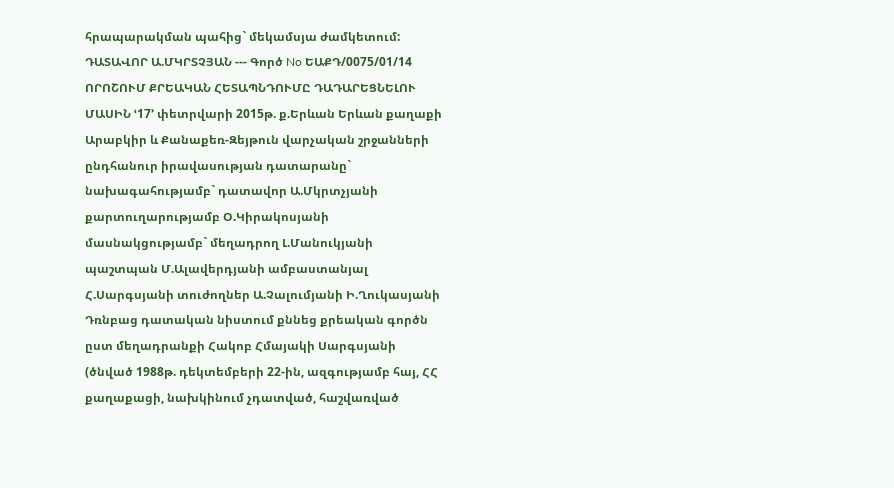հրապարակման պահից` մեկամսյա ժամկետում: ԴԱՏԱՎՈՐ Ա.ՄԿՐՏՉՅԱՆ --- Գործ No ԵԱՔԴ/0075/01/14 ՈՐՈՇՈՒՄ ՔՐԵԱԿԱՆ ՀԵՏԱՊՆԴՈՒՄԸ ԴԱԴԱՐԵՑՆԵԼՈՒ ՄԱՍԻՆ ՙ17՚ փետրվարի 2015թ. ք.Երևան Երևան քաղաքի Արաբկիր և Քանաքեռ-Զեյթուն վարչական շրջանների ընդհանուր իրավասության դատարանը` նախագահությամբ` դատավոր Ա.Մկրտչյանի քարտուղարությամբ Օ.Կիրակոսյանի մասնակցությամբ` մեղադրող Լ.Մանուկյանի պաշտպան Մ.Ալավերդյանի ամբաստանյալ Հ.Սարգսյանի տուժողներ Ա.Չալումյանի Ի.Ղուկասյանի Դռնբաց դատական նիստում քննեց քրեական գործն ըստ մեղադրանքի Հակոբ Հմայակի Սարգսյանի (ծնված 1988թ. դեկտեմբերի 22-ին, ազգությամբ հայ, ՀՀ քաղաքացի, նախկինում չդատված, հաշվառված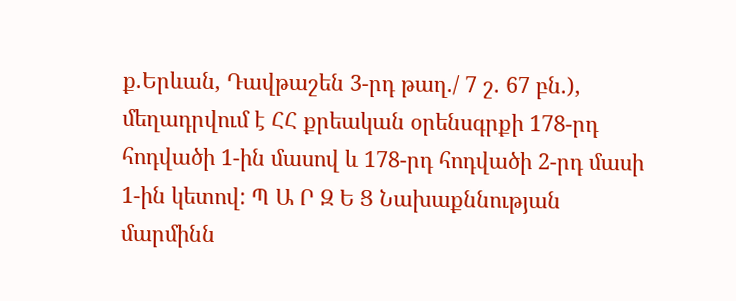ք.Երևան, Դավթաշեն 3-րդ թաղ./ 7 շ. 67 բն.), մեղադրվում է ՀՀ քրեական օրենսգրքի 178-րդ հոդվածի 1-ին մասով և 178-րդ հոդվածի 2-րդ մասի 1-ին կետով: Պ Ա Ր Զ Ե Ց Նախաքննության մարմինն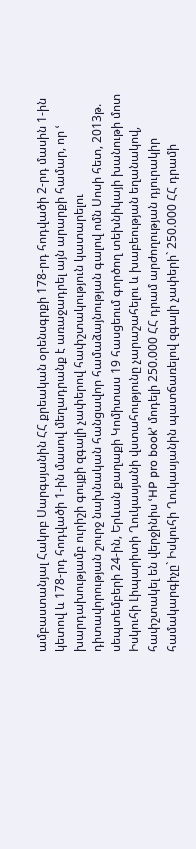ամբաստանյալ Հակոբ Սարգսյանին ՀՀ քրեական օրենսգրքի 178-րդ հոդվածի 2-րդ մասին 1-ին կետով և 178-րդ հոդվածի 1-ին մասով մեղադրանք է առաջադրել այն արարքի համար, որ ՙ խարդախությամբ ուրիշի գույքի զգալի չափերով հափշտակություն կատարելու դիտավորության շուրջ նախնական հանցավոր համաձայնության գալով ոմն Սոսի հետ, 2013թ. սեպտեմբերի 24-ին, Երևան քաղաքի Կոմիտաս 19 հասցեում գործող տեխնիկայի խանութի մոտ Իսկուհի Լիպարիտի Ղուկասյանի վստահությունը չարաշահելու և խաբեության եղանակով, հափշտակել են վերջինիս ՙHP pro book՚ մոդելի 250.000 ՀՀ դրամ արժողության դյուրակիր համակարգիչը` Իսկուհի Ղուկասյանին պատճառելով զգալի չափերի` 250.000 ՀՀ դրամի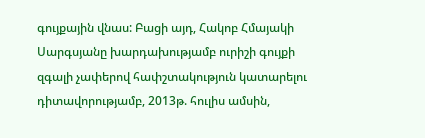գույքային վնաս: Բացի այդ, Հակոբ Հմայակի Սարգսյանը խարդախությամբ ուրիշի գույքի զգալի չափերով հափշտակություն կատարելու դիտավորությամբ, 2013թ. հուլիս ամսին,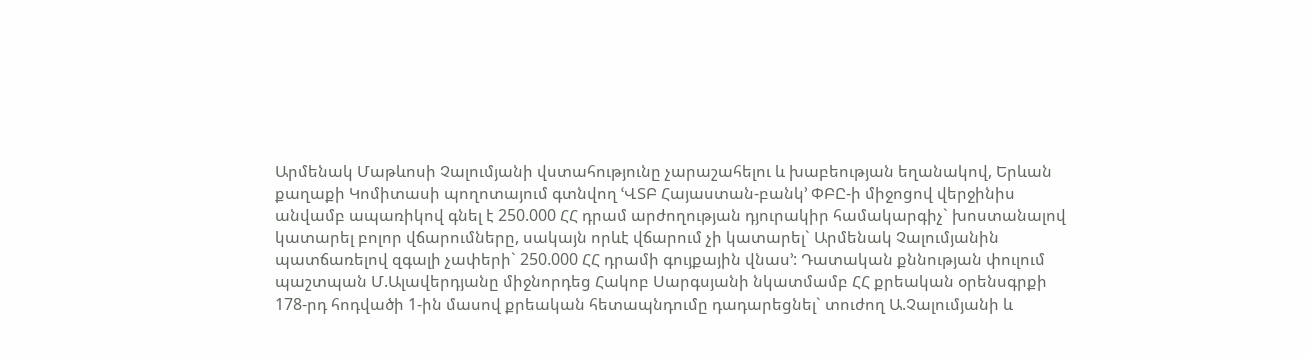Արմենակ Մաթևոսի Չալումյանի վստահությունը չարաշահելու և խաբեության եղանակով, Երևան քաղաքի Կոմիտասի պողոտայում գտնվող ՙՎՏԲ Հայաստան-բանկ՚ ՓԲԸ-ի միջոցով վերջինիս անվամբ ապառիկով գնել է 250.000 ՀՀ դրամ արժողության դյուրակիր համակարգիչ` խոստանալով կատարել բոլոր վճարումները, սակայն որևէ վճարում չի կատարել` Արմենակ Չալումյանին պատճառելով զգալի չափերի` 250.000 ՀՀ դրամի գույքային վնաս՚: Դատական քննության փուլում պաշտպան Մ.Ալավերդյանը միջնորդեց Հակոբ Սարգսյանի նկատմամբ ՀՀ քրեական օրենսգրքի 178-րդ հոդվածի 1-ին մասով քրեական հետապնդումը դադարեցնել` տուժող Ա.Չալումյանի և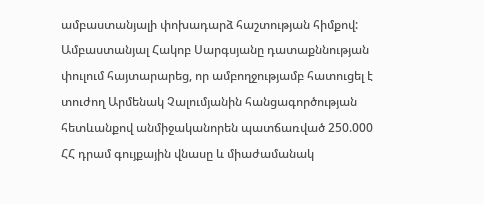ամբաստանյալի փոխադարձ հաշտության հիմքով: Ամբաստանյալ Հակոբ Սարգսյանը դատաքննության փուլում հայտարարեց, որ ամբողջությամբ հատուցել է տուժող Արմենակ Չալումյանին հանցագործության հետևանքով անմիջականորեն պատճառված 250.000 ՀՀ դրամ գույքային վնասը և միաժամանակ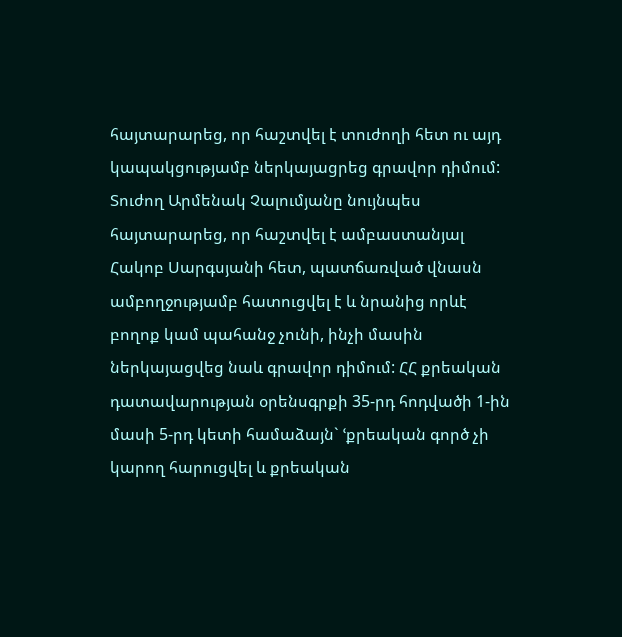հայտարարեց, որ հաշտվել է տուժողի հետ ու այդ կապակցությամբ ներկայացրեց գրավոր դիմում: Տուժող Արմենակ Չալումյանը նույնպես հայտարարեց, որ հաշտվել է ամբաստանյալ Հակոբ Սարգսյանի հետ, պատճառված վնասն ամբողջությամբ հատուցվել է և նրանից որևէ բողոք կամ պահանջ չունի, ինչի մասին ներկայացվեց նաև գրավոր դիմում: ՀՀ քրեական դատավարության օրենսգրքի 35-րդ հոդվածի 1-ին մասի 5-րդ կետի համաձայն` ՙքրեական գործ չի կարող հարուցվել և քրեական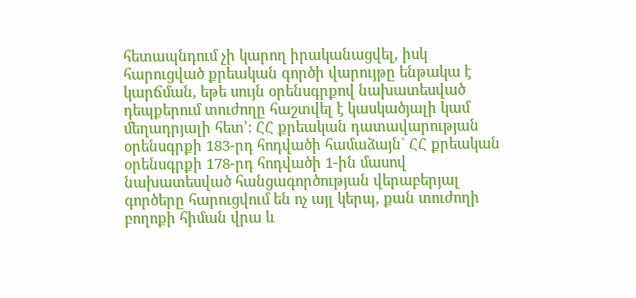հետապնդում չի կարող իրականացվել, իսկ հարուցված քրեական գործի վարույթը ենթակա է կարճման, եթե սույն օրենսգրքով նախատեսված դեպքերում տուժողը հաշտվել է կասկածյալի կամ մեղադրյալի հետ՚: ՀՀ քրեական դատավարության օրենսգրքի 183-րդ հոդվածի համաձայն` ՀՀ քրեական օրենսգրքի 178-րդ հոդվածի 1-ին մասով նախատեսված հանցագործության վերաբերյալ գործերը հարուցվում են ոչ այլ կերպ, քան տուժողի բողոքի հիման վրա և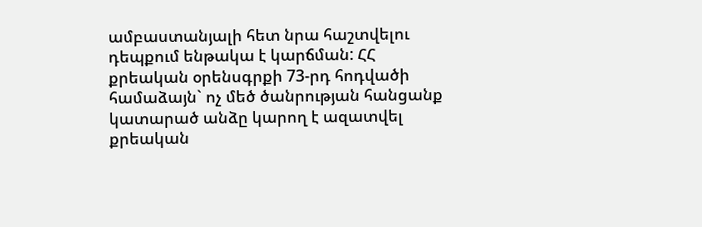ամբաստանյալի հետ նրա հաշտվելու դեպքում ենթակա է կարճման: ՀՀ քրեական օրենսգրքի 73-րդ հոդվածի համաձայն` ոչ մեծ ծանրության հանցանք կատարած անձը կարող է ազատվել քրեական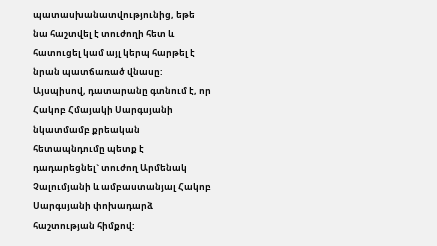պատասխանատվությունից, եթե նա հաշտվել է տուժողի հետ և հատուցել կամ այլ կերպ հարթել է նրան պատճառած վնասը: Այսպիսով, դատարանը գտնում է, որ Հակոբ Հմայակի Սարգսյանի նկատմամբ քրեական հետապնդումը պետք է դադարեցնել` տուժող Արմենակ Չալումյանի և ամբաստանյալ Հակոբ Սարգսյանի փոխադարձ հաշտության հիմքով: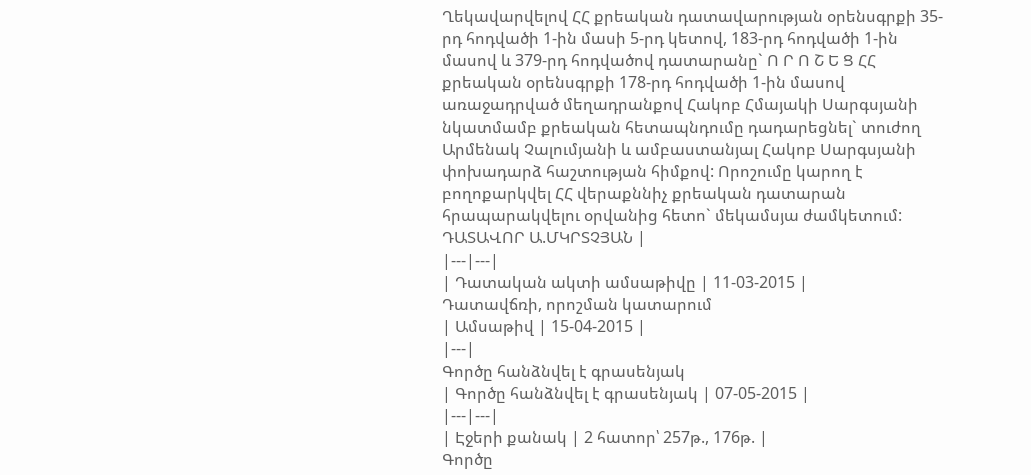Ղեկավարվելով ՀՀ քրեական դատավարության օրենսգրքի 35-րդ հոդվածի 1-ին մասի 5-րդ կետով, 183-րդ հոդվածի 1-ին մասով և 379-րդ հոդվածով դատարանը` Ո Ր Ո Շ Ե Ց ՀՀ քրեական օրենսգրքի 178-րդ հոդվածի 1-ին մասով առաջադրված մեղադրանքով Հակոբ Հմայակի Սարգսյանի նկատմամբ քրեական հետապնդումը դադարեցնել` տուժող Արմենակ Չալումյանի և ամբաստանյալ Հակոբ Սարգսյանի փոխադարձ հաշտության հիմքով: Որոշումը կարող է բողոքարկվել ՀՀ վերաքննիչ քրեական դատարան հրապարակվելու օրվանից հետո` մեկամսյա ժամկետում: ԴԱՏԱՎՈՐ Ա.ՄԿՐՏՉՅԱՆ |
|---|---|
| Դատական ակտի ամսաթիվը | 11-03-2015 |
Դատավճռի, որոշման կատարում
| Ամսաթիվ | 15-04-2015 |
|---|
Գործը հանձնվել է գրասենյակ
| Գործը հանձնվել է գրասենյակ | 07-05-2015 |
|---|---|
| Էջերի քանակ | 2 հատոր՝ 257թ., 176թ. |
Գործը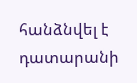հանձնվել է դատարանի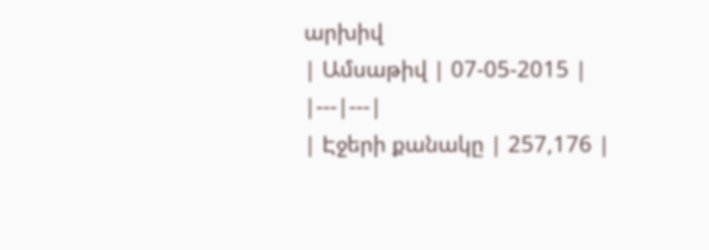արխիվ
| Ամսաթիվ | 07-05-2015 |
|---|---|
| Էջերի քանակը | 257,176 |